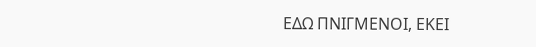ΕΔΩ ΠΝΙΓΜΕΝΟΙ, ΕΚΕΙ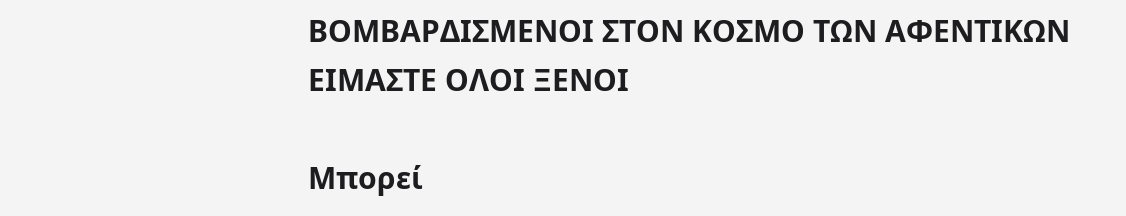ΒΟΜΒΑΡΔΙΣΜΕΝΟΙ ΣΤΟΝ ΚΟΣΜΟ ΤΩΝ ΑΦΕΝΤΙΚΩΝ ΕΙΜΑΣΤΕ ΟΛΟΙ ΞΕΝΟΙ

Μπορεί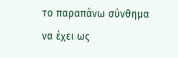το παραπάνω σύνθημα να έχει ως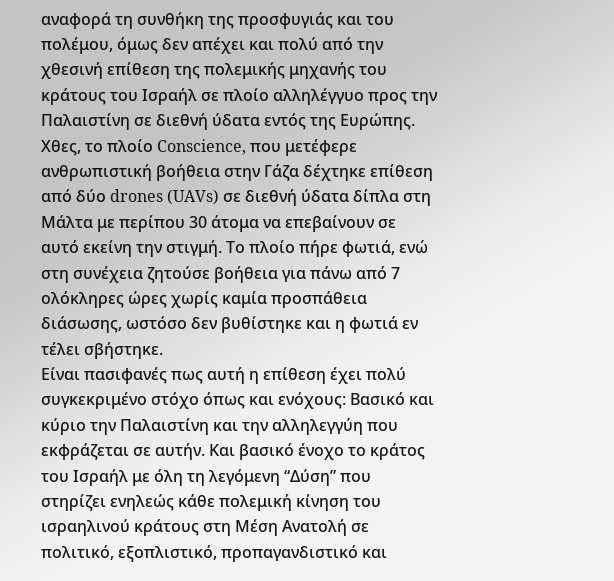αναφορά τη συνθήκη της προσφυγιάς και του πολέμου, όμως δεν απέχει και πολύ από την χθεσινή επίθεση της πολεμικής μηχανής του κράτους του Ισραήλ σε πλοίο αλληλέγγυο προς την Παλαιστίνη σε διεθνή ύδατα εντός της Ευρώπης.
Χθες, το πλοίο Conscience, που μετέφερε ανθρωπιστική βοήθεια στην Γάζα δέχτηκε επίθεση από δύο drones (UAVs) σε διεθνή ύδατα δίπλα στη Μάλτα με περίπου 30 άτομα να επεβαίνουν σε αυτό εκείνη την στιγμή. Το πλοίο πήρε φωτιά, ενώ στη συνέχεια ζητούσε βοήθεια για πάνω από 7 ολόκληρες ώρες χωρίς καμία προσπάθεια διάσωσης, ωστόσο δεν βυθίστηκε και η φωτιά εν τέλει σβήστηκε.
Είναι πασιφανές πως αυτή η επίθεση έχει πολύ συγκεκριμένο στόχο όπως και ενόχους: Βασικό και κύριο την Παλαιστίνη και την αλληλεγγύη που εκφράζεται σε αυτήν. Και βασικό ένοχο το κράτος του Ισραήλ με όλη τη λεγόμενη “Δύση” που στηρίζει ενηλεώς κάθε πολεμική κίνηση του ισραηλινού κράτους στη Μέση Ανατολή σε πολιτικό, εξοπλιστικό, προπαγανδιστικό και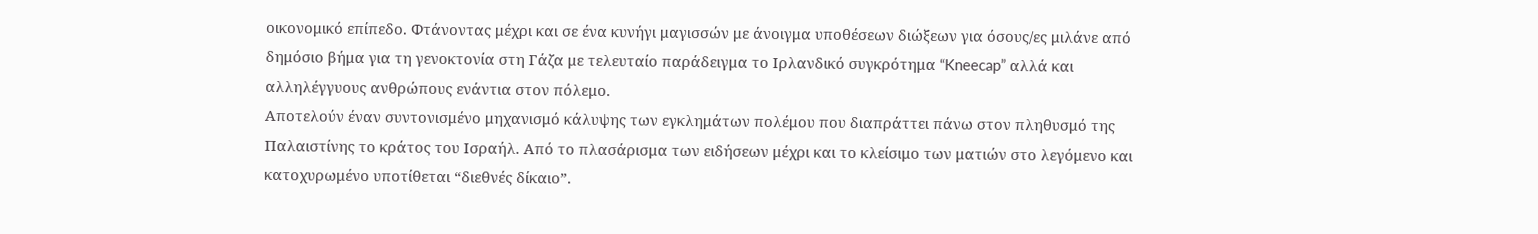οικονομικό επίπεδο. Φτάνοντας μέχρι και σε ένα κυνήγι μαγισσών με άνοιγμα υποθέσεων διώξεων για όσους/ες μιλάνε από δημόσιο βήμα για τη γενοκτονία στη Γάζα με τελευταίο παράδειγμα το Ιρλανδικό συγκρότημα “Kneecap” αλλά και αλληλέγγυους ανθρώπους ενάντια στον πόλεμο.
Αποτελούν έναν συντονισμένο μηχανισμό κάλυψης των εγκλημάτων πολέμου που διαπράττει πάνω στον πληθυσμό της Παλαιστίνης το κράτος του Ισραήλ. Από το πλασάρισμα των ειδήσεων μέχρι και το κλείσιμο των ματιών στο λεγόμενο και κατοχυρωμένο υποτίθεται “διεθνές δίκαιο”.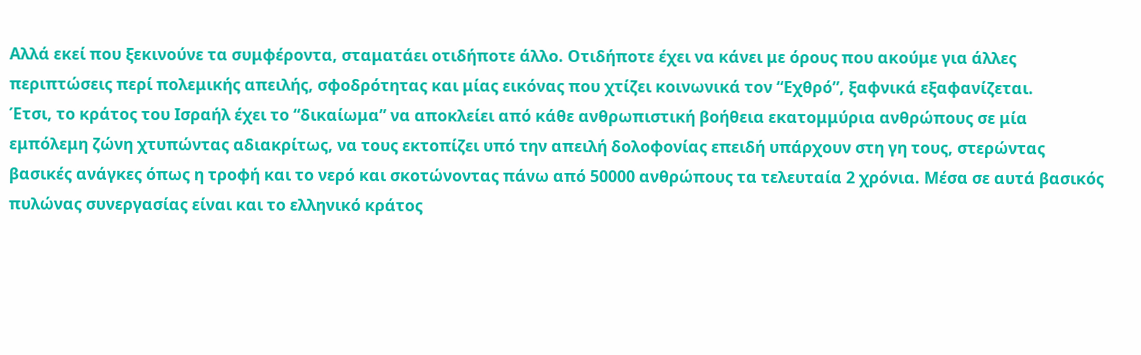Αλλά εκεί που ξεκινούνε τα συμφέροντα, σταματάει οτιδήποτε άλλο. Οτιδήποτε έχει να κάνει με όρους που ακούμε για άλλες περιπτώσεις περί πολεμικής απειλής, σφοδρότητας και μίας εικόνας που χτίζει κοινωνικά τον “Εχθρό”, ξαφνικά εξαφανίζεται.
Έτσι, το κράτος του Ισραήλ έχει το “δικαίωμα” να αποκλείει από κάθε ανθρωπιστική βοήθεια εκατομμύρια ανθρώπους σε μία εμπόλεμη ζώνη χτυπώντας αδιακρίτως, να τους εκτοπίζει υπό την απειλή δολοφονίας επειδή υπάρχουν στη γη τους, στερώντας βασικές ανάγκες όπως η τροφή και το νερό και σκοτώνοντας πάνω από 50000 ανθρώπους τα τελευταία 2 χρόνια. Μέσα σε αυτά βασικός πυλώνας συνεργασίας είναι και το ελληνικό κράτος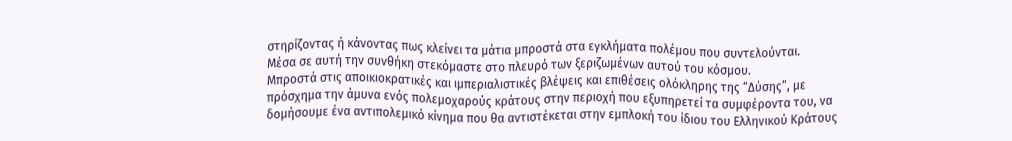στηρίζοντας ή κάνοντας πως κλείνει τα μάτια μπροστά στα εγκλήματα πολέμου που συντελούνται.
Μέσα σε αυτή την συνθήκη στεκόμαστε στο πλευρό των ξεριζωμένων αυτού του κόσμου.
Μπροστά στις αποικιοκρατικές και ιμπεριαλιστικές βλέψεις και επιθέσεις ολόκληρης της “Δύσης”, με πρόσχημα την άμυνα ενός πολεμοχαρούς κράτους στην περιοχή που εξυπηρετεί τα συμφέροντα του, να δομήσουμε ένα αντιπολεμικό κίνημα που θα αντιστέκεται στην εμπλοκή του ίδιου του Ελληνικού Κράτους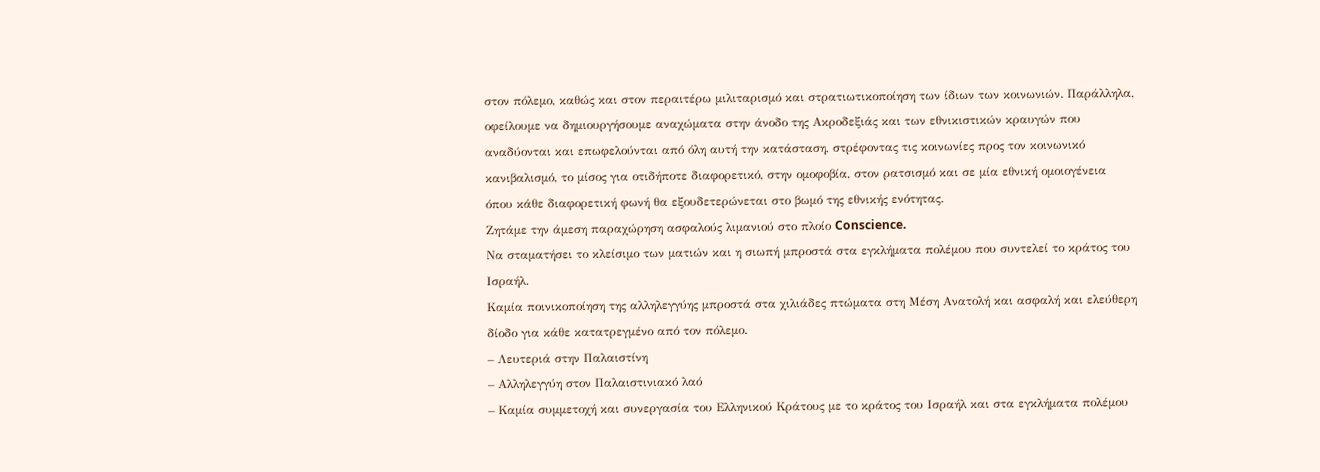στον πόλεμο, καθώς και στον περαιτέρω μιλιταρισμό και στρατιωτικοποίηση των ίδιων των κοινωνιών. Παράλληλα, οφείλουμε να δημιουργήσουμε αναχώματα στην άνοδο της Ακροδεξιάς και των εθνικιστικών κραυγών που αναδύονται και επωφελούνται από όλη αυτή την κατάσταση, στρέφοντας τις κοινωνίες προς τον κοινωνικό κανιβαλισμό, το μίσος για οτιδήποτε διαφορετικό, στην ομοφοβία, στον ρατσισμό και σε μία εθνική ομοιογένεια όπου κάθε διαφορετική φωνή θα εξουδετερώνεται στο βωμό της εθνικής ενότητας.
Ζητάμε την άμεση παραχώρηση ασφαλούς λιμανιού στο πλοίο Conscience.
Να σταματήσει το κλείσιμο των ματιών και η σιωπή μπροστά στα εγκλήματα πολέμου που συντελεί το κράτος του Ισραήλ.
Καμία ποινικοποίηση της αλληλεγγύης μπροστά στα χιλιάδες πτώματα στη Μέση Ανατολή και ασφαλή και ελεύθερη δίοδο για κάθε κατατρεγμένο από τον πόλεμο.
– Λευτεριά στην Παλαιστίνη
– Αλληλεγγύη στον Παλαιστινιακό λαό
– Καμία συμμετοχή και συνεργασία του Ελληνικού Κράτους με το κράτος του Ισραήλ και στα εγκλήματα πολέμου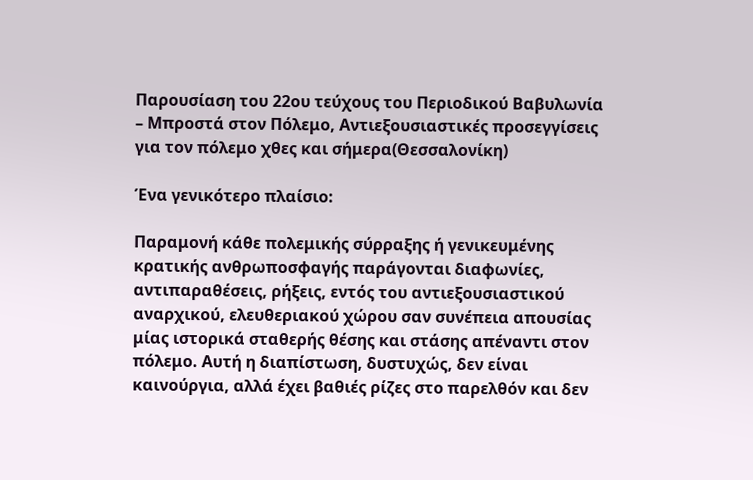Παρουσίαση του 22ου τεύχους του Περιοδικού Βαβυλωνία – Μπροστά στον Πόλεμο, Αντιεξουσιαστικές προσεγγίσεις για τον πόλεμο χθες και σήμερα(Θεσσαλονίκη)

Ένα γενικότερο πλαίσιο:

Παραμονή κάθε πολεμικής σύρραξης ή γενικευμένης κρατικής ανθρωποσφαγής παράγονται διαφωνίες, αντιπαραθέσεις, ρήξεις, εντός του αντιεξουσιαστικού αναρχικού, ελευθεριακού χώρου σαν συνέπεια απουσίας μίας ιστορικά σταθερής θέσης και στάσης απέναντι στον πόλεμο. Αυτή η διαπίστωση, δυστυχώς, δεν είναι καινούργια, αλλά έχει βαθιές ρίζες στο παρελθόν και δεν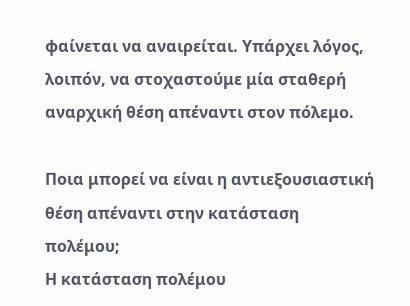φαίνεται να αναιρείται. Υπάρχει λόγος, λοιπόν, να στοχαστούμε μία σταθερή αναρχική θέση απέναντι στον πόλεμο.

Ποια μπορεί να είναι η αντιεξουσιαστική θέση απέναντι στην κατάσταση πολέμου;
Η κατάσταση πολέμου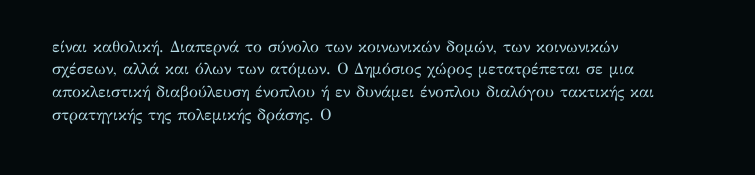είναι καθολική. Διαπερνά το σύνολο των κοινωνικών δομών, των κοινωνικών σχέσεων, αλλά και όλων των ατόμων. Ο Δημόσιος χώρος μετατρέπεται σε μια αποκλειστική διαβούλευση ένοπλου ή εν δυνάμει ένοπλου διαλόγου τακτικής και στρατηγικής της πολεμικής δράσης. Ο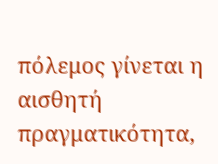πόλεμος γίνεται η αισθητή πραγματικότητα,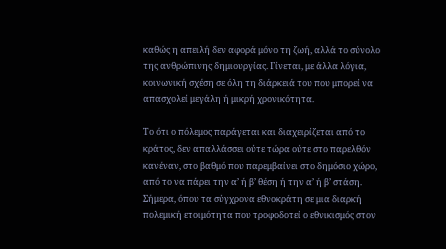καθώς η απειλή δεν αφορά μόνο τη ζωή, αλλά το σύνολο της ανθρώπινης δημιουργίας. Γίνεται, με άλλα λόγια, κοινωνική σχέση σε όλη τη διάρκειά του που μπορεί να απασχολεί μεγάλη ή μικρή χρονικότητα.

Το ότι ο πόλεμος παράγεται και διαχειρίζεται από το κράτος, δεν απαλλάσσει ούτε τώρα ούτε στο παρελθόν κανέναν, στο βαθμό που παρεμβαίνει στο δημόσιο χώρο, από το να πάρει την α’ ή β’ θέση ή την α’ ή β’ στάση. Σήμερα, όπου τα σύγχρονα εθνοκράτη σε μια διαρκή πολεμική ετοιμότητα που τροφοδοτεί ο εθνικισμός στον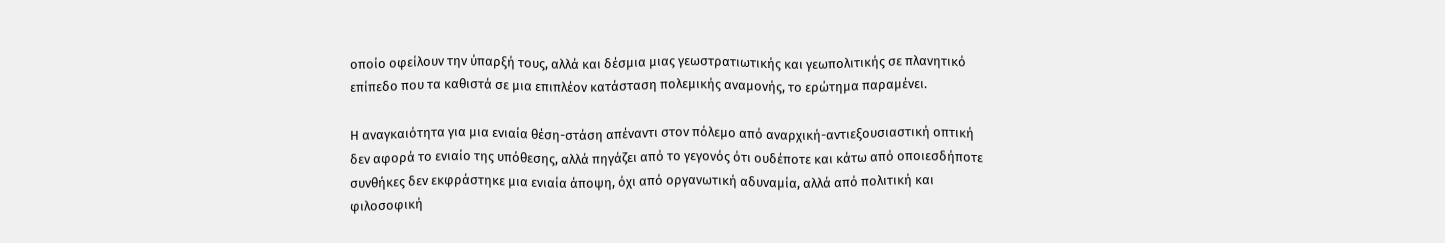οποίο οφείλουν την ύπαρξή τους, αλλά και δέσμια μιας γεωστρατιωτικής και γεωπολιτικής σε πλανητικό επίπεδο που τα καθιστά σε μια επιπλέον κατάσταση πολεμικής αναμονής, το ερώτημα παραμένει.

Η αναγκαιότητα για μια ενιαία θέση-στάση απέναντι στον πόλεμο από αναρχική-αντιεξουσιαστική οπτική δεν αφορά το ενιαίο της υπόθεσης, αλλά πηγάζει από το γεγονός ότι ουδέποτε και κάτω από οποιεσδήποτε συνθήκες δεν εκφράστηκε μια ενιαία άποψη, όχι από οργανωτική αδυναμία, αλλά από πολιτική και φιλοσοφική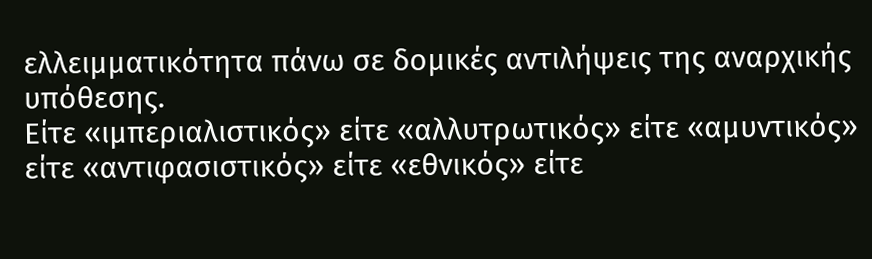ελλειμματικότητα πάνω σε δομικές αντιλήψεις της αναρχικής υπόθεσης.
Είτε «ιμπεριαλιστικός» είτε «αλλυτρωτικός» είτε «αμυντικός» είτε «αντιφασιστικός» είτε «εθνικός» είτε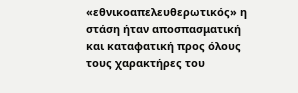«εθνικοαπελευθερωτικός» η στάση ήταν αποσπασματική και καταφατική προς όλους τους χαρακτήρες του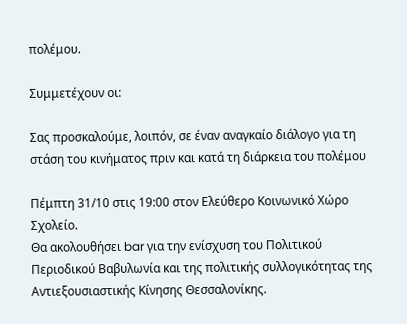πολέμου.

Συμμετέχουν οι:

Σας προσκαλούμε, λοιπόν, σε έναν αναγκαίο διάλογο για τη στάση του κινήματος πριν και κατά τη διάρκεια του πολέμου

Πέμπτη 31/10 στις 19:00 στον Ελεύθερο Κοινωνικό Χώρο Σχολείο.
Θα ακολουθήσει bar για την ενίσχυση του Πολιτικού Περιοδικού Βαβυλωνία και της πολιτικής συλλογικότητας της Αντιεξουσιαστικής Κίνησης Θεσσαλονίκης.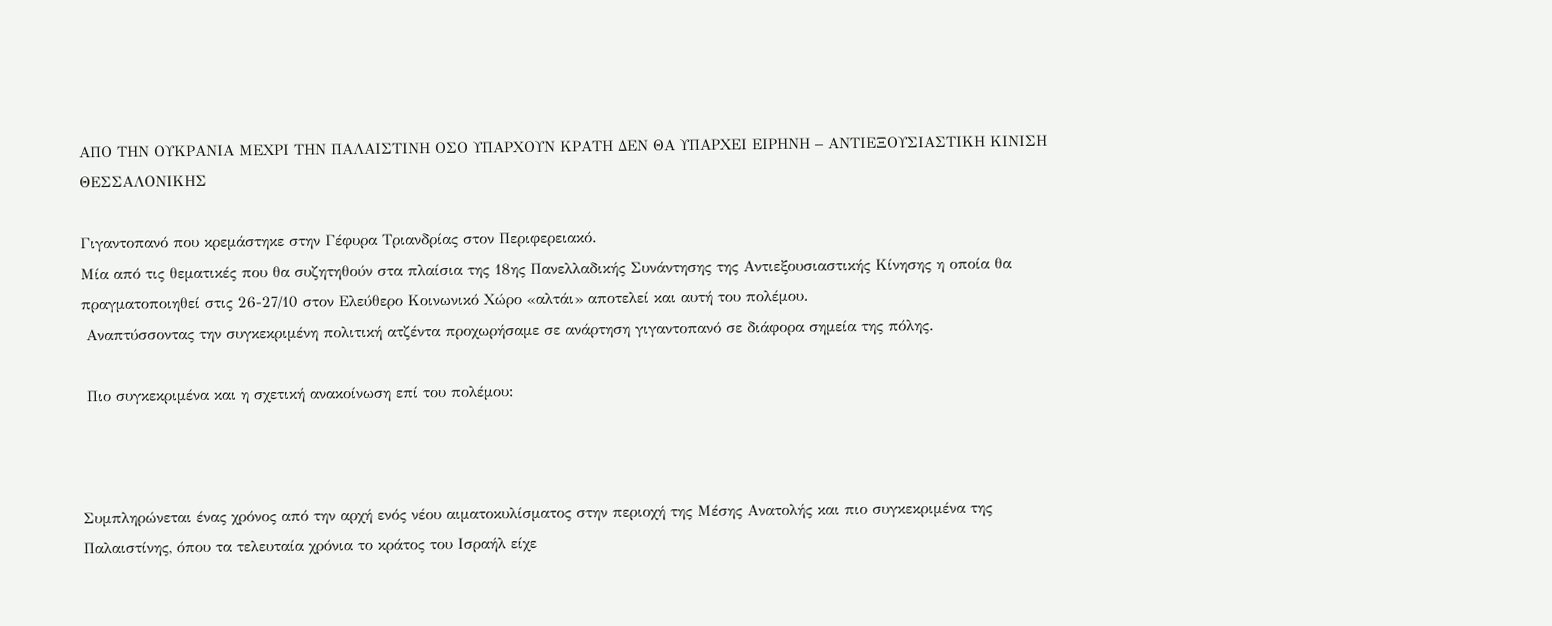ΑΠΟ ΤΗΝ ΟΥΚΡΑΝΙΑ ΜΕΧΡΙ ΤΗΝ ΠΑΛΑΙΣΤΙΝΗ ΟΣΟ ΥΠΑΡΧΟΥΝ ΚΡΑΤΗ ΔΕΝ ΘΑ ΥΠΑΡΧΕΙ ΕΙΡΗΝΗ – ΑΝΤΙΕΞΟΥΣΙΑΣΤΙΚΗ ΚΙΝΙΣΗ ΘΕΣΣΑΛΟΝΙΚΗΣ

Γιγαντοπανό που κρεμάστηκε στην Γέφυρα Τριανδρίας στον Περιφερειακό.
Μία από τις θεματικές που θα συζητηθούν στα πλαίσια της 18ης Πανελλαδικής Συνάντησης της Αντιεξουσιαστικής Κίνησης η οποία θα πραγματοποιηθεί στις 26-27/10 στον Ελεύθερο Κοινωνικό Χώρο «αλτάι» αποτελεί και αυτή του πολέμου.
 Αναπτύσσοντας την συγκεκριμένη πολιτική ατζέντα προχωρήσαμε σε ανάρτηση γιγαντοπανό σε διάφορα σημεία της πόλης.

 Πιο συγκεκριμένα και η σχετική ανακοίνωση επί του πολέμου:



Συμπληρώνεται ένας χρόνος από την αρχή ενός νέου αιματοκυλίσματος στην περιοχή της Μέσης Ανατολής και πιο συγκεκριμένα της Παλαιστίνης, όπου τα τελευταία χρόνια το κράτος του Ισραήλ είχε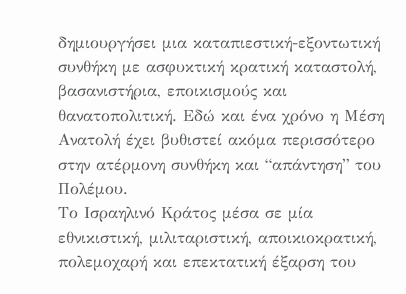δημιουργήσει μια καταπιεστική-εξοντωτική συνθήκη με ασφυκτική κρατική καταστολή, βασανιστήρια, εποικισμούς και θανατοπολιτική. Εδώ και ένα χρόνο η Μέση Ανατολή έχει βυθιστεί ακόμα περισσότερο στην ατέρμονη συνθήκη και “απάντηση” του Πολέμου.
Το Ισραηλινό Κράτος μέσα σε μία εθνικιστική, μιλιταριστική, αποικιοκρατική, πολεμοχαρή και επεκτατική έξαρση του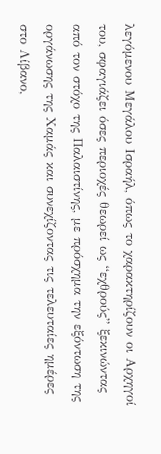λεγόμενου Μεγάλου Ισραήλ, όπως το χαρακτηρίζουν οι Αρχηγοί του, σφαγιάζει όσες περιοχές θεωρεί ως “εχθρούς” ξεκινώντας από τον στόχο της Παλαιστίνης, με πρόσχημα την εξόντωση της οργάνωσης της Χαμάς και συνεχίζοντας τις τελευταίες ημέρες στο Λίβανο,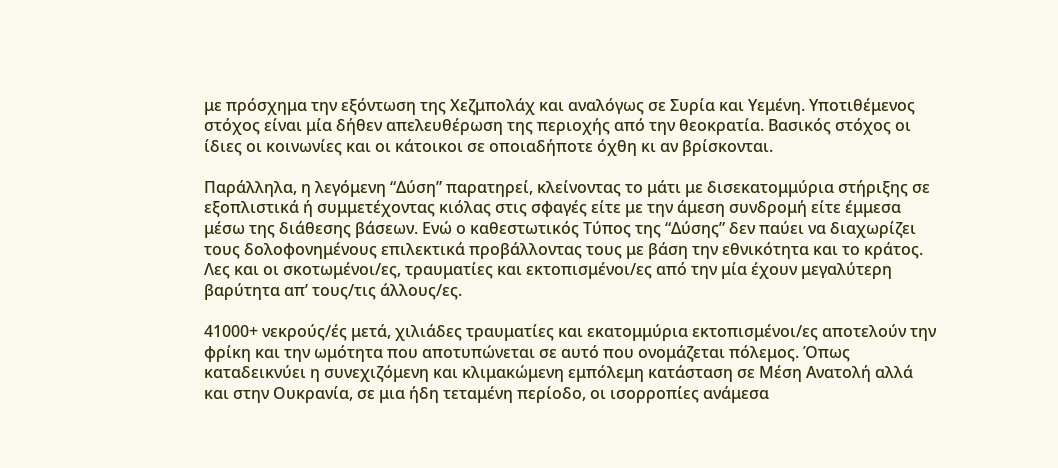με πρόσχημα την εξόντωση της Χεζμπολάχ και αναλόγως σε Συρία και Υεμένη. Υποτιθέμενος στόχος είναι μία δήθεν απελευθέρωση της περιοχής από την θεοκρατία. Βασικός στόχος οι ίδιες οι κοινωνίες και οι κάτοικοι σε οποιαδήποτε όχθη κι αν βρίσκονται.

Παράλληλα, η λεγόμενη “Δύση” παρατηρεί, κλείνοντας το μάτι με δισεκατομμύρια στήριξης σε εξοπλιστικά ή συμμετέχοντας κιόλας στις σφαγές είτε με την άμεση συνδρομή είτε έμμεσα μέσω της διάθεσης βάσεων. Ενώ ο καθεστωτικός Τύπος της “Δύσης” δεν παύει να διαχωρίζει τους δολοφονημένους επιλεκτικά προβάλλοντας τους με βάση την εθνικότητα και το κράτος. Λες και οι σκοτωμένοι/ες, τραυματίες και εκτοπισμένοι/ες από την μία έχουν μεγαλύτερη βαρύτητα απ’ τους/τις άλλους/ες.

41000+ νεκρούς/ές μετά, χιλιάδες τραυματίες και εκατομμύρια εκτοπισμένοι/ες αποτελούν την φρίκη και την ωμότητα που αποτυπώνεται σε αυτό που ονομάζεται πόλεμος. Όπως καταδεικνύει η συνεχιζόμενη και κλιμακώμενη εμπόλεμη κατάσταση σε Μέση Ανατολή αλλά και στην Ουκρανία, σε μια ήδη τεταμένη περίοδο, οι ισορροπίες ανάμεσα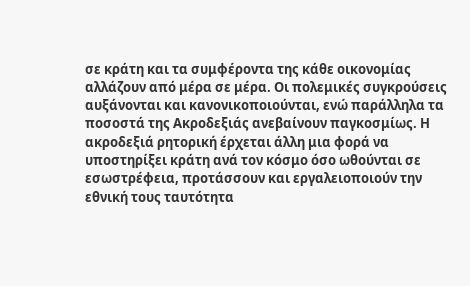σε κράτη και τα συμφέροντα της κάθε οικονομίας αλλάζουν από μέρα σε μέρα. Οι πολεμικές συγκρούσεις αυξάνονται και κανονικοποιούνται, ενώ παράλληλα τα ποσοστά της Ακροδεξιάς ανεβαίνουν παγκοσμίως. Η ακροδεξιά ρητορική έρχεται άλλη μια φορά να υποστηρίξει κράτη ανά τον κόσμο όσο ωθούνται σε εσωστρέφεια, προτάσσουν και εργαλειοποιούν την εθνική τους ταυτότητα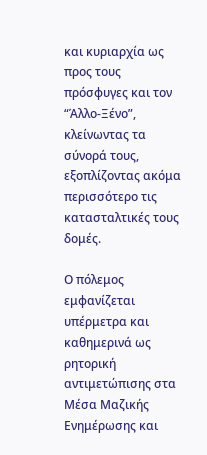και κυριαρχία ως προς τους πρόσφυγες και τον “Άλλο-Ξένο”, κλείνωντας τα σύνορά τους, εξοπλίζοντας ακόμα περισσότερο τις κατασταλτικές τους δομές.

Ο πόλεμος εμφανίζεται υπέρμετρα και καθημερινά ως ρητορική αντιμετώπισης στα Μέσα Μαζικής Ενημέρωσης και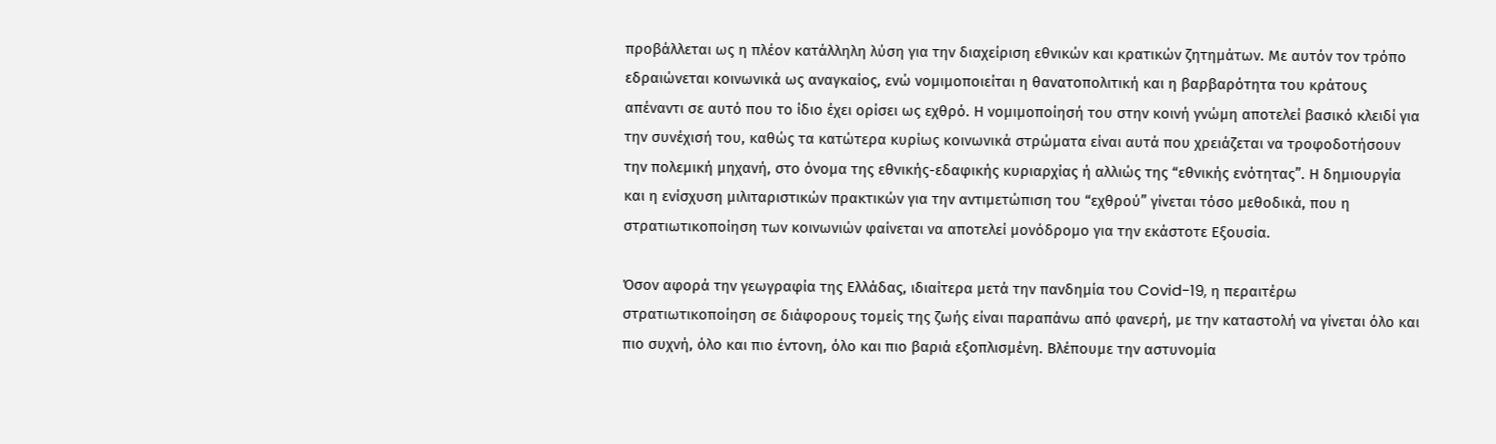προβάλλεται ως η πλέον κατάλληλη λύση για την διαχείριση εθνικών και κρατικών ζητημάτων. Με αυτόν τον τρόπο εδραιώνεται κοινωνικά ως αναγκαίος, ενώ νομιμοποιείται η θανατοπολιτική και η βαρβαρότητα του κράτους απέναντι σε αυτό που το ίδιο έχει ορίσει ως εχθρό. Η νομιμοποίησή του στην κοινή γνώμη αποτελεί βασικό κλειδί για την συνέχισή του, καθώς τα κατώτερα κυρίως κοινωνικά στρώματα είναι αυτά που χρειάζεται να τροφοδοτήσουν την πολεμική μηχανή, στο όνομα της εθνικής-εδαφικής κυριαρχίας ή αλλιώς της “εθνικής ενότητας”. Η δημιουργία και η ενίσχυση μιλιταριστικών πρακτικών για την αντιμετώπιση του “εχθρού” γίνεται τόσο μεθοδικά, που η στρατιωτικοποίηση των κοινωνιών φαίνεται να αποτελεί μονόδρομο για την εκάστοτε Εξουσία.

Όσον αφορά την γεωγραφία της Ελλάδας, ιδιαίτερα μετά την πανδημία του Covid-19, η περαιτέρω στρατιωτικοποίηση σε διάφορους τομείς της ζωής είναι παραπάνω από φανερή, με την καταστολή να γίνεται όλο και πιο συχνή, όλο και πιο έντονη, όλο και πιο βαριά εξοπλισμένη. Βλέπουμε την αστυνομία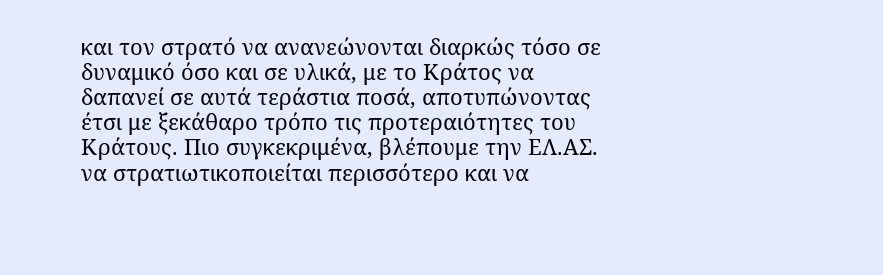και τον στρατό να ανανεώνονται διαρκώς τόσο σε δυναμικό όσο και σε υλικά, με το Κράτος να δαπανεί σε αυτά τεράστια ποσά, αποτυπώνοντας έτσι με ξεκάθαρο τρόπο τις προτεραιότητες του Κράτους. Πιο συγκεκριμένα, βλέπουμε την ΕΛ.ΑΣ. να στρατιωτικοποιείται περισσότερο και να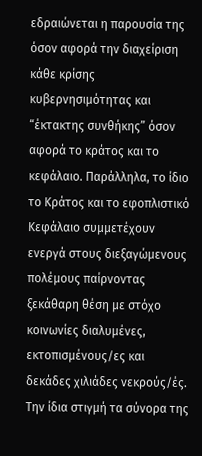εδραιώνεται η παρουσία της όσον αφορά την διαχείριση κάθε κρίσης κυβερνησιμότητας και “έκτακτης συνθήκης” όσον αφορά το κράτος και το κεφάλαιο. Παράλληλα, το ίδιο το Κράτος και το εφοπλιστικό Κεφάλαιο συμμετέχουν ενεργά στους διεξαγώμενους πολέμους παίρνοντας ξεκάθαρη θέση με στόχο κοινωνίες διαλυμένες, εκτοπισμένους/ες και δεκάδες χιλιάδες νεκρούς/ές. Την ίδια στιγμή τα σύνορα της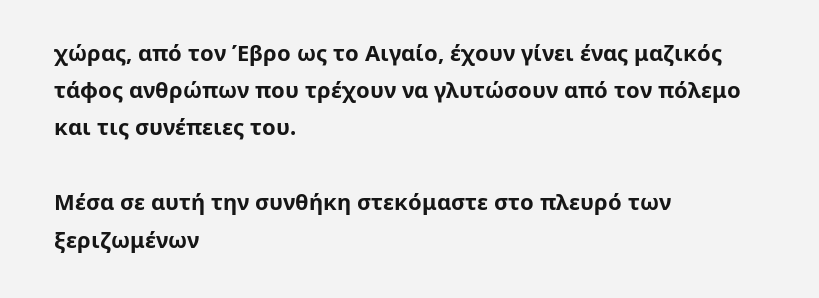χώρας, από τον Έβρο ως το Αιγαίο, έχουν γίνει ένας μαζικός τάφος ανθρώπων που τρέχουν να γλυτώσουν από τον πόλεμο και τις συνέπειες του.

Μέσα σε αυτή την συνθήκη στεκόμαστε στο πλευρό των ξεριζωμένων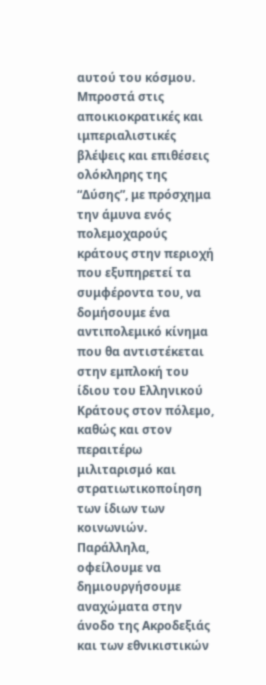αυτού του κόσμου. Μπροστά στις αποικιοκρατικές και ιμπεριαλιστικές βλέψεις και επιθέσεις ολόκληρης της “Δύσης”, με πρόσχημα την άμυνα ενός πολεμοχαρούς κράτους στην περιοχή που εξυπηρετεί τα συμφέροντα του, να δομήσουμε ένα αντιπολεμικό κίνημα που θα αντιστέκεται στην εμπλοκή του ίδιου του Ελληνικού Κράτους στον πόλεμο, καθώς και στον περαιτέρω μιλιταρισμό και στρατιωτικοποίηση των ίδιων των κοινωνιών. Παράλληλα, οφείλουμε να δημιουργήσουμε αναχώματα στην άνοδο της Ακροδεξιάς και των εθνικιστικών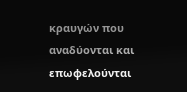κραυγών που αναδύονται και επωφελούνται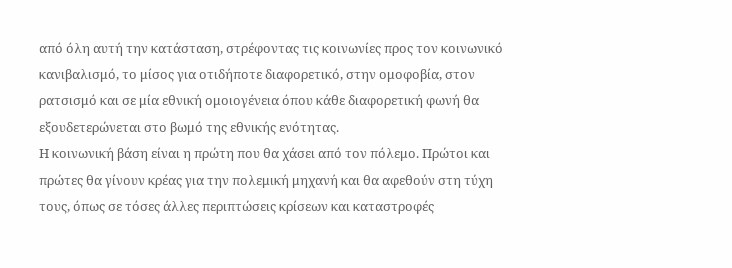από όλη αυτή την κατάσταση, στρέφοντας τις κοινωνίες προς τον κοινωνικό κανιβαλισμό, το μίσος για οτιδήποτε διαφορετικό, στην ομοφοβία, στον ρατσισμό και σε μία εθνική ομοιογένεια όπου κάθε διαφορετική φωνή θα εξουδετερώνεται στο βωμό της εθνικής ενότητας.
Η κοινωνική βάση είναι η πρώτη που θα χάσει από τον πόλεμο. Πρώτοι και πρώτες θα γίνουν κρέας για την πολεμική μηχανή και θα αφεθούν στη τύχη τους, όπως σε τόσες άλλες περιπτώσεις κρίσεων και καταστροφές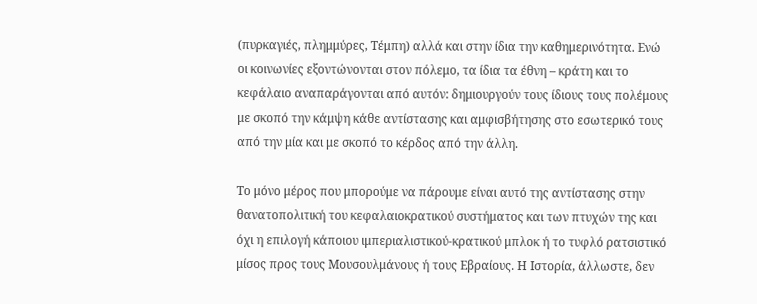(πυρκαγιές, πλημμύρες, Τέμπη) αλλά και στην ίδια την καθημερινότητα. Ενώ οι κοινωνίες εξοντώνονται στον πόλεμο, τα ίδια τα έθνη – κράτη και το κεφάλαιο αναπαράγονται από αυτόν: δημιουργούν τους ίδιους τους πολέμους με σκοπό την κάμψη κάθε αντίστασης και αμφισβήτησης στο εσωτερικό τους από την μία και με σκοπό το κέρδος από την άλλη.

Το μόνο μέρος που μπορούμε να πάρουμε είναι αυτό της αντίστασης στην θανατοπολιτική του κεφαλαιοκρατικού συστήματος και των πτυχών της και όχι η επιλογή κάποιου ιμπεριαλιστικού-κρατικού μπλοκ ή το τυφλό ρατσιστικό μίσος προς τους Μουσουλμάνους ή τους Εβραίους. Η Ιστορία, άλλωστε, δεν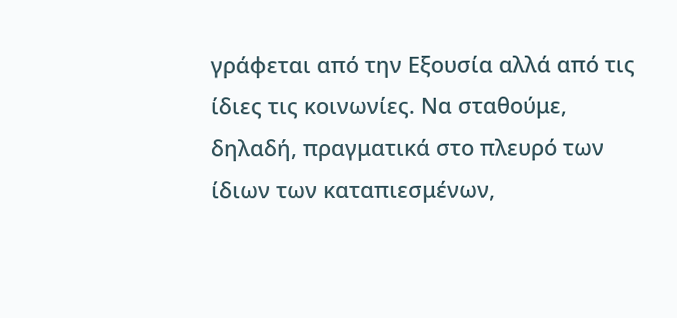γράφεται από την Εξουσία αλλά από τις ίδιες τις κοινωνίες. Να σταθούμε, δηλαδή, πραγματικά στο πλευρό των ίδιων των καταπιεσμένων,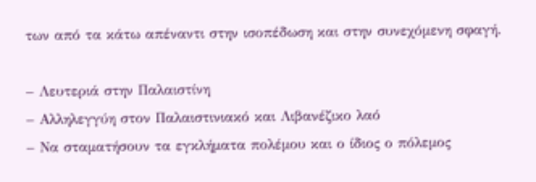των από τα κάτω απέναντι στην ισοπέδωση και στην συνεχόμενη σφαγή.

– Λευτεριά στην Παλαιστίνη
– Αλληλεγγύη στον Παλαιστινιακό και Λιβανέζικο λαό
– Να σταματήσουν τα εγκλήματα πολέμου και ο ίδιος ο πόλεμος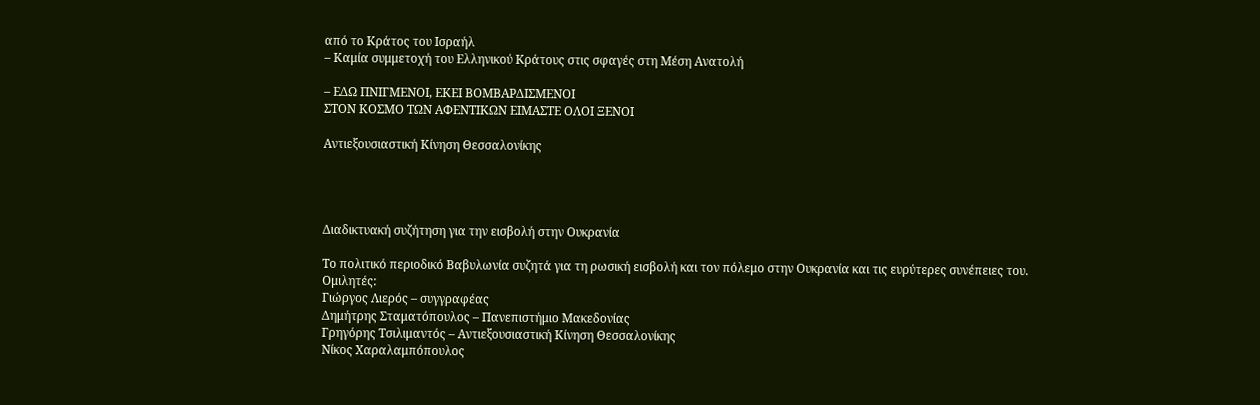από το Κράτος του Ισραήλ
– Καμία συμμετοχή του Ελληνικού Κράτους στις σφαγές στη Μέση Ανατολή

– ΕΔΩ ΠΝΙΓΜΕΝΟΙ, ΕΚΕΙ ΒΟΜΒΑΡΔΙΣΜΕΝΟΙ
ΣΤΟΝ ΚΟΣΜΟ ΤΩΝ ΑΦΕΝΤΙΚΩΝ ΕΙΜΑΣΤΕ ΟΛΟΙ ΞΕΝΟΙ

Αντιεξουσιαστική Κίνηση Θεσσαλονίκης




Διαδικτυακή συζήτηση για την εισβολή στην Ουκρανία

Το πολιτικό περιοδικό Βαβυλωνία συζητά για τη ρωσική εισβολή και τον πόλεμο στην Ουκρανία και τις ευρύτερες συνέπειες του.
Ομιλητές:
Γιώργος Λιερός – συγγραφέας
Δημήτρης Σταματόπουλος – Πανεπιστήμιο Μακεδονίας
Γρηγόρης Τσιλιμαντός – Αντιεξουσιαστική Κίνηση Θεσσαλονίκης
Νίκος Χαραλαμπόπουλος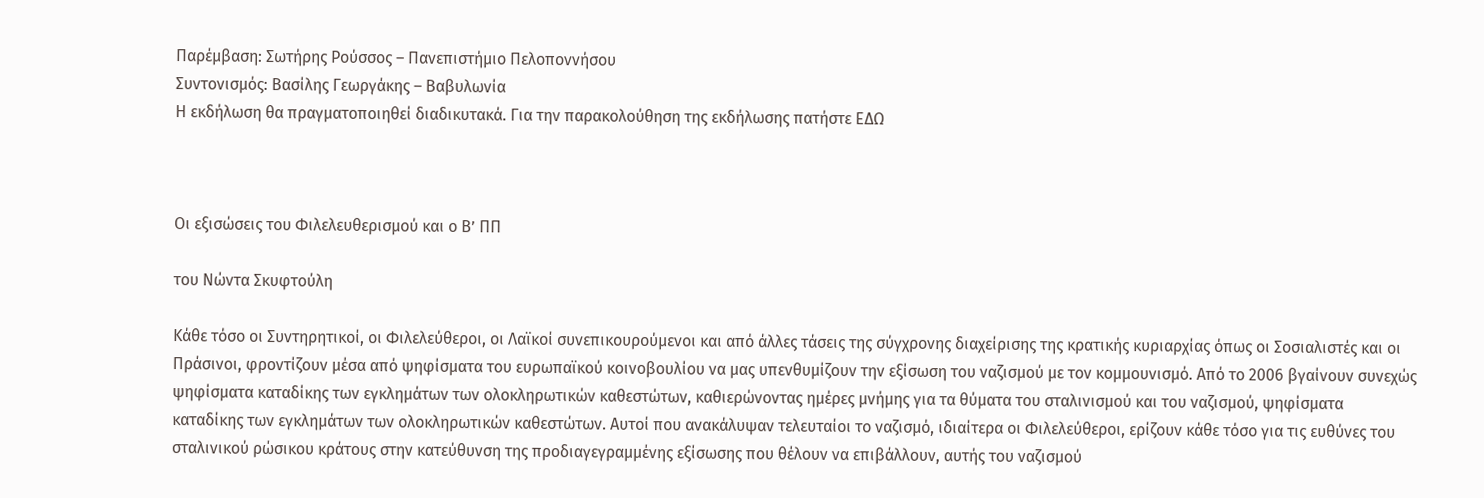Παρέμβαση: Σωτήρης Ρούσσος – Πανεπιστήμιο Πελοποννήσου
Συντονισμός: Βασίλης Γεωργάκης – Βαβυλωνία
Η εκδήλωση θα πραγματοποιηθεί διαδικυτακά. Για την παρακολούθηση της εκδήλωσης πατήστε ΕΔΩ



Οι εξισώσεις του Φιλελευθερισμού και ο Β’ ΠΠ

του Νώντα Σκυφτούλη

Κάθε τόσο οι Συντηρητικοί, οι Φιλελεύθεροι, οι Λαϊκοί συνεπικουρούμενοι και από άλλες τάσεις της σύγχρονης διαχείρισης της κρατικής κυριαρχίας όπως οι Σοσιαλιστές και οι Πράσινοι, φροντίζουν μέσα από ψηφίσματα του ευρωπαϊκού κοινοβουλίου να μας υπενθυμίζουν την εξίσωση του ναζισμού με τον κομμουνισμό. Από το 2006 βγαίνουν συνεχώς ψηφίσματα καταδίκης των εγκλημάτων των ολοκληρωτικών καθεστώτων, καθιερώνοντας ημέρες μνήμης για τα θύματα του σταλινισμού και του ναζισμού, ψηφίσματα καταδίκης των εγκλημάτων των ολοκληρωτικών καθεστώτων. Αυτοί που ανακάλυψαν τελευταίοι το ναζισμό, ιδιαίτερα οι Φιλελεύθεροι, ερίζουν κάθε τόσο για τις ευθύνες του σταλινικού ρώσικου κράτους στην κατεύθυνση της προδιαγεγραμμένης εξίσωσης που θέλουν να επιβάλλουν, αυτής του ναζισμού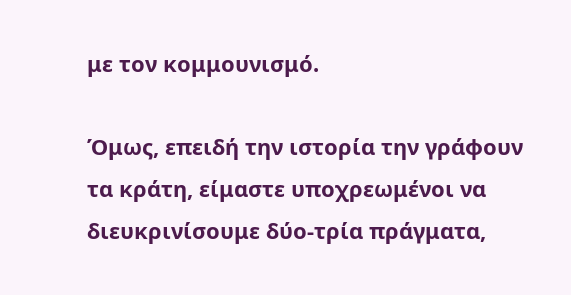με τον κομμουνισμό.

Όμως, επειδή την ιστορία την γράφουν τα κράτη, είμαστε υποχρεωμένοι να διευκρινίσουμε δύο-τρία πράγματα,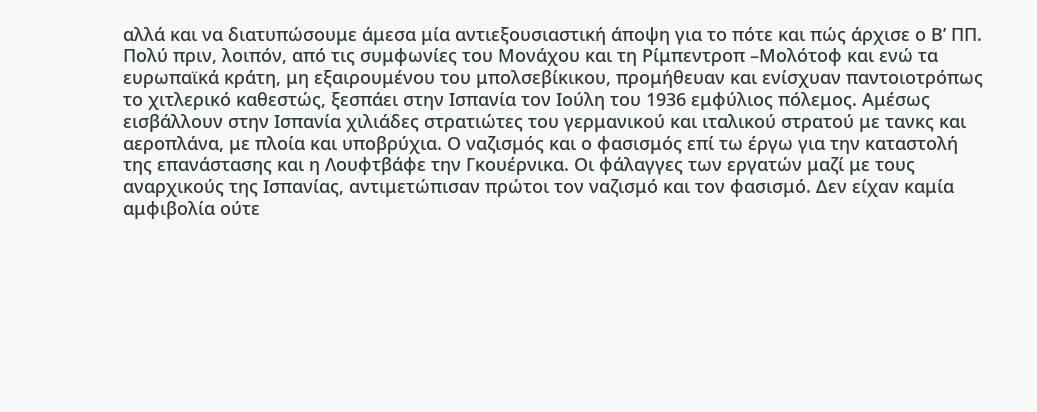αλλά και να διατυπώσουμε άμεσα μία αντιεξουσιαστική άποψη για το πότε και πώς άρχισε ο Β’ ΠΠ. Πολύ πριν, λοιπόν, από τις συμφωνίες του Μονάχου και τη Ρίμπεντροπ –Μολότοφ και ενώ τα ευρωπαϊκά κράτη, μη εξαιρουμένου του μπολσεβίκικου, προμήθευαν και ενίσχυαν παντοιοτρόπως το χιτλερικό καθεστώς, ξεσπάει στην Ισπανία τον Ιούλη του 1936 εμφύλιος πόλεμος. Αμέσως εισβάλλουν στην Ισπανία χιλιάδες στρατιώτες του γερμανικού και ιταλικού στρατού με τανκς και αεροπλάνα, με πλοία και υποβρύχια. Ο ναζισμός και ο φασισμός επί τω έργω για την καταστολή της επανάστασης και η Λουφτβάφε την Γκουέρνικα. Οι φάλαγγες των εργατών μαζί με τους αναρχικούς της Ισπανίας, αντιμετώπισαν πρώτοι τον ναζισμό και τον φασισμό. Δεν είχαν καμία αμφιβολία ούτε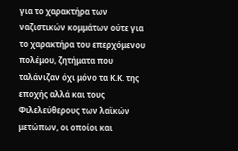για το χαρακτήρα των ναζιστικών κομμάτων ούτε για το χαρακτήρα του επερχόμενου πολέμου, ζητήματα που ταλάνιζαν όχι μόνο τα Κ.Κ. της εποχής αλλά και τους Φιλελεύθερους των λαϊκών μετώπων, οι οποίοι και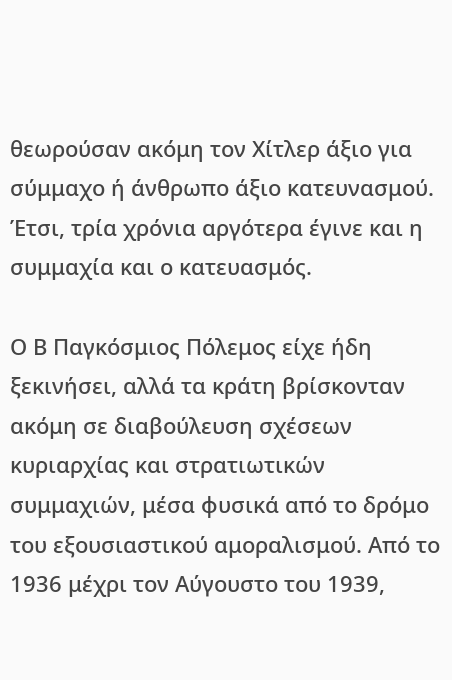θεωρούσαν ακόμη τον Χίτλερ άξιο για σύμμαχο ή άνθρωπο άξιο κατευνασμού. Έτσι, τρία χρόνια αργότερα έγινε και η συμμαχία και ο κατευασμός.

Ο Β Παγκόσμιος Πόλεμος είχε ήδη ξεκινήσει, αλλά τα κράτη βρίσκονταν ακόμη σε διαβούλευση σχέσεων κυριαρχίας και στρατιωτικών συμμαχιών, μέσα φυσικά από το δρόμο του εξουσιαστικού αμοραλισμού. Από το 1936 μέχρι τον Αύγουστο του 1939,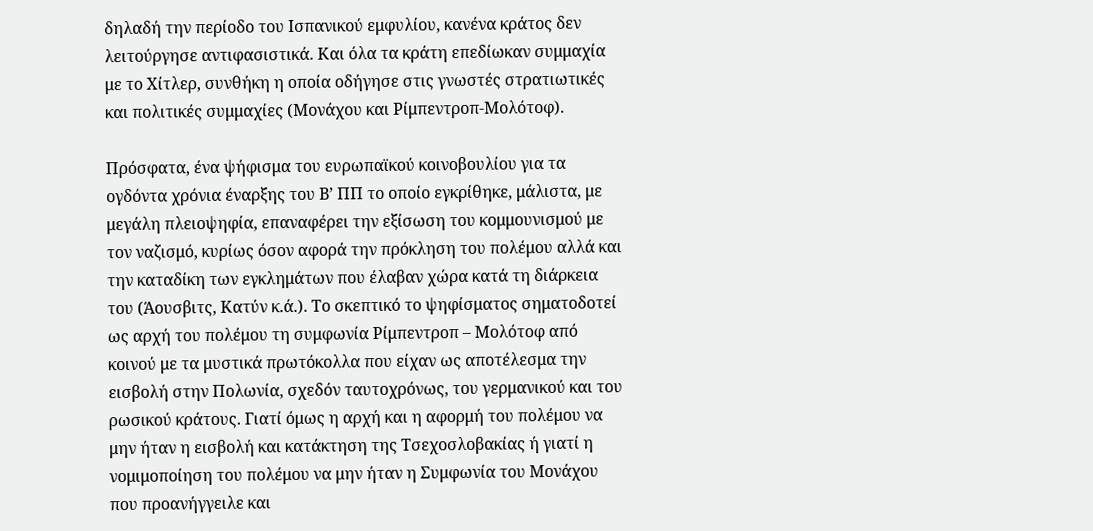δηλαδή την περίοδο του Ισπανικού εμφυλίου, κανένα κράτος δεν λειτούργησε αντιφασιστικά. Και όλα τα κράτη επεδίωκαν συμμαχία με το Χίτλερ, συνθήκη η οποία οδήγησε στις γνωστές στρατιωτικές και πολιτικές συμμαχίες (Μονάχου και Ρίμπεντροπ-Μολότοφ).

Πρόσφατα, ένα ψήφισμα του ευρωπαϊκού κοινοβουλίου για τα ογδόντα χρόνια έναρξης του Β’ ΠΠ το οποίο εγκρίθηκε, μάλιστα, με μεγάλη πλειοψηφία, επαναφέρει την εξίσωση του κομμουνισμού με τον ναζισμό, κυρίως όσον αφορά την πρόκληση του πολέμου αλλά και την καταδίκη των εγκλημάτων που έλαβαν χώρα κατά τη διάρκεια του (Άουσβιτς, Κατύν κ.ά.). Το σκεπτικό το ψηφίσματος σηματοδοτεί ως αρχή του πολέμου τη συμφωνία Ρίμπεντροπ – Μολότοφ από κοινού με τα μυστικά πρωτόκολλα που είχαν ως αποτέλεσμα την εισβολή στην Πολωνία, σχεδόν ταυτοχρόνως, του γερμανικού και του ρωσικού κράτους. Γιατί όμως η αρχή και η αφορμή του πολέμου να μην ήταν η εισβολή και κατάκτηση της Τσεχοσλοβακίας ή γιατί η νομιμοποίηση του πολέμου να μην ήταν η Συμφωνία του Μονάχου που προανήγγειλε και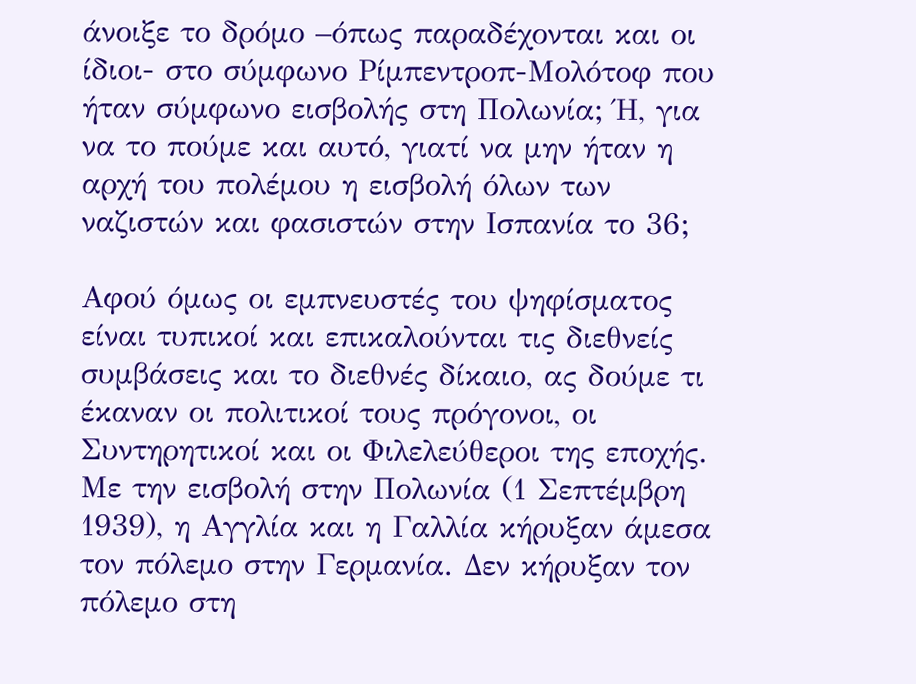άνοιξε το δρόμο –όπως παραδέχονται και οι ίδιοι- στο σύμφωνο Ρίμπεντροπ-Μολότοφ που ήταν σύμφωνο εισβολής στη Πολωνία; Ή, για να το πούμε και αυτό, γιατί να μην ήταν η αρχή του πολέμου η εισβολή όλων των ναζιστών και φασιστών στην Ισπανία το 36;

Αφού όμως οι εμπνευστές του ψηφίσματος είναι τυπικοί και επικαλούνται τις διεθνείς συμβάσεις και το διεθνές δίκαιο, ας δούμε τι έκαναν οι πολιτικοί τους πρόγονοι, οι Συντηρητικοί και οι Φιλελεύθεροι της εποχής. Με την εισβολή στην Πολωνία (1 Σεπτέμβρη 1939), η Αγγλία και η Γαλλία κήρυξαν άμεσα τον πόλεμο στην Γερμανία. Δεν κήρυξαν τον πόλεμο στη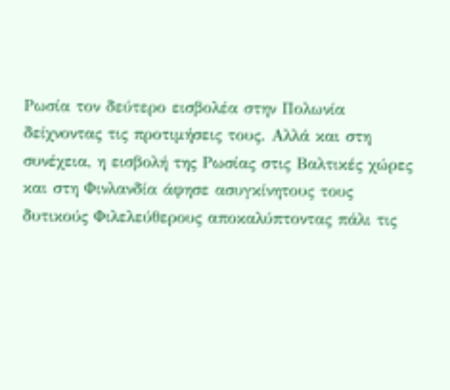Ρωσία τον δεύτερο εισβολέα στην Πολωνία δείχνοντας τις προτιμήσεις τους. Αλλά και στη συνέχεια, η εισβολή της Ρωσίας στις Βαλτικές χώρες και στη Φινλανδία άφησε ασυγκίνητους τους δυτικούς Φιλελεύθερους αποκαλύπτοντας πάλι τις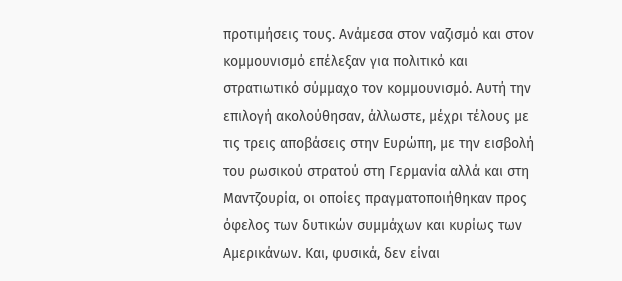προτιμήσεις τους. Ανάμεσα στον ναζισμό και στον κομμουνισμό επέλεξαν για πολιτικό και στρατιωτικό σύμμαχο τον κομμουνισμό. Αυτή την επιλογή ακολούθησαν, άλλωστε, μέχρι τέλους με τις τρεις αποβάσεις στην Ευρώπη, με την εισβολή του ρωσικού στρατού στη Γερμανία αλλά και στη Μαντζουρία, οι οποίες πραγματοποιήθηκαν προς όφελος των δυτικών συμμάχων και κυρίως των Αμερικάνων. Και, φυσικά, δεν είναι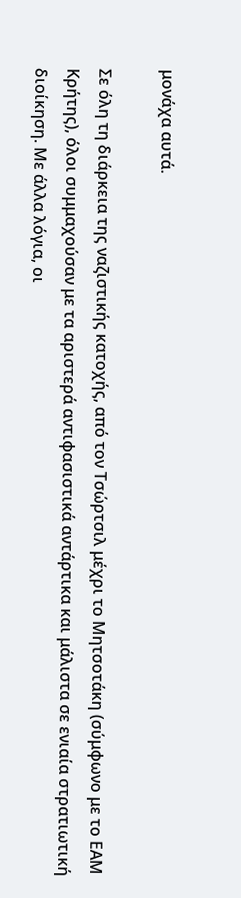μονάχα αυτά.

Σε όλη τη διάρκεια της ναζιστικής κατοχής, από τον Τσώρτσιλ μέχρι το Μητσοτάκη (σύμφωνο με το ΕΑΜ Κρήτης), όλοι συμμαχούσαν με τα αριστερά αντιφασιστικά αντάρτικα και μάλιστα σε ενιαία στρατιωτική διοίκηση. Με άλλα λόγια, οι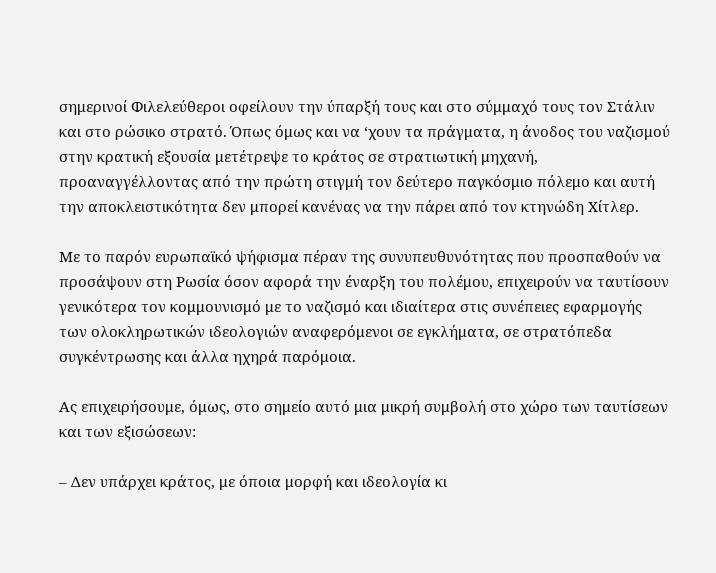σημερινοί Φιλελεύθεροι οφείλουν την ύπαρξή τους και στο σύμμαχό τους τον Στάλιν και στο ρώσικο στρατό. Όπως όμως και να ‘χουν τα πράγματα, η άνοδος του ναζισμού στην κρατική εξουσία μετέτρεψε το κράτος σε στρατιωτική μηχανή, προαναγγέλλοντας από την πρώτη στιγμή τον δεύτερο παγκόσμιο πόλεμο και αυτή την αποκλειστικότητα δεν μπορεί κανένας να την πάρει από τον κτηνώδη Χίτλερ.

Με το παρόν ευρωπαϊκό ψήφισμα πέραν της συνυπευθυνότητας που προσπαθούν να προσάψουν στη Ρωσία όσον αφορά την έναρξη του πολέμου, επιχειρούν να ταυτίσουν γενικότερα τον κομμουνισμό με το ναζισμό και ιδιαίτερα στις συνέπειες εφαρμογής των ολοκληρωτικών ιδεολογιών αναφερόμενοι σε εγκλήματα, σε στρατόπεδα συγκέντρωσης και άλλα ηχηρά παρόμοια.

Ας επιχειρήσουμε, όμως, στο σημείο αυτό μια μικρή συμβολή στο χώρο των ταυτίσεων και των εξισώσεων:

– Δεν υπάρχει κράτος, με όποια μορφή και ιδεολογία κι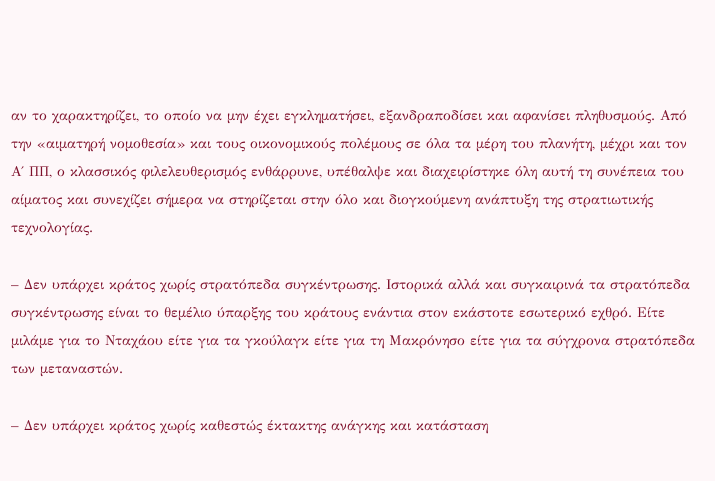αν το χαρακτηρίζει, το οποίο να μην έχει εγκληματήσει, εξανδραποδίσει και αφανίσει πληθυσμούς. Από την «αιματηρή νομοθεσία» και τους οικονομικούς πολέμους σε όλα τα μέρη του πλανήτη, μέχρι και τον Α΄ ΠΠ, ο κλασσικός φιλελευθερισμός ενθάρρυνε, υπέθαλψε και διαχειρίστηκε όλη αυτή τη συνέπεια του αίματος και συνεχίζει σήμερα να στηρίζεται στην όλο και διογκούμενη ανάπτυξη της στρατιωτικής τεχνολογίας.

– Δεν υπάρχει κράτος χωρίς στρατόπεδα συγκέντρωσης. Ιστορικά αλλά και συγκαιρινά τα στρατόπεδα συγκέντρωσης είναι το θεμέλιο ύπαρξης του κράτους ενάντια στον εκάστοτε εσωτερικό εχθρό. Είτε μιλάμε για το Νταχάου είτε για τα γκούλαγκ είτε για τη Μακρόνησο είτε για τα σύγχρονα στρατόπεδα των μεταναστών.

– Δεν υπάρχει κράτος χωρίς καθεστώς έκτακτης ανάγκης και κατάσταση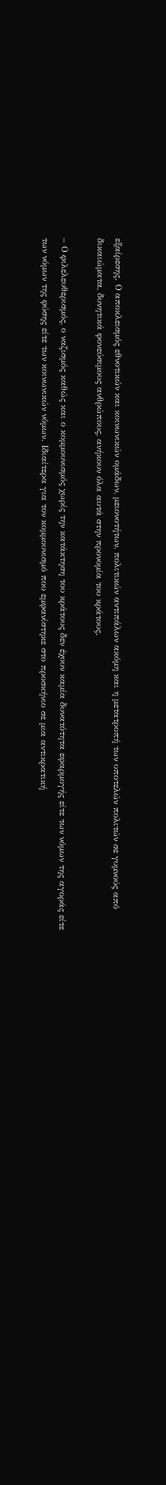εξαίρεσης. Ο αποκλεισμός εθνοτικών και κοινωνικών ομάδων, μειονοτήτων, πολιτικών αντιπάλων ακόμη και η μετατροπή των υποτελών πολιτών σε γυμνούς από δικαιώματα, δυνητικά φονεύσιμους ανθρώπους, ανήκουν όλα αυτά στην προνομία του κράτους.

– Ο φιλελευθερισμός, ο ναζισμός καθώς και ο κομμουνισμός χωρίς την κατάκτηση του κράτους δεν έχουν καμία δυνατότητα εφαρμογής είτε των νόμων της αγοράς είτε των νόμων της φύσης είτε των κοινωνικών νόμων. Ιδιαίτερα για τον κομμουνισμό που εμφανίστηκε στο προσκήνιο σε μια αντικρατική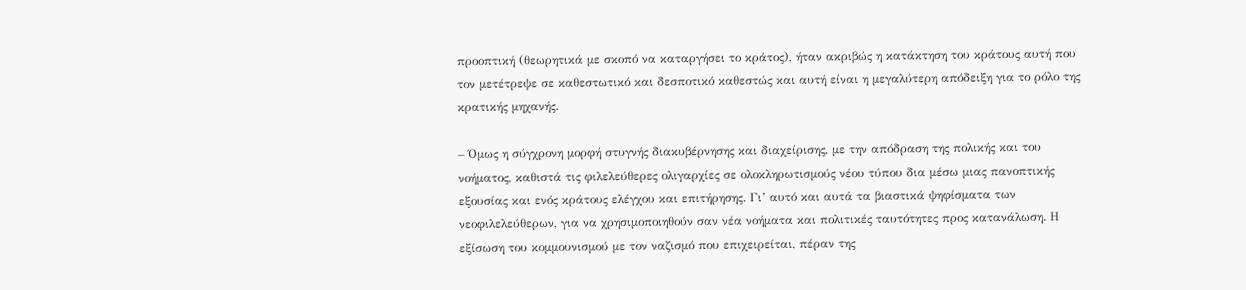προοπτική (θεωρητικά με σκοπό να καταργήσει το κράτος), ήταν ακριβώς η κατάκτηση του κράτους αυτή που τον μετέτρεψε σε καθεστωτικό και δεσποτικό καθεστώς και αυτή είναι η μεγαλύτερη απόδειξη για το ρόλο της κρατικής μηχανής.

– Όμως η σύγχρονη μορφή στυγνής διακυβέρνησης και διαχείρισης, με την απόδραση της πολικής και του νοήματος, καθιστά τις φιλελεύθερες ολιγαρχίες σε ολοκληρωτισμούς νέου τύπου δια μέσω μιας πανοπτικής εξουσίας και ενός κράτους ελέγχου και επιτήρησης. Γι’ αυτό και αυτά τα βιαστικά ψηφίσματα των νεοφιλελεύθερων, για να χρησιμοποιηθούν σαν νέα νοήματα και πολιτικές ταυτότητες προς κατανάλωση. Η εξίσωση του κομμουνισμού με τον ναζισμό που επιχειρείται, πέραν της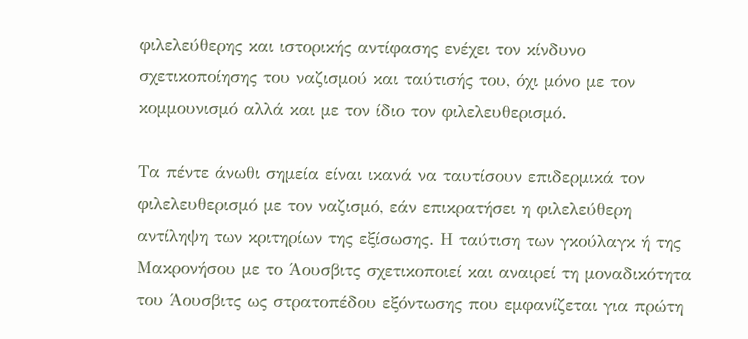φιλελεύθερης και ιστορικής αντίφασης ενέχει τον κίνδυνο σχετικοποίησης του ναζισμού και ταύτισής του, όχι μόνο με τον κομμουνισμό αλλά και με τον ίδιο τον φιλελευθερισμό.

Τα πέντε άνωθι σημεία είναι ικανά να ταυτίσουν επιδερμικά τον φιλελευθερισμό με τον ναζισμό, εάν επικρατήσει η φιλελεύθερη αντίληψη των κριτηρίων της εξίσωσης. Η ταύτιση των γκούλαγκ ή της Μακρονήσου με το Άουσβιτς σχετικοποιεί και αναιρεί τη μοναδικότητα του Άουσβιτς ως στρατοπέδου εξόντωσης που εμφανίζεται για πρώτη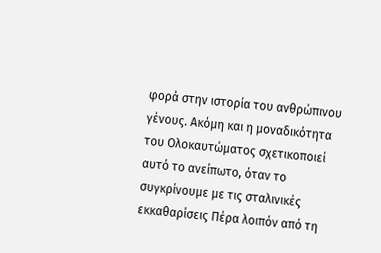φορά στην ιστορία του ανθρώπινου γένους. Ακόμη και η μοναδικότητα του Ολοκαυτώματος σχετικοποιεί αυτό το ανείπωτο, όταν το συγκρίνουμε με τις σταλινικές εκκαθαρίσεις Πέρα λοιπόν από τη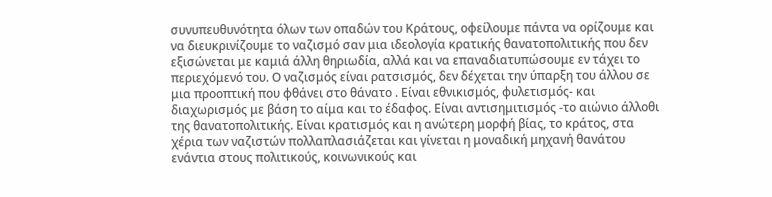συνυπευθυνότητα όλων των οπαδών του Κράτους, οφείλουμε πάντα να ορίζουμε και να διευκρινίζουμε το ναζισμό σαν μια ιδεολογία κρατικής θανατοπολιτικής που δεν εξισώνεται με καμιά άλλη θηριωδία, αλλά και να επαναδιατυπώσουμε εν τάχει το περιεχόμενό του. Ο ναζισμός είναι ρατσισμός, δεν δέχεται την ύπαρξη του άλλου σε μια προοπτική που φθάνει στο θάνατο . Είναι εθνικισμός, φυλετισμός- και διαχωρισμός με βάση το αίμα και το έδαφος. Είναι αντισημιτισμός -το αιώνιο άλλοθι της θανατοπολιτικής. Είναι κρατισμός και η ανώτερη μορφή βίας, το κράτος, στα χέρια των ναζιστών πολλαπλασιάζεται και γίνεται η μοναδική μηχανή θανάτου ενάντια στους πολιτικούς, κοινωνικούς και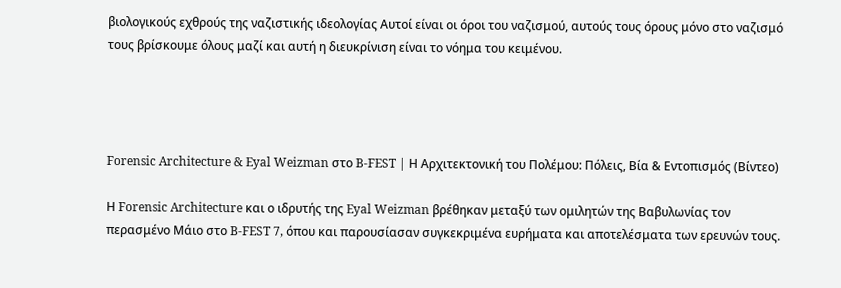βιολογικούς εχθρούς της ναζιστικής ιδεολογίας Αυτοί είναι οι όροι του ναζισμού, αυτούς τους όρους μόνο στο ναζισμό τους βρίσκουμε όλους μαζί και αυτή η διευκρίνιση είναι το νόημα του κειμένου.




Forensic Architecture & Eyal Weizman στο B-FEST | Η Αρχιτεκτονική του Πολέμου: Πόλεις, Βία & Εντοπισμός (Βίντεο)

Η Forensic Architecture και ο ιδρυτής της Eyal Weizman βρέθηκαν μεταξύ των ομιλητών της Βαβυλωνίας τον περασμένο Μάιο στο B-FEST 7, όπου και παρουσίασαν συγκεκριμένα ευρήματα και αποτελέσματα των ερευνών τους.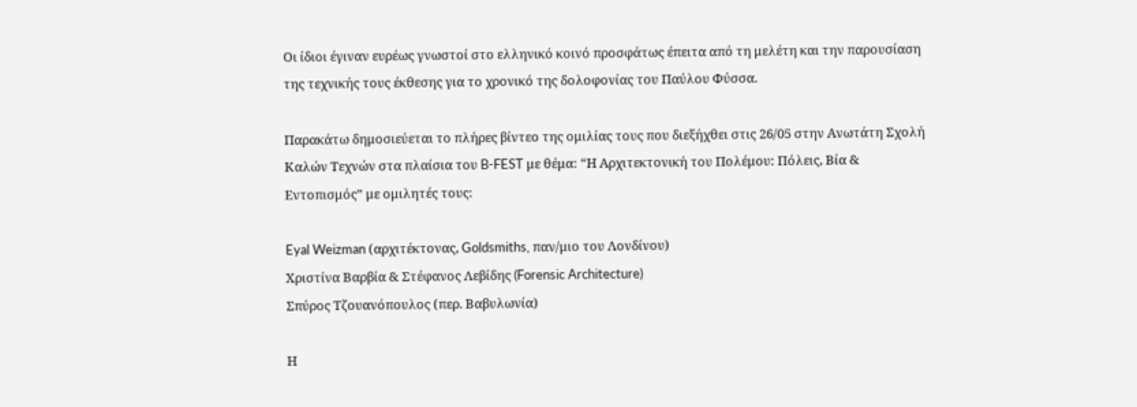Οι ίδιοι έγιναν ευρέως γνωστοί στο ελληνικό κοινό προσφάτως έπειτα από τη μελέτη και την παρουσίαση της τεχνικής τους έκθεσης για το χρονικό της δολοφονίας του Παύλου Φύσσα.

Παρακάτω δημοσιεύεται το πλήρες βίντεο της ομιλίας τους που διεξήχθει στις 26/05 στην Ανωτάτη Σχολή Καλών Τεχνών στα πλαίσια του B-FEST με θέμα: “Η Αρχιτεκτονική του Πολέμου: Πόλεις, Βία & Εντοπισμός” με ομιλητές τους:

Eyal Weizman (αρχιτέκτονας, Goldsmiths, παν/μιο του Λονδίνου)
Χριστίνα Βαρβία & Στέφανος Λεβίδης (Forensic Architecture)
Σπύρος Τζουανόπουλος (περ. Βαβυλωνία)

Η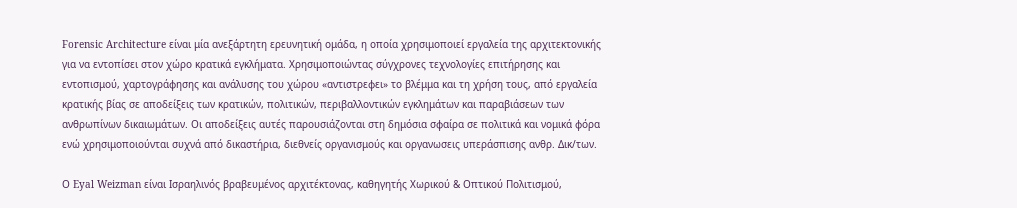Forensic Architecture είναι μία ανεξάρτητη ερευνητική ομάδα, η οποία χρησιμοποιεί εργαλεία της αρχιτεκτονικής για να εντοπίσει στον χώρο κρατικά εγκλήματα. Χρησιμοποιώντας σύγχρονες τεχνολογίες επιτήρησης και εντοπισμού, χαρτογράφησης και ανάλυσης του χώρου «αντιστρεφει» το βλέμμα και τη χρήση τους, από εργαλεία κρατικής βίας σε αποδείξεις των κρατικών, πολιτικών, περιβαλλοντικών εγκλημάτων και παραβιάσεων των ανθρωπίνων δικαιωμάτων. Οι αποδείξεις αυτές παρουσιάζονται στη δημόσια σφαίρα σε πολιτικά και νομικά φόρα ενώ χρησιμοποιούνται συχνά από δικαστήρια, διεθνείς οργανισμούς και οργανωσεις υπεράσπισης ανθρ. Δικ/των.

Ο Eyal Weizman είναι Ισραηλινός βραβευμένος αρχιτέκτονας, καθηγητής Χωρικού & Οπτικού Πολιτισμού,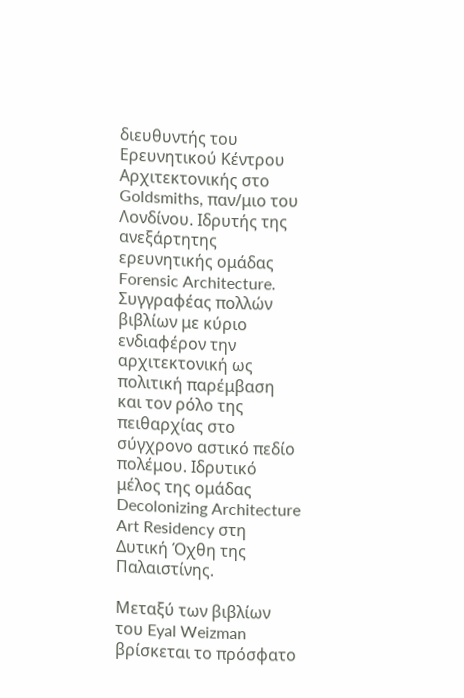διευθυντής του Ερευνητικού Κέντρου Αρχιτεκτονικής στο Goldsmiths, παν/μιο του Λονδίνου. Ιδρυτής της ανεξάρτητης ερευνητικής ομάδας Forensic Architecture. Συγγραφέας πολλών βιβλίων με κύριο ενδιαφέρον την αρχιτεκτονική ως πολιτική παρέμβαση και τον ρόλο της πειθαρχίας στο σύγχρονο αστικό πεδίο πολέμου. Ιδρυτικό μέλος της ομάδας Decolonizing Architecture Art Residency στη Δυτική Όχθη της Παλαιστίνης.

Μεταξύ των βιβλίων του Eyal Weizman βρίσκεται το πρόσφατο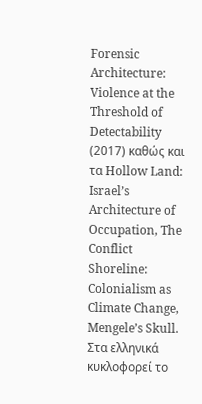Forensic Architecture: Violence at the Threshold of Detectability (2017) καθώς και τα Hollow Land: Israel’s Architecture of Occupation, The Conflict Shoreline: Colonialism as Climate Change, Mengele’s Skull. Στα ελληνικά κυκλοφορεί το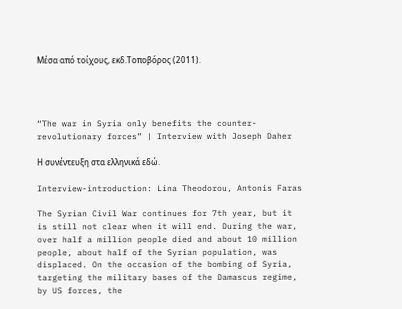Μέσα από τοίχους, εκδ.Τοποβόρος (2011).




“The war in Syria only benefits the counter-revolutionary forces” | Interview with Joseph Daher

Η συνέντευξη στα ελληνικά εδώ.

Interview-introduction: Lina Theodorou, Antonis Faras

The Syrian Civil War continues for 7th year, but it is still not clear when it will end. During the war, over half a million people died and about 10 million people, about half of the Syrian population, was displaced. On the occasion of the bombing of Syria, targeting the military bases of the Damascus regime, by US forces, the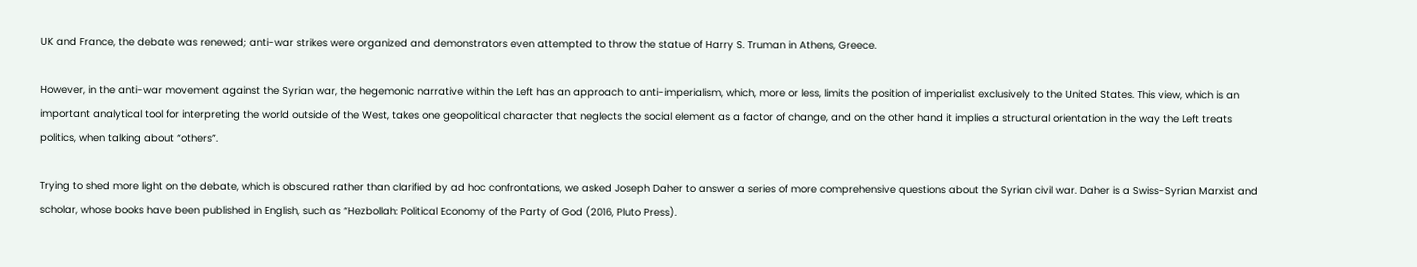UK and France, the debate was renewed; anti-war strikes were organized and demonstrators even attempted to throw the statue of Harry S. Truman in Athens, Greece.

However, in the anti-war movement against the Syrian war, the hegemonic narrative within the Left has an approach to anti-imperialism, which, more or less, limits the position of imperialist exclusively to the United States. This view, which is an important analytical tool for interpreting the world outside of the West, takes one geopolitical character that neglects the social element as a factor of change, and on the other hand it implies a structural orientation in the way the Left treats politics, when talking about “others”.

Trying to shed more light on the debate, which is obscured rather than clarified by ad hoc confrontations, we asked Joseph Daher to answer a series of more comprehensive questions about the Syrian civil war. Daher is a Swiss-Syrian Marxist and scholar, whose books have been published in English, such as “Hezbollah: Political Economy of the Party of God (2016, Pluto Press).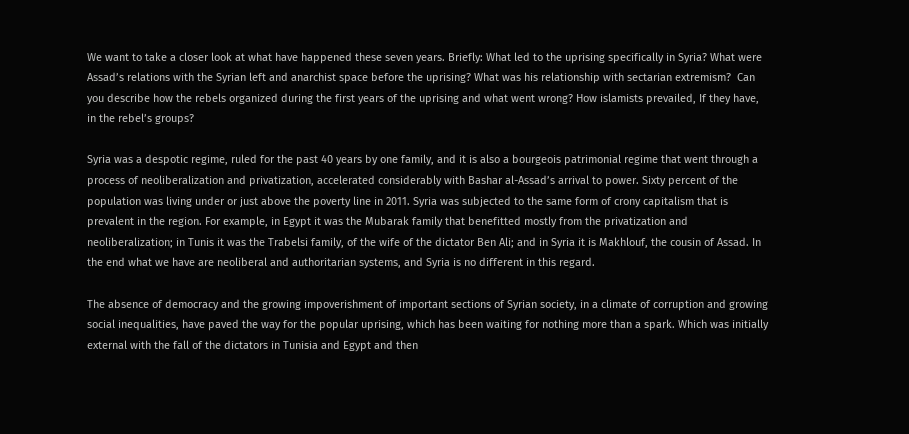We want to take a closer look at what have happened these seven years. Briefly: What led to the uprising specifically in Syria? What were Assad’s relations with the Syrian left and anarchist space before the uprising? What was his relationship with sectarian extremism?  Can you describe how the rebels organized during the first years of the uprising and what went wrong? How islamists prevailed, If they have, in the rebel’s groups?

Syria was a despotic regime, ruled for the past 40 years by one family, and it is also a bourgeois patrimonial regime that went through a process of neoliberalization and privatization, accelerated considerably with Bashar al-Assad’s arrival to power. Sixty percent of the population was living under or just above the poverty line in 2011. Syria was subjected to the same form of crony capitalism that is prevalent in the region. For example, in Egypt it was the Mubarak family that benefitted mostly from the privatization and neoliberalization; in Tunis it was the Trabelsi family, of the wife of the dictator Ben Ali; and in Syria it is Makhlouf, the cousin of Assad. In the end what we have are neoliberal and authoritarian systems, and Syria is no different in this regard.

The absence of democracy and the growing impoverishment of important sections of Syrian society, in a climate of corruption and growing social inequalities, have paved the way for the popular uprising, which has been waiting for nothing more than a spark. Which was initially external with the fall of the dictators in Tunisia and Egypt and then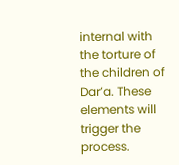internal with the torture of the children of Dar’a. These elements will trigger the process.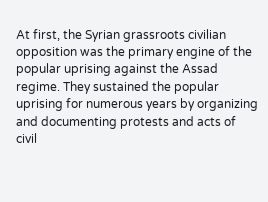At first, the Syrian grassroots civilian opposition was the primary engine of the popular uprising against the Assad regime. They sustained the popular uprising for numerous years by organizing and documenting protests and acts of civil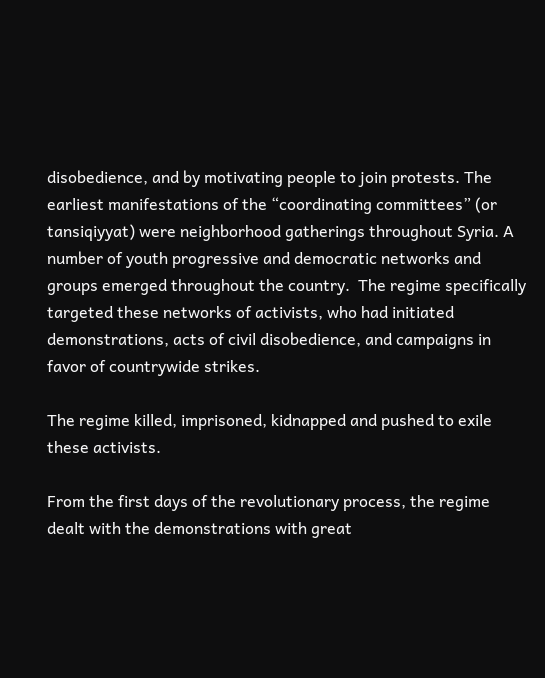disobedience, and by motivating people to join protests. The earliest manifestations of the “coordinating committees” (or tansiqiyyat) were neighborhood gatherings throughout Syria. A number of youth progressive and democratic networks and groups emerged throughout the country.  The regime specifically targeted these networks of activists, who had initiated demonstrations, acts of civil disobedience, and campaigns in favor of countrywide strikes.

The regime killed, imprisoned, kidnapped and pushed to exile these activists.

From the first days of the revolutionary process, the regime dealt with the demonstrations with great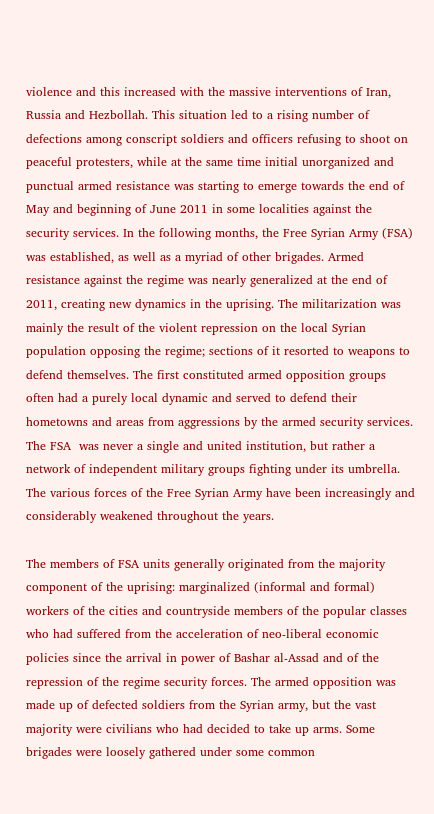violence and this increased with the massive interventions of Iran, Russia and Hezbollah. This situation led to a rising number of defections among conscript soldiers and officers refusing to shoot on peaceful protesters, while at the same time initial unorganized and punctual armed resistance was starting to emerge towards the end of May and beginning of June 2011 in some localities against the security services. In the following months, the Free Syrian Army (FSA) was established, as well as a myriad of other brigades. Armed resistance against the regime was nearly generalized at the end of 2011, creating new dynamics in the uprising. The militarization was mainly the result of the violent repression on the local Syrian population opposing the regime; sections of it resorted to weapons to defend themselves. The first constituted armed opposition groups often had a purely local dynamic and served to defend their hometowns and areas from aggressions by the armed security services. The FSA  was never a single and united institution, but rather a network of independent military groups fighting under its umbrella. The various forces of the Free Syrian Army have been increasingly and considerably weakened throughout the years.

The members of FSA units generally originated from the majority component of the uprising: marginalized (informal and formal) workers of the cities and countryside members of the popular classes who had suffered from the acceleration of neo-liberal economic policies since the arrival in power of Bashar al-Assad and of the repression of the regime security forces. The armed opposition was made up of defected soldiers from the Syrian army, but the vast majority were civilians who had decided to take up arms. Some brigades were loosely gathered under some common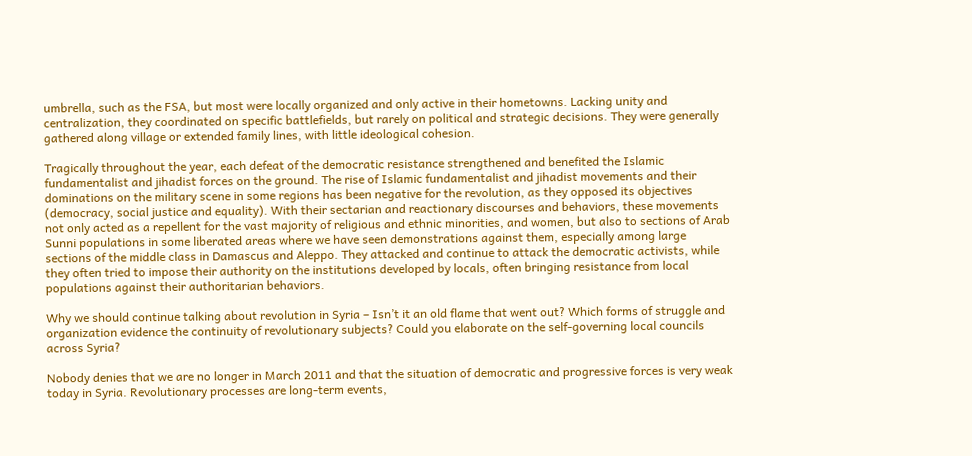umbrella, such as the FSA, but most were locally organized and only active in their hometowns. Lacking unity and centralization, they coordinated on specific battlefields, but rarely on political and strategic decisions. They were generally gathered along village or extended family lines, with little ideological cohesion.

Tragically throughout the year, each defeat of the democratic resistance strengthened and benefited the Islamic fundamentalist and jihadist forces on the ground. The rise of Islamic fundamentalist and jihadist movements and their dominations on the military scene in some regions has been negative for the revolution, as they opposed its objectives (democracy, social justice and equality). With their sectarian and reactionary discourses and behaviors, these movements not only acted as a repellent for the vast majority of religious and ethnic minorities, and women, but also to sections of Arab Sunni populations in some liberated areas where we have seen demonstrations against them, especially among large sections of the middle class in Damascus and Aleppo. They attacked and continue to attack the democratic activists, while they often tried to impose their authority on the institutions developed by locals, often bringing resistance from local populations against their authoritarian behaviors.

Why we should continue talking about revolution in Syria – Isn’t it an old flame that went out? Which forms of struggle and organization evidence the continuity of revolutionary subjects? Could you elaborate on the self-governing local councils across Syria?

Nobody denies that we are no longer in March 2011 and that the situation of democratic and progressive forces is very weak today in Syria. Revolutionary processes are long-term events,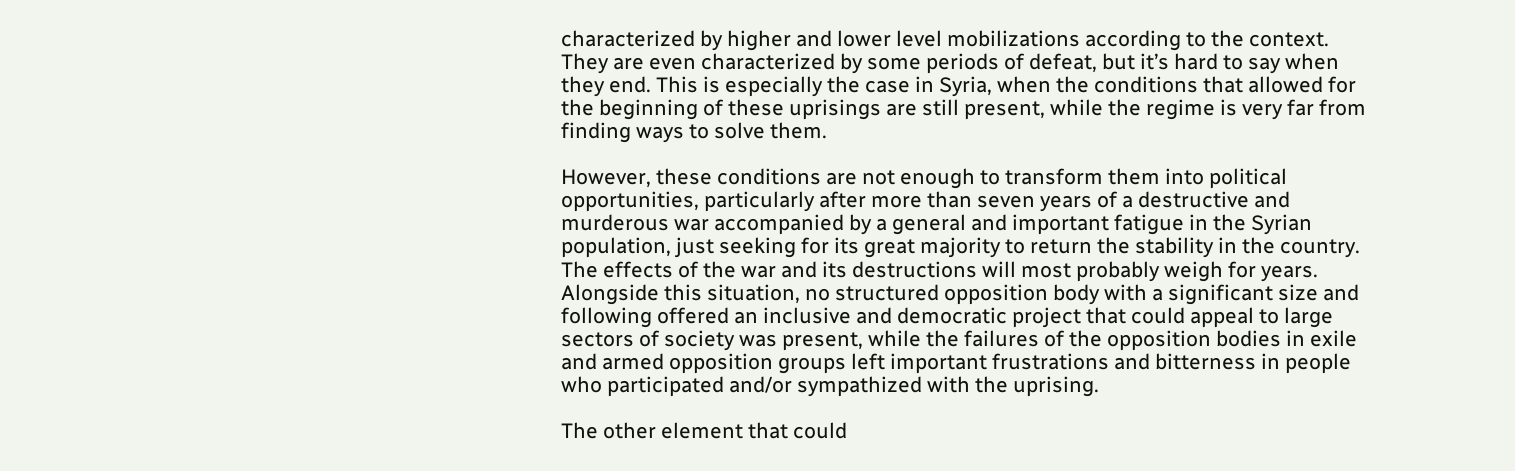characterized by higher and lower level mobilizations according to the context. They are even characterized by some periods of defeat, but it’s hard to say when they end. This is especially the case in Syria, when the conditions that allowed for the beginning of these uprisings are still present, while the regime is very far from finding ways to solve them.

However, these conditions are not enough to transform them into political opportunities, particularly after more than seven years of a destructive and murderous war accompanied by a general and important fatigue in the Syrian population, just seeking for its great majority to return the stability in the country. The effects of the war and its destructions will most probably weigh for years. Alongside this situation, no structured opposition body with a significant size and following offered an inclusive and democratic project that could appeal to large sectors of society was present, while the failures of the opposition bodies in exile and armed opposition groups left important frustrations and bitterness in people who participated and/or sympathized with the uprising.

The other element that could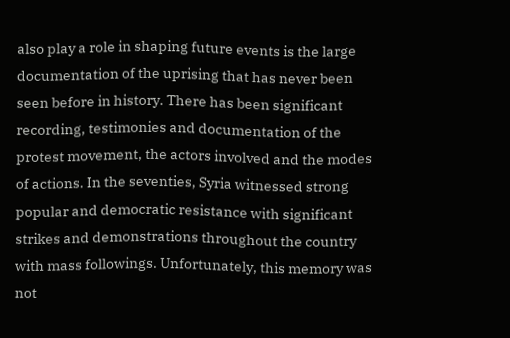also play a role in shaping future events is the large documentation of the uprising that has never been seen before in history. There has been significant recording, testimonies and documentation of the protest movement, the actors involved and the modes of actions. In the seventies, Syria witnessed strong popular and democratic resistance with significant strikes and demonstrations throughout the country with mass followings. Unfortunately, this memory was not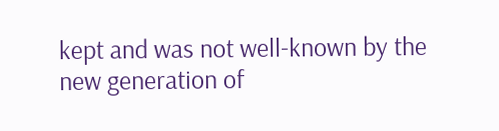kept and was not well-known by the new generation of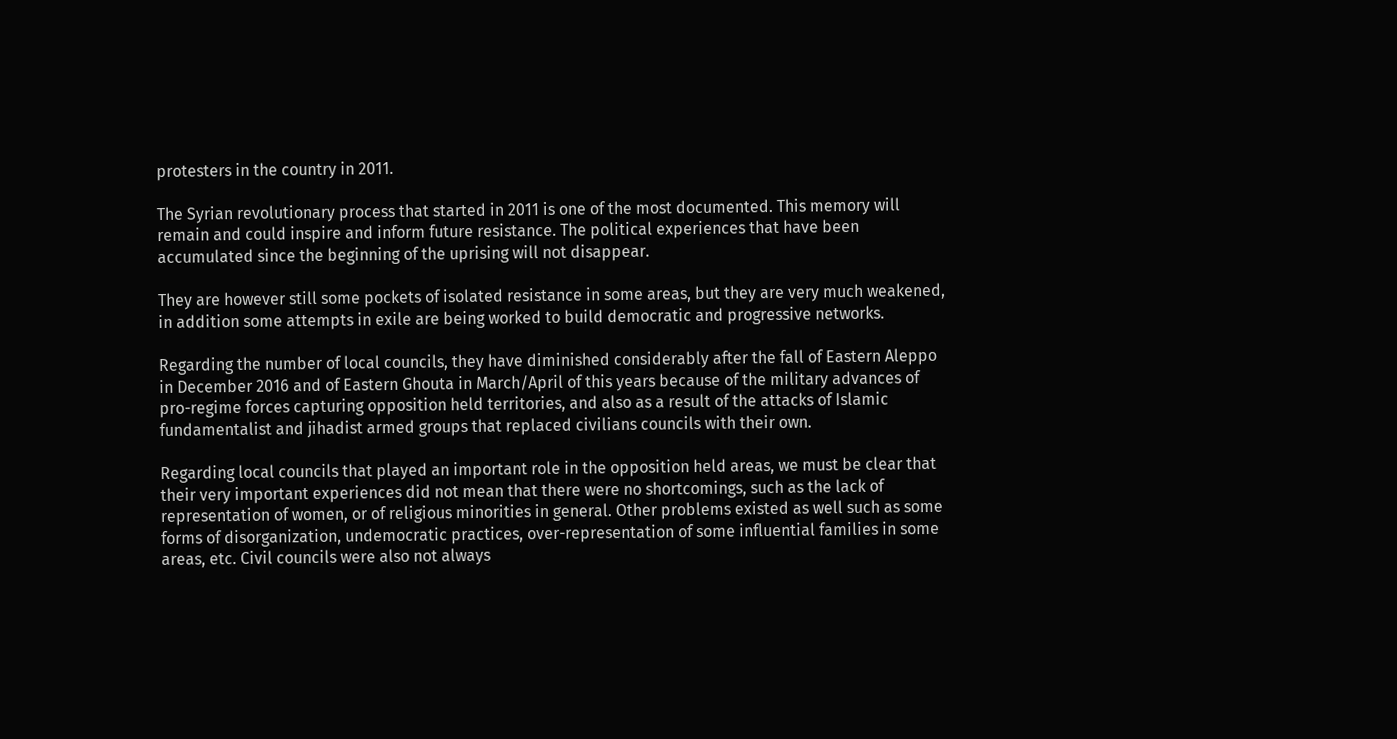protesters in the country in 2011.

The Syrian revolutionary process that started in 2011 is one of the most documented. This memory will remain and could inspire and inform future resistance. The political experiences that have been accumulated since the beginning of the uprising will not disappear.

They are however still some pockets of isolated resistance in some areas, but they are very much weakened, in addition some attempts in exile are being worked to build democratic and progressive networks.

Regarding the number of local councils, they have diminished considerably after the fall of Eastern Aleppo in December 2016 and of Eastern Ghouta in March/April of this years because of the military advances of pro-regime forces capturing opposition held territories, and also as a result of the attacks of Islamic fundamentalist and jihadist armed groups that replaced civilians councils with their own.

Regarding local councils that played an important role in the opposition held areas, we must be clear that their very important experiences did not mean that there were no shortcomings, such as the lack of representation of women, or of religious minorities in general. Other problems existed as well such as some forms of disorganization, undemocratic practices, over-representation of some influential families in some areas, etc. Civil councils were also not always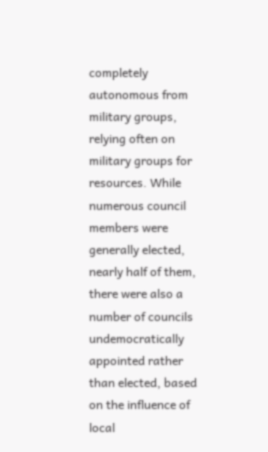completely autonomous from military groups, relying often on military groups for resources. While numerous council members were generally elected, nearly half of them, there were also a number of councils undemocratically appointed rather than elected, based on the influence of local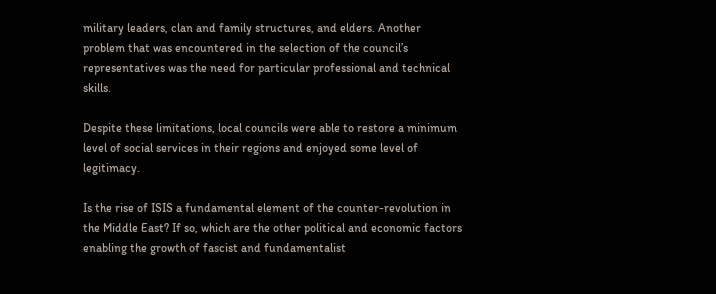military leaders, clan and family structures, and elders. Another problem that was encountered in the selection of the council’s representatives was the need for particular professional and technical skills.

Despite these limitations, local councils were able to restore a minimum level of social services in their regions and enjoyed some level of legitimacy.

Is the rise of ISIS a fundamental element of the counter-revolution in the Middle East? If so, which are the other political and economic factors enabling the growth of fascist and fundamentalist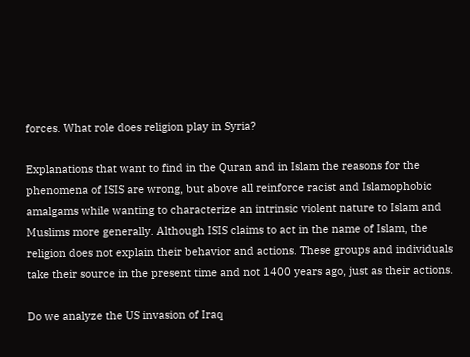forces. What role does religion play in Syria?

Explanations that want to find in the Quran and in Islam the reasons for the phenomena of ISIS are wrong, but above all reinforce racist and Islamophobic amalgams while wanting to characterize an intrinsic violent nature to Islam and Muslims more generally. Although ISIS claims to act in the name of Islam, the religion does not explain their behavior and actions. These groups and individuals take their source in the present time and not 1400 years ago, just as their actions.

Do we analyze the US invasion of Iraq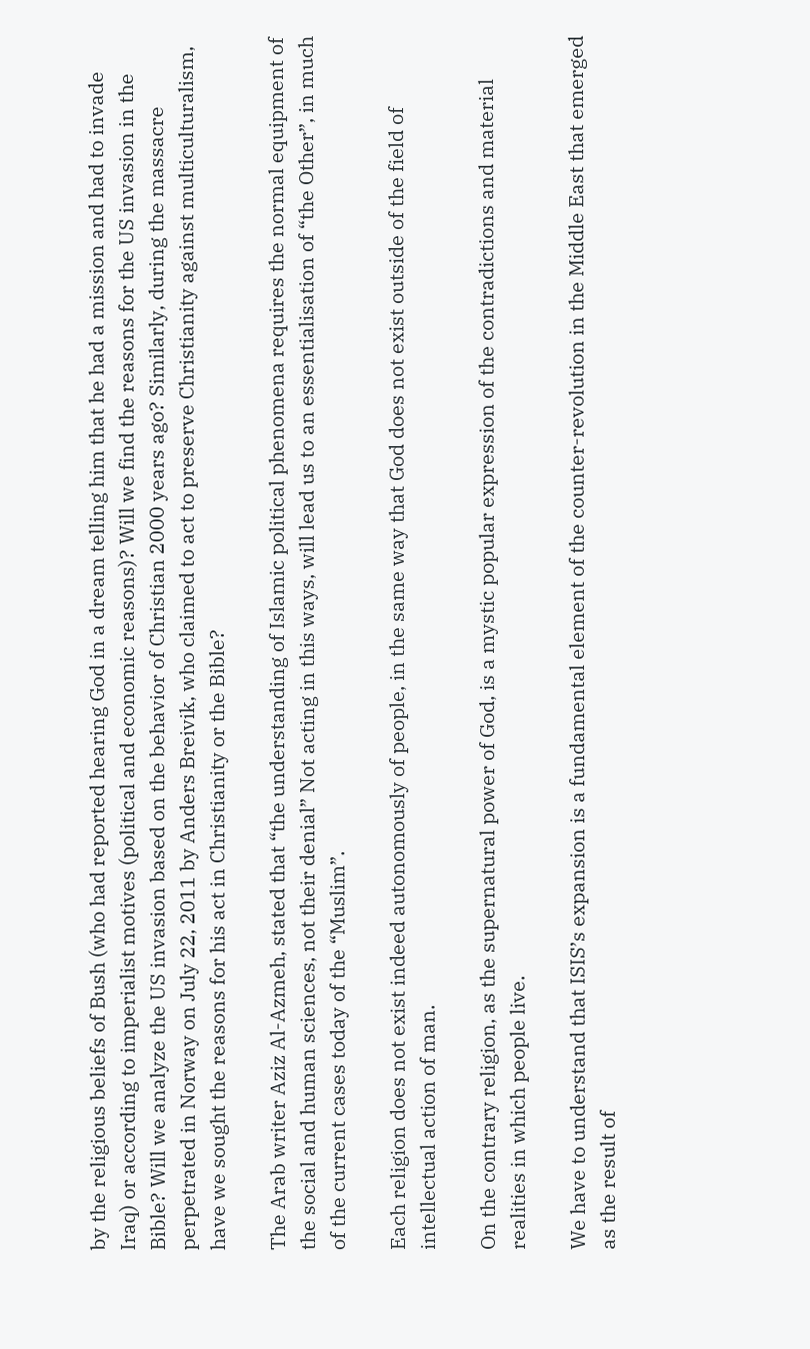by the religious beliefs of Bush (who had reported hearing God in a dream telling him that he had a mission and had to invade Iraq) or according to imperialist motives (political and economic reasons)? Will we find the reasons for the US invasion in the Bible? Will we analyze the US invasion based on the behavior of Christian 2000 years ago? Similarly, during the massacre perpetrated in Norway on July 22, 2011 by Anders Breivik, who claimed to act to preserve Christianity against multiculturalism, have we sought the reasons for his act in Christianity or the Bible?

The Arab writer Aziz Al-Azmeh, stated that “the understanding of Islamic political phenomena requires the normal equipment of the social and human sciences, not their denial” Not acting in this ways, will lead us to an essentialisation of “the Other”, in much of the current cases today of the “Muslim”.

Each religion does not exist indeed autonomously of people, in the same way that God does not exist outside of the field of intellectual action of man.

On the contrary religion, as the supernatural power of God, is a mystic popular expression of the contradictions and material realities in which people live.

We have to understand that ISIS’s expansion is a fundamental element of the counter-revolution in the Middle East that emerged as the result of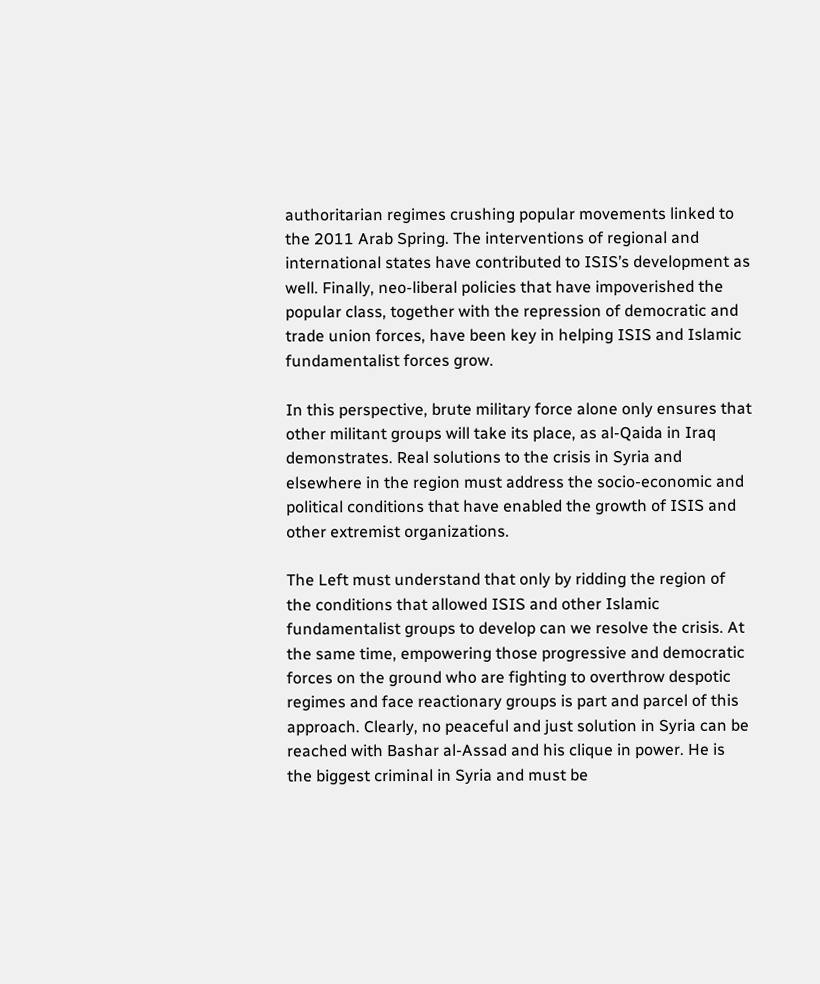authoritarian regimes crushing popular movements linked to the 2011 Arab Spring. The interventions of regional and international states have contributed to ISIS’s development as well. Finally, neo-liberal policies that have impoverished the popular class, together with the repression of democratic and trade union forces, have been key in helping ISIS and Islamic fundamentalist forces grow.

In this perspective, brute military force alone only ensures that other militant groups will take its place, as al-Qaida in Iraq demonstrates. Real solutions to the crisis in Syria and elsewhere in the region must address the socio-economic and political conditions that have enabled the growth of ISIS and other extremist organizations.

The Left must understand that only by ridding the region of the conditions that allowed ISIS and other Islamic fundamentalist groups to develop can we resolve the crisis. At the same time, empowering those progressive and democratic forces on the ground who are fighting to overthrow despotic regimes and face reactionary groups is part and parcel of this approach. Clearly, no peaceful and just solution in Syria can be reached with Bashar al-Assad and his clique in power. He is the biggest criminal in Syria and must be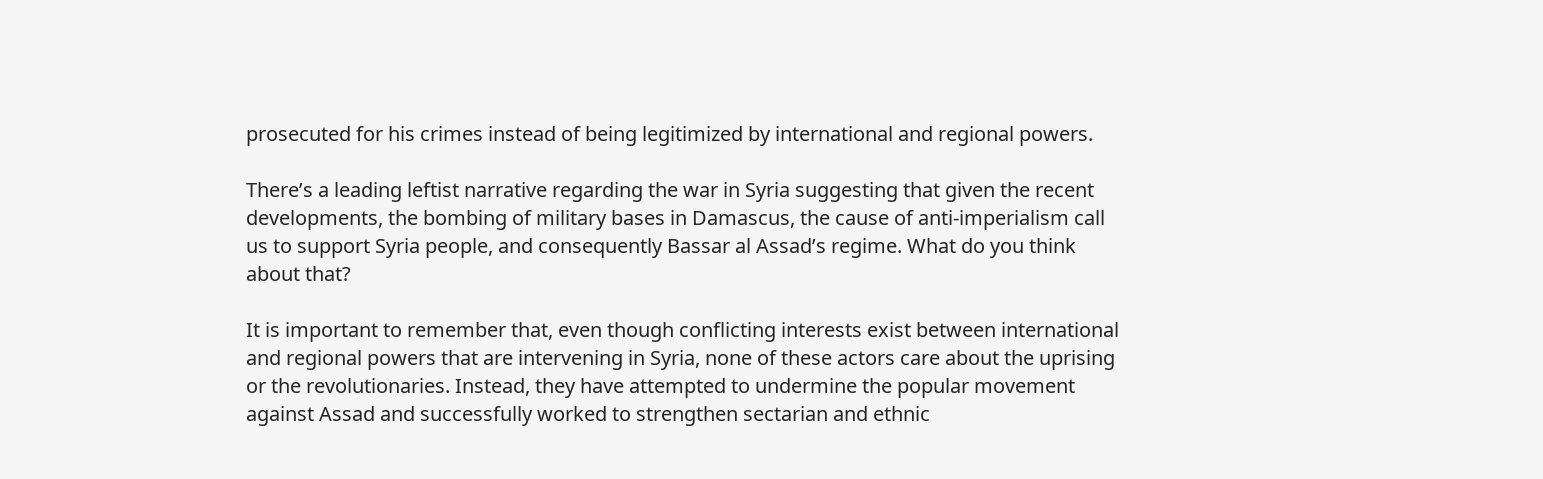prosecuted for his crimes instead of being legitimized by international and regional powers.

There’s a leading leftist narrative regarding the war in Syria suggesting that given the recent developments, the bombing of military bases in Damascus, the cause of anti-imperialism call us to support Syria people, and consequently Bassar al Assad’s regime. What do you think about that?

It is important to remember that, even though conflicting interests exist between international and regional powers that are intervening in Syria, none of these actors care about the uprising or the revolutionaries. Instead, they have attempted to undermine the popular movement against Assad and successfully worked to strengthen sectarian and ethnic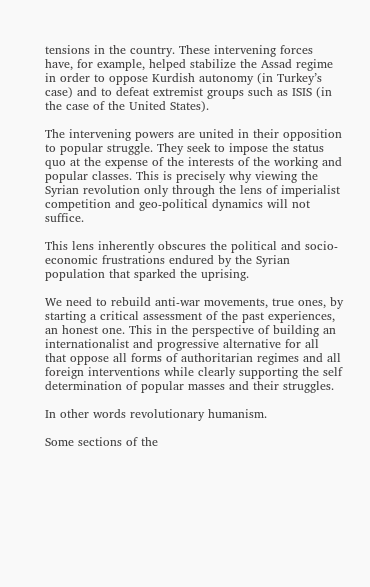tensions in the country. These intervening forces have, for example, helped stabilize the Assad regime in order to oppose Kurdish autonomy (in Turkey’s case) and to defeat extremist groups such as ISIS (in the case of the United States).

The intervening powers are united in their opposition to popular struggle. They seek to impose the status quo at the expense of the interests of the working and popular classes. This is precisely why viewing the Syrian revolution only through the lens of imperialist competition and geo-political dynamics will not suffice.

This lens inherently obscures the political and socio-economic frustrations endured by the Syrian population that sparked the uprising.

We need to rebuild anti-war movements, true ones, by starting a critical assessment of the past experiences, an honest one. This in the perspective of building an internationalist and progressive alternative for all that oppose all forms of authoritarian regimes and all foreign interventions while clearly supporting the self determination of popular masses and their struggles.

In other words revolutionary humanism.

Some sections of the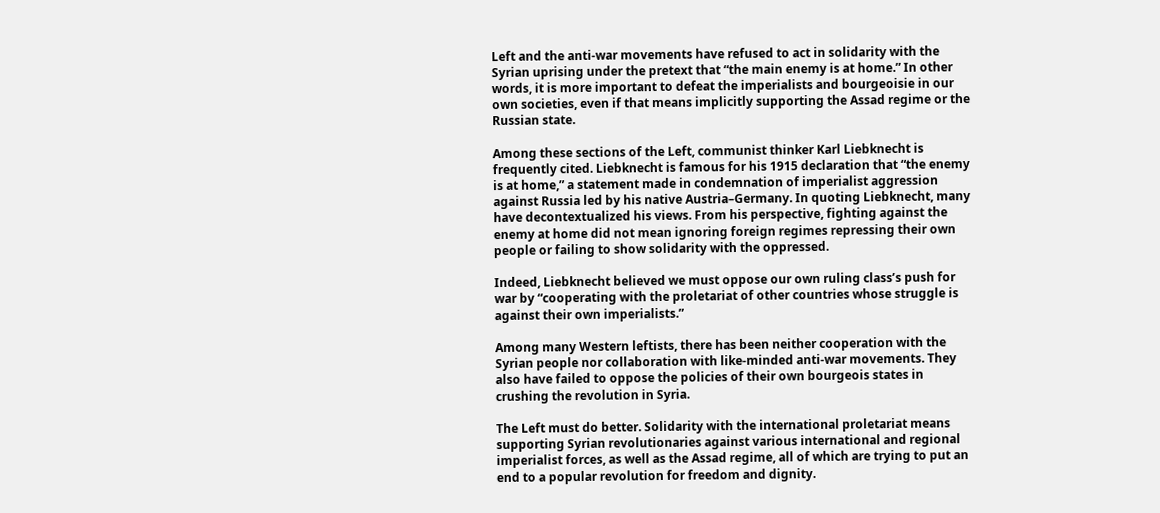Left and the anti-war movements have refused to act in solidarity with the Syrian uprising under the pretext that “the main enemy is at home.” In other words, it is more important to defeat the imperialists and bourgeoisie in our own societies, even if that means implicitly supporting the Assad regime or the Russian state.

Among these sections of the Left, communist thinker Karl Liebknecht is frequently cited. Liebknecht is famous for his 1915 declaration that “the enemy is at home,” a statement made in condemnation of imperialist aggression against Russia led by his native Austria–Germany. In quoting Liebknecht, many have decontextualized his views. From his perspective, fighting against the enemy at home did not mean ignoring foreign regimes repressing their own people or failing to show solidarity with the oppressed.

Indeed, Liebknecht believed we must oppose our own ruling class’s push for war by “cooperating with the proletariat of other countries whose struggle is against their own imperialists.”

Among many Western leftists, there has been neither cooperation with the Syrian people nor collaboration with like-minded anti-war movements. They also have failed to oppose the policies of their own bourgeois states in crushing the revolution in Syria.

The Left must do better. Solidarity with the international proletariat means supporting Syrian revolutionaries against various international and regional imperialist forces, as well as the Assad regime, all of which are trying to put an end to a popular revolution for freedom and dignity.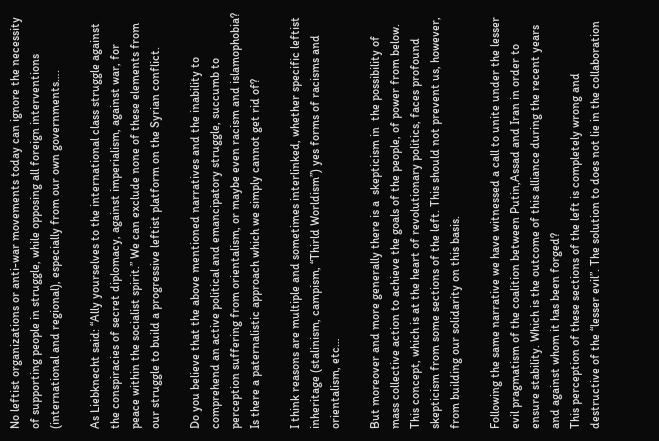No leftist organizations or anti-war movements today can ignore the necessity of supporting people in struggle, while opposing all foreign interventions (international and regional), especially from our own governments….

As Liebknecht said: “Ally yourselves to the international class struggle against the conspiracies of secret diplomacy, against imperialism, against war, for peace within the socialist spirit.” We can exclude none of these elements from our struggle to build a progressive leftist platform on the Syrian conflict.

Do you believe that the above mentioned narratives and the inability to comprehend an active political and emancipatory struggle, succumb to perception suffering from orientalism, or maybe even racism and islamophobia? Is there a paternalistic approach which we simply cannot get rid of?

I think reasons are multiple and sometimes interlinked, whether specific leftist inheritage (stalinism, campism, “Thirld Worldism”) yes forms of racisms and orientalism, etc…

But moreover and more generally there is a  skepticism in  the possibility of mass collective action to achieve the goals of the people, of power from below. This concept, which is at the heart of revolutionary politics, faces profound skepticism from some sections of the left. This should not prevent us, however, from building our solidarity on this basis.

Following the same narrative we have witnessed a call to unite under the lesser evil pragmatism of the coalition between Putin,Assad and Iran in order to ensure stability. Which is the outcome of this alliance during the recent years and against whom it has been forged?
This perception of these sections of the left is completely wrong and destructive of the “lesser evil”. The solution to does not lie in the collaboration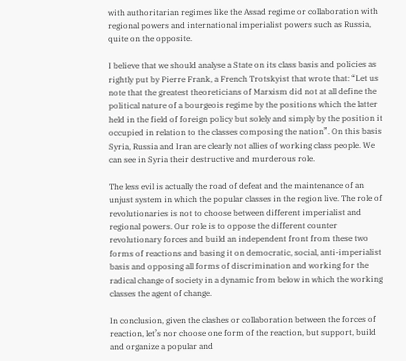with authoritarian regimes like the Assad regime or collaboration with regional powers and international imperialist powers such as Russia, quite on the opposite.

I believe that we should analyse a State on its class basis and policies as rightly put by Pierre Frank, a French Trotskyist that wrote that: “Let us note that the greatest theoreticians of Marxism did not at all define the political nature of a bourgeois regime by the positions which the latter held in the field of foreign policy but solely and simply by the position it occupied in relation to the classes composing the nation”. On this basis Syria, Russia and Iran are clearly not allies of working class people. We can see in Syria their destructive and murderous role.

The less evil is actually the road of defeat and the maintenance of an unjust system in which the popular classes in the region live. The role of revolutionaries is not to choose between different imperialist and regional powers. Our role is to oppose the different counter revolutionary forces and build an independent front from these two forms of reactions and basing it on democratic, social, anti-imperialist basis and opposing all forms of discrimination and working for the radical change of society in a dynamic from below in which the working classes the agent of change.

In conclusion, given the clashes or collaboration between the forces of reaction, let’s nor choose one form of the reaction, but support, build and organize a popular and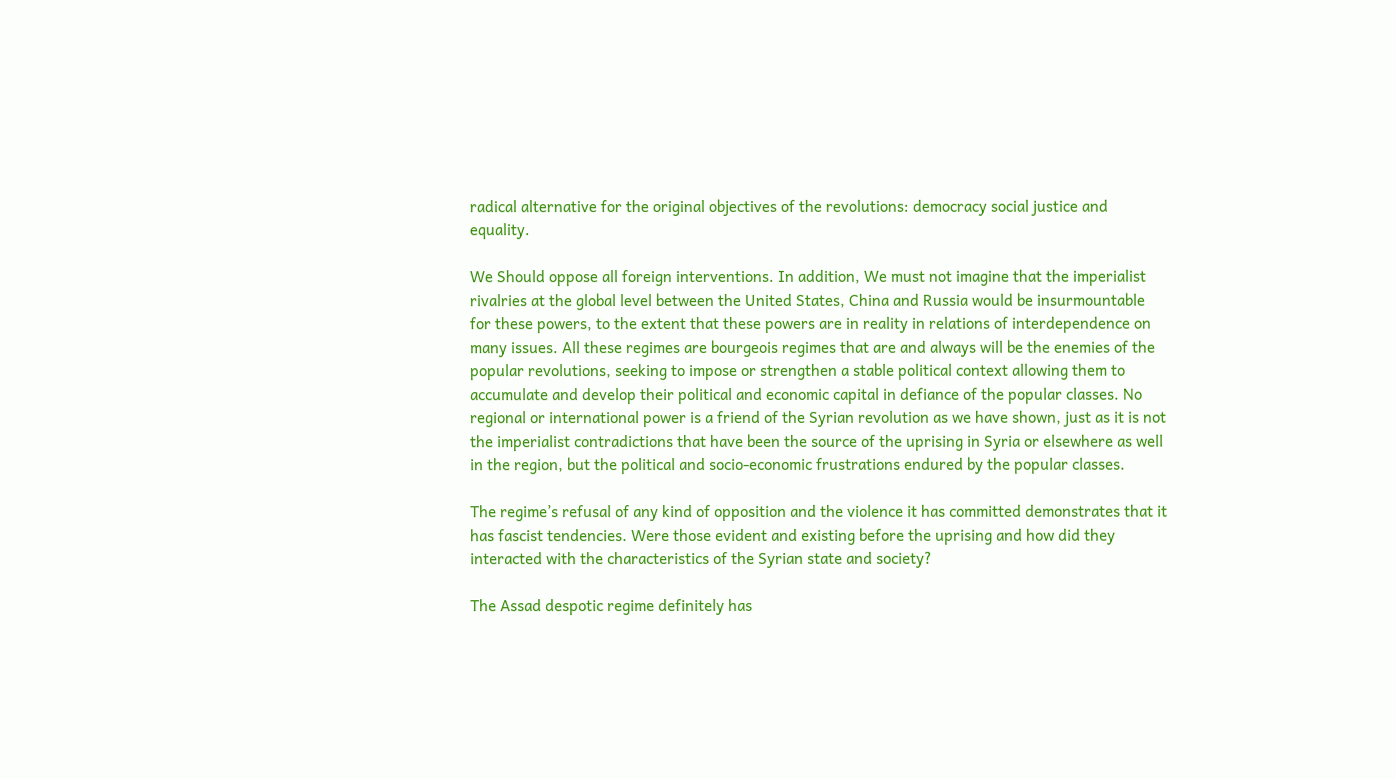radical alternative for the original objectives of the revolutions: democracy social justice and equality.

We Should oppose all foreign interventions. In addition, We must not imagine that the imperialist rivalries at the global level between the United States, China and Russia would be insurmountable for these powers, to the extent that these powers are in reality in relations of interdependence on many issues. All these regimes are bourgeois regimes that are and always will be the enemies of the popular revolutions, seeking to impose or strengthen a stable political context allowing them to accumulate and develop their political and economic capital in defiance of the popular classes. No regional or international power is a friend of the Syrian revolution as we have shown, just as it is not the imperialist contradictions that have been the source of the uprising in Syria or elsewhere as well in the region, but the political and socio-economic frustrations endured by the popular classes.

The regime’s refusal of any kind of opposition and the violence it has committed demonstrates that it has fascist tendencies. Were those evident and existing before the uprising and how did they interacted with the characteristics of the Syrian state and society?

The Assad despotic regime definitely has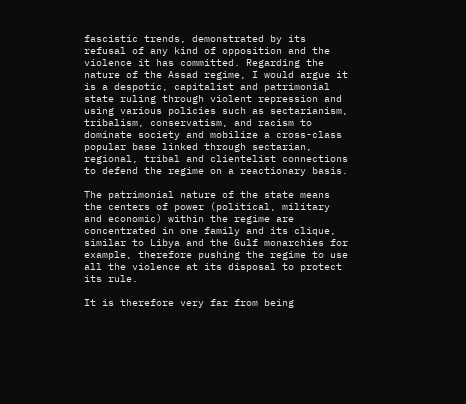fascistic trends, demonstrated by its refusal of any kind of opposition and the violence it has committed. Regarding the nature of the Assad regime, I would argue it is a despotic, capitalist and patrimonial state ruling through violent repression and using various policies such as sectarianism, tribalism, conservatism, and racism to dominate society and mobilize a cross-class popular base linked through sectarian, regional, tribal and clientelist connections to defend the regime on a reactionary basis.

The patrimonial nature of the state means the centers of power (political, military and economic) within the regime are concentrated in one family and its clique, similar to Libya and the Gulf monarchies for example, therefore pushing the regime to use all the violence at its disposal to protect its rule.

It is therefore very far from being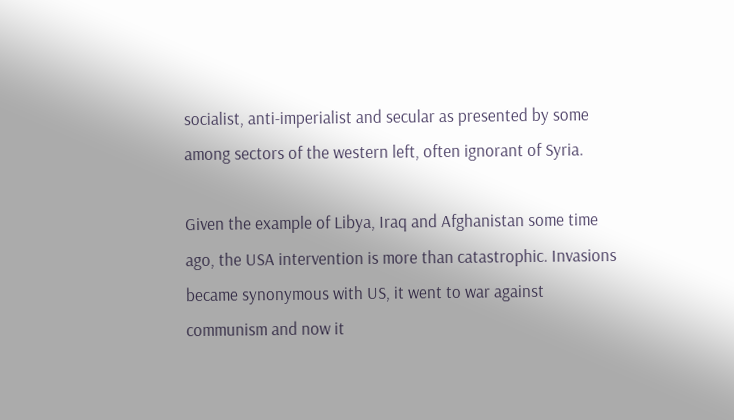socialist, anti-imperialist and secular as presented by some among sectors of the western left, often ignorant of Syria.

Given the example of Libya, Iraq and Afghanistan some time ago, the USA intervention is more than catastrophic. Invasions became synonymous with US, it went to war against communism and now it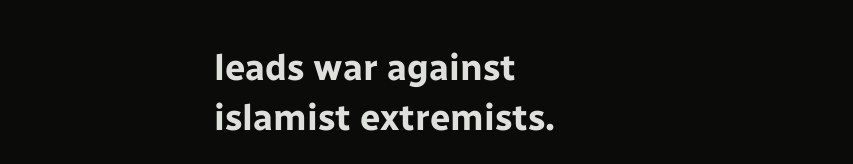leads war against islamist extremists.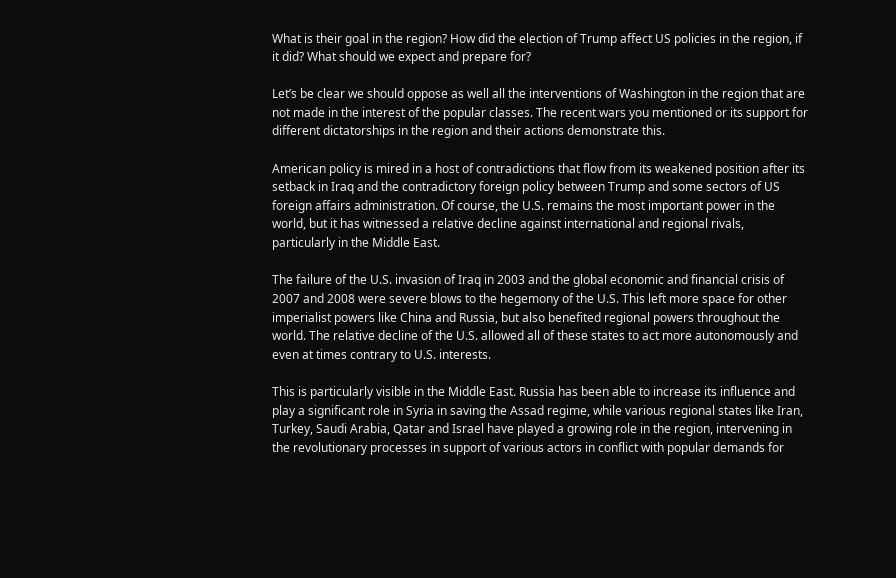What is their goal in the region? How did the election of Trump affect US policies in the region, if it did? What should we expect and prepare for?

Let’s be clear we should oppose as well all the interventions of Washington in the region that are not made in the interest of the popular classes. The recent wars you mentioned or its support for different dictatorships in the region and their actions demonstrate this.

American policy is mired in a host of contradictions that flow from its weakened position after its setback in Iraq and the contradictory foreign policy between Trump and some sectors of US foreign affairs administration. Of course, the U.S. remains the most important power in the world, but it has witnessed a relative decline against international and regional rivals, particularly in the Middle East.

The failure of the U.S. invasion of Iraq in 2003 and the global economic and financial crisis of 2007 and 2008 were severe blows to the hegemony of the U.S. This left more space for other imperialist powers like China and Russia, but also benefited regional powers throughout the world. The relative decline of the U.S. allowed all of these states to act more autonomously and even at times contrary to U.S. interests.

This is particularly visible in the Middle East. Russia has been able to increase its influence and play a significant role in Syria in saving the Assad regime, while various regional states like Iran, Turkey, Saudi Arabia, Qatar and Israel have played a growing role in the region, intervening in the revolutionary processes in support of various actors in conflict with popular demands for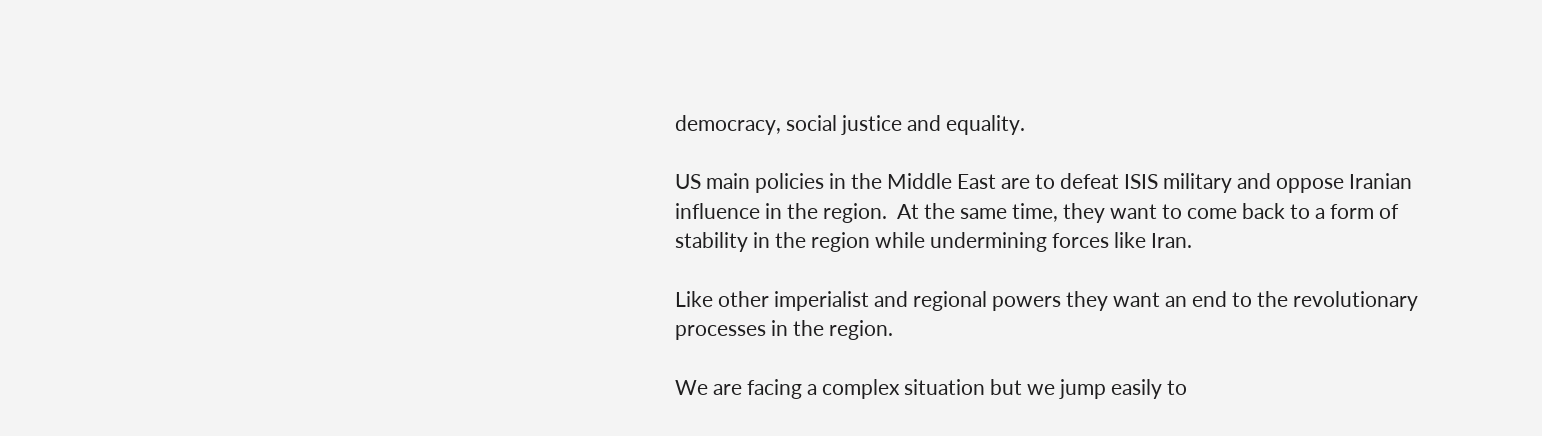democracy, social justice and equality.

US main policies in the Middle East are to defeat ISIS military and oppose Iranian influence in the region.  At the same time, they want to come back to a form of stability in the region while undermining forces like Iran.

Like other imperialist and regional powers they want an end to the revolutionary processes in the region.

We are facing a complex situation but we jump easily to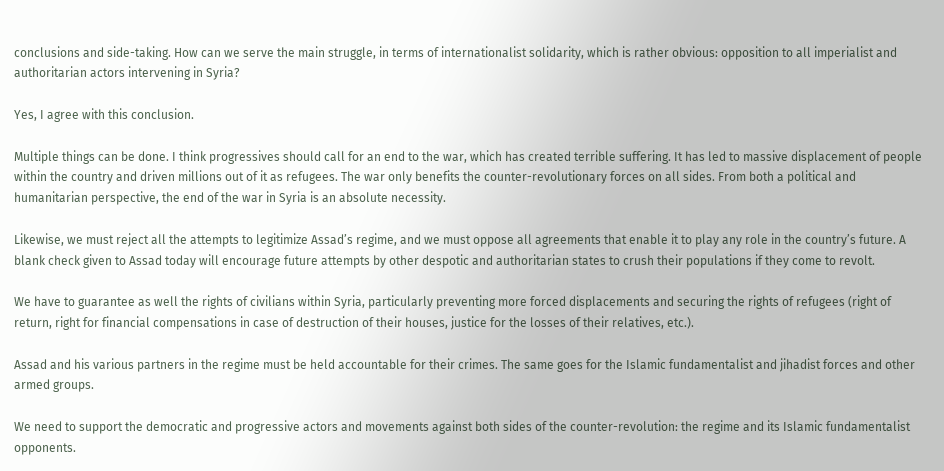conclusions and side-taking. How can we serve the main struggle, in terms of internationalist solidarity, which is rather obvious: opposition to all imperialist and authoritarian actors intervening in Syria?

Yes, I agree with this conclusion.

Multiple things can be done. I think progressives should call for an end to the war, which has created terrible suffering. It has led to massive displacement of people within the country and driven millions out of it as refugees. The war only benefits the counter-revolutionary forces on all sides. From both a political and humanitarian perspective, the end of the war in Syria is an absolute necessity.

Likewise, we must reject all the attempts to legitimize Assad’s regime, and we must oppose all agreements that enable it to play any role in the country’s future. A blank check given to Assad today will encourage future attempts by other despotic and authoritarian states to crush their populations if they come to revolt.

We have to guarantee as well the rights of civilians within Syria, particularly preventing more forced displacements and securing the rights of refugees (right of return, right for financial compensations in case of destruction of their houses, justice for the losses of their relatives, etc.).

Assad and his various partners in the regime must be held accountable for their crimes. The same goes for the Islamic fundamentalist and jihadist forces and other armed groups.

We need to support the democratic and progressive actors and movements against both sides of the counter-revolution: the regime and its Islamic fundamentalist opponents.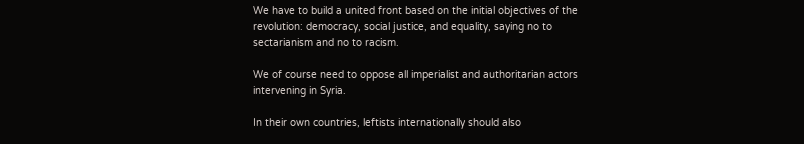We have to build a united front based on the initial objectives of the revolution: democracy, social justice, and equality, saying no to sectarianism and no to racism.

We of course need to oppose all imperialist and authoritarian actors intervening in Syria.

In their own countries, leftists internationally should also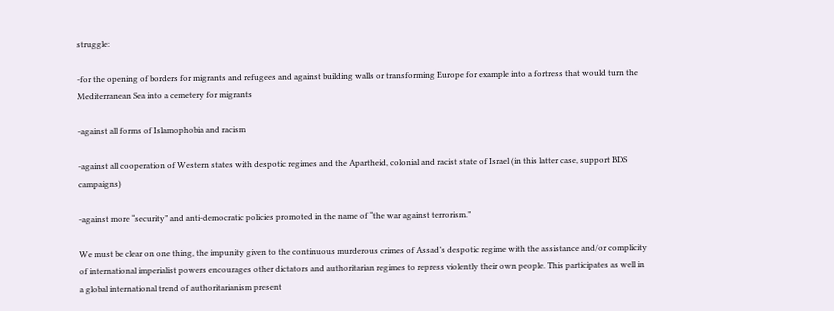struggle:

-for the opening of borders for migrants and refugees and against building walls or transforming Europe for example into a fortress that would turn the Mediterranean Sea into a cemetery for migrants

-against all forms of Islamophobia and racism

-against all cooperation of Western states with despotic regimes and the Apartheid, colonial and racist state of Israel (in this latter case, support BDS campaigns)

-against more “security” and anti-democratic policies promoted in the name of “the war against terrorism.”

We must be clear on one thing, the impunity given to the continuous murderous crimes of Assad’s despotic regime with the assistance and/or complicity of international imperialist powers encourages other dictators and authoritarian regimes to repress violently their own people. This participates as well in a global international trend of authoritarianism present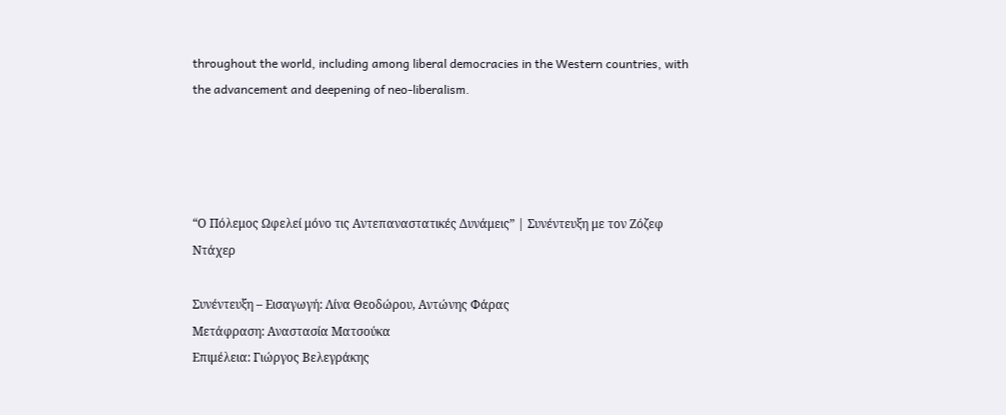throughout the world, including among liberal democracies in the Western countries, with the advancement and deepening of neo-liberalism.




“Ο Πόλεμος Ωφελεί μόνο τις Αντεπαναστατικές Δυνάμεις” | Συνέντευξη με τον Ζόζεφ Ντάχερ

Συνέντευξη – Εισαγωγή: Λίνα Θεοδώρου, Αντώνης Φάρας
Μετάφραση: Αναστασία Ματσούκα
Επιμέλεια: Γιώργος Βελεγράκης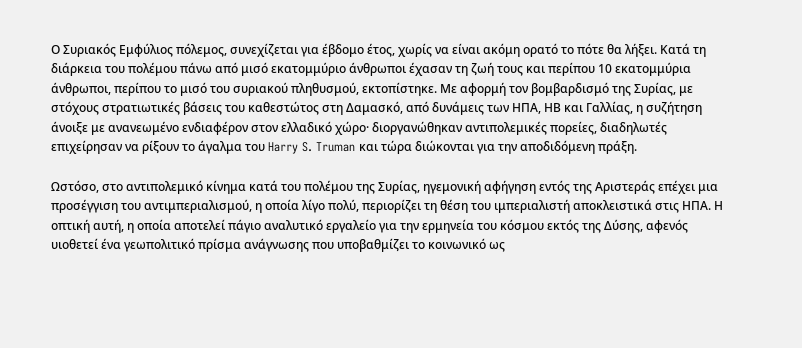Ο Συριακός Εμφύλιος πόλεμος, συνεχίζεται για έβδομο έτος, χωρίς να είναι ακόμη ορατό το πότε θα λήξει. Κατά τη διάρκεια του πολέμου πάνω από μισό εκατομμύριο άνθρωποι έχασαν τη ζωή τους και περίπου 10 εκατομμύρια άνθρωποι, περίπου το μισό του συριακού πληθυσμού, εκτοπίστηκε. Με αφορμή τον βομβαρδισμό της Συρίας, με στόχους στρατιωτικές βάσεις του καθεστώτος στη Δαμασκό, από δυνάμεις των ΗΠΑ, ΗΒ και Γαλλίας, η συζήτηση άνοιξε με ανανεωμένο ενδιαφέρον στον ελλαδικό χώρο· διοργανώθηκαν αντιπολεμικές πορείες, διαδηλωτές επιχείρησαν να ρίξουν το άγαλμα του Harry S. Truman και τώρα διώκονται για την αποδιδόμενη πράξη.

Ωστόσο, στο αντιπολεμικό κίνημα κατά του πολέμου της Συρίας, ηγεμονική αφήγηση εντός της Αριστεράς επέχει μια προσέγγιση του αντιμπεριαλισμού, η οποία λίγο πολύ, περιορίζει τη θέση του ιμπεριαλιστή αποκλειστικά στις ΗΠΑ. Η οπτική αυτή, η οποία αποτελεί πάγιο αναλυτικό εργαλείο για την ερμηνεία του κόσμου εκτός της Δύσης, αφενός υιοθετεί ένα γεωπολιτικό πρίσμα ανάγνωσης που υποβαθμίζει το κοινωνικό ως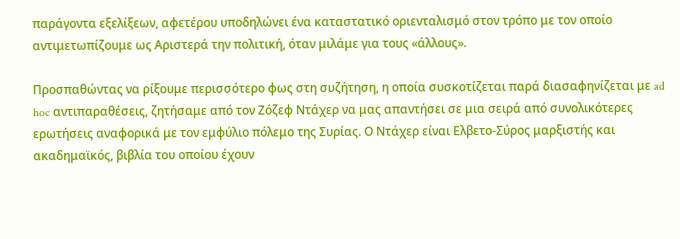παράγοντα εξελίξεων, αφετέρου υποδηλώνει ένα καταστατικό οριενταλισμό στον τρόπο με τον οποίο αντιμετωπίζουμε ως Αριστερά την πολιτική, όταν μιλάμε για τους «άλλους».

Προσπαθώντας να ρίξουμε περισσότερο φως στη συζήτηση, η οποία συσκοτίζεται παρά διασαφηνίζεται με ad hoc αντιπαραθέσεις, ζητήσαμε από τον Ζόζεφ Ντάχερ να μας απαντήσει σε μια σειρά από συνολικότερες ερωτήσεις αναφορικά με τον εμφύλιο πόλεμο της Συρίας. Ο Ντάχερ είναι Ελβετο-Σύρος μαρξιστής και ακαδημαϊκός, βιβλία του οποίου έχουν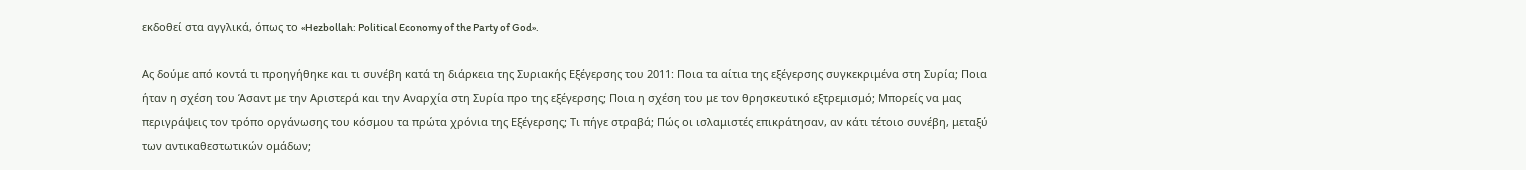εκδοθεί στα αγγλικά, όπως το «Hezbollah: Political Economy of the Party of God».

Ας δούμε από κοντά τι προηγήθηκε και τι συνέβη κατά τη διάρκεια της Συριακής Εξέγερσης του 2011: Ποια τα αίτια της εξέγερσης συγκεκριμένα στη Συρία; Ποια ήταν η σχέση του Άσαντ με την Αριστερά και την Αναρχία στη Συρία προ της εξέγερσης; Ποια η σχέση του με τον θρησκευτικό εξτρεμισμό; Μπορείς να μας περιγράψεις τον τρόπο οργάνωσης του κόσμου τα πρώτα χρόνια της Εξέγερσης; Τι πήγε στραβά; Πώς οι ισλαμιστές επικράτησαν, αν κάτι τέτοιο συνέβη, μεταξύ των αντικαθεστωτικών ομάδων;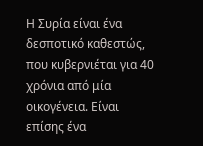Η Συρία είναι ένα δεσποτικό καθεστώς, που κυβερνιέται για 40 χρόνια από μία οικογένεια. Είναι επίσης ένα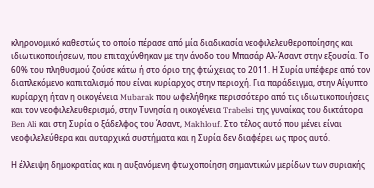κληρονομικό καθεστώς το οποίο πέρασε από μία διαδικασία νεοφιλελευθεροποίησης και ιδιωτικοποιήσεων, που επιταχύνθηκαν με την άνοδο του Μπασάρ Αλ-Άσαντ στην εξουσία. Το 60% του πληθυσμού ζούσε κάτω ή στο όριο της φτώχειας το 2011. Η Συρία υπέφερε από τον διαπλεκόμενο καπιταλισμό που είναι κυρίαρχος στην περιοχή. Για παράδειγμα, στην Αίγυπτο κυρίαρχη ήταν η οικογένεια Mubarak που ωφελήθηκε περισσότερο από τις ιδιωτικοποιήσεις και τον νεοφιλελευθερισμό, στην Τυνησία η οικογένεια Trabelsi της γυναίκας του δικτάτορα Ben Ali και στη Συρία ο ξάδελφος του Άσαντ, Makhlouf. Στο τέλος αυτό που μένει είναι νεοφιλελεύθερα και αυταρχικά συστήματα και η Συρία δεν διαφέρει ως προς αυτό.

Η έλλειψη δημοκρατίας και η αυξανόμενη φτωχοποίηση σημαντικών μερίδων των συριακής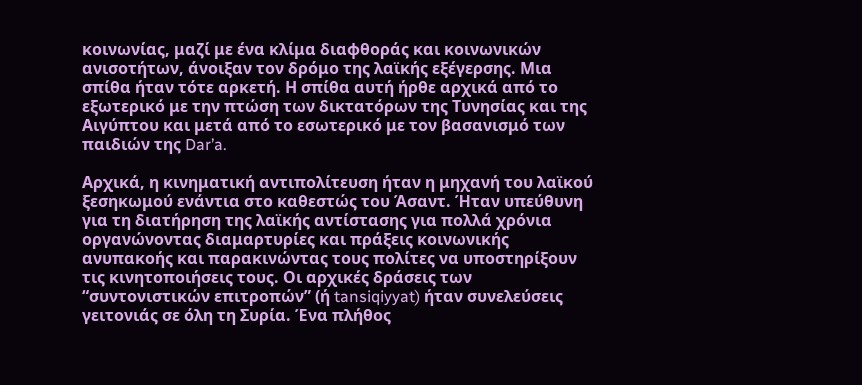κοινωνίας, μαζί με ένα κλίμα διαφθοράς και κοινωνικών ανισοτήτων, άνοιξαν τον δρόμο της λαϊκής εξέγερσης. Μια σπίθα ήταν τότε αρκετή. Η σπίθα αυτή ήρθε αρχικά από το εξωτερικό με την πτώση των δικτατόρων της Τυνησίας και της Αιγύπτου και μετά από το εσωτερικό με τον βασανισμό των παιδιών της Dar’a.

Αρχικά, η κινηματική αντιπολίτευση ήταν η μηχανή του λαϊκού ξεσηκωμού ενάντια στο καθεστώς του Άσαντ. Ήταν υπεύθυνη για τη διατήρηση της λαϊκής αντίστασης για πολλά χρόνια οργανώνοντας διαμαρτυρίες και πράξεις κοινωνικής ανυπακοής και παρακινώντας τους πολίτες να υποστηρίξουν τις κινητοποιήσεις τους. Οι αρχικές δράσεις των “συντονιστικών επιτροπών” (ή tansiqiyyat) ήταν συνελεύσεις γειτονιάς σε όλη τη Συρία. Ένα πλήθος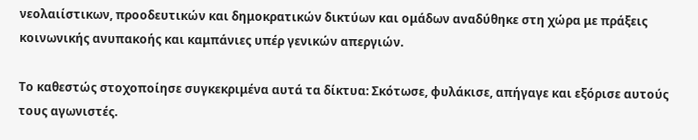νεολαιίστικων, προοδευτικών και δημοκρατικών δικτύων και ομάδων αναδύθηκε στη χώρα με πράξεις κοινωνικής ανυπακοής και καμπάνιες υπέρ γενικών απεργιών.

Το καθεστώς στοχοποίησε συγκεκριμένα αυτά τα δίκτυα: Σκότωσε, φυλάκισε, απήγαγε και εξόρισε αυτούς τους αγωνιστές.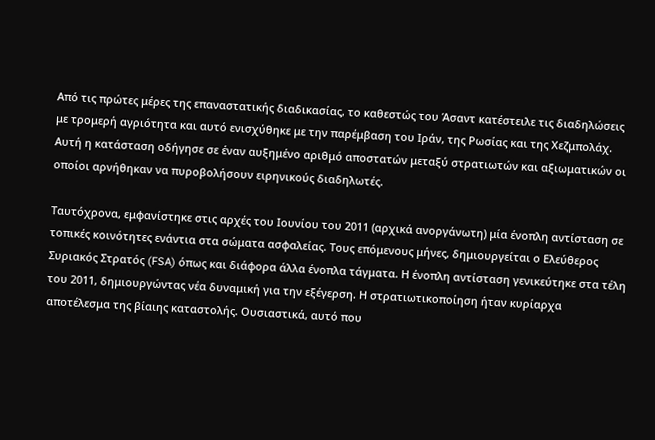Από τις πρώτες μέρες της επαναστατικής διαδικασίας, το καθεστώς του Άσαντ κατέστειλε τις διαδηλώσεις με τρομερή αγριότητα και αυτό ενισχύθηκε με την παρέμβαση του Ιράν, της Ρωσίας και της Χεζμπολάχ. Αυτή η κατάσταση οδήγησε σε έναν αυξημένο αριθμό αποστατών μεταξύ στρατιωτών και αξιωματικών οι οποίοι αρνήθηκαν να πυροβολήσουν ειρηνικούς διαδηλωτές.

Ταυτόχρονα, εμφανίστηκε στις αρχές του Ιουνίου του 2011 (αρχικά ανοργάνωτη) μία ένοπλη αντίσταση σε τοπικές κοινότητες ενάντια στα σώματα ασφαλείας. Τους επόμενους μήνες, δημιουργείται ο Ελεύθερος Συριακός Στρατός (FSA) όπως και διάφορα άλλα ένοπλα τάγματα. Η ένοπλη αντίσταση γενικεύτηκε στα τέλη του 2011, δημιουργώντας νέα δυναμική για την εξέγερση. Η στρατιωτικοποίηση ήταν κυρίαρχα αποτέλεσμα της βίαιης καταστολής. Ουσιαστικά, αυτό που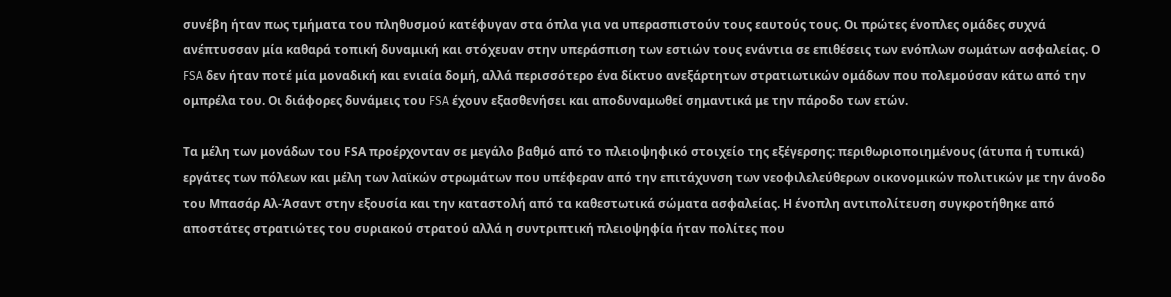συνέβη ήταν πως τμήματα του πληθυσμού κατέφυγαν στα όπλα για να υπερασπιστούν τους εαυτούς τους. Οι πρώτες ένοπλες ομάδες συχνά ανέπτυσσαν μία καθαρά τοπική δυναμική και στόχευαν στην υπεράσπιση των εστιών τους ενάντια σε επιθέσεις των ενόπλων σωμάτων ασφαλείας. Ο FSA δεν ήταν ποτέ μία μοναδική και ενιαία δομή, αλλά περισσότερο ένα δίκτυο ανεξάρτητων στρατιωτικών ομάδων που πολεμούσαν κάτω από την ομπρέλα του. Οι διάφορες δυνάμεις του FSA έχουν εξασθενήσει και αποδυναμωθεί σημαντικά με την πάροδο των ετών.

Τα μέλη των μονάδων του FSΑ προέρχονταν σε μεγάλο βαθμό από το πλειοψηφικό στοιχείο της εξέγερσης: περιθωριοποιημένους (άτυπα ή τυπικά) εργάτες των πόλεων και μέλη των λαϊκών στρωμάτων που υπέφεραν από την επιτάχυνση των νεοφιλελεύθερων οικονομικών πολιτικών με την άνοδο του Μπασάρ Αλ-Άσαντ στην εξουσία και την καταστολή από τα καθεστωτικά σώματα ασφαλείας. Η ένοπλη αντιπολίτευση συγκροτήθηκε από αποστάτες στρατιώτες του συριακού στρατού αλλά η συντριπτική πλειοψηφία ήταν πολίτες που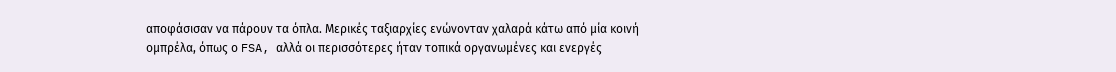αποφάσισαν να πάρουν τα όπλα. Μερικές ταξιαρχίες ενώνονταν χαλαρά κάτω από μία κοινή ομπρέλα, όπως ο FSA, αλλά οι περισσότερες ήταν τοπικά οργανωμένες και ενεργές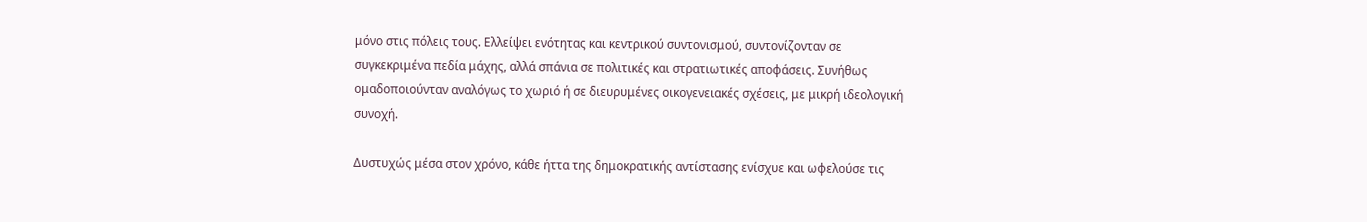μόνο στις πόλεις τους. Ελλείψει ενότητας και κεντρικού συντονισμού, συντονίζονταν σε συγκεκριμένα πεδία μάχης, αλλά σπάνια σε πολιτικές και στρατιωτικές αποφάσεις. Συνήθως ομαδοποιούνταν αναλόγως το χωριό ή σε διευρυμένες οικογενειακές σχέσεις, με μικρή ιδεολογική συνοχή.

Δυστυχώς μέσα στον χρόνο, κάθε ήττα της δημοκρατικής αντίστασης ενίσχυε και ωφελούσε τις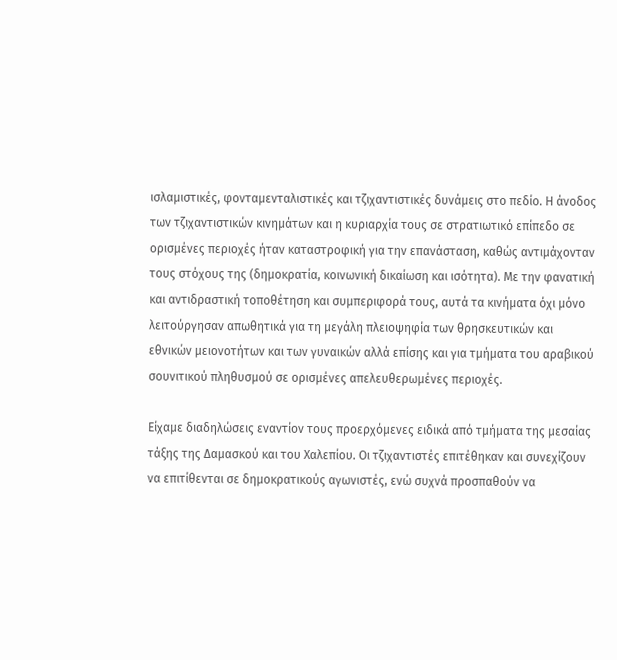ισλαμιστικές, φονταμενταλιστικές και τζιχαντιστικές δυνάμεις στο πεδίο. Η άνοδος των τζιχαντιστικών κινημάτων και η κυριαρχία τους σε στρατιωτικό επίπεδο σε ορισμένες περιοχές ήταν καταστροφική για την επανάσταση, καθώς αντιμάχονταν τους στόχους της (δημοκρατία, κοινωνική δικαίωση και ισότητα). Με την φανατική και αντιδραστική τοποθέτηση και συμπεριφορά τους, αυτά τα κινήματα όχι μόνο λειτούργησαν απωθητικά για τη μεγάλη πλειοψηφία των θρησκευτικών και εθνικών μειονοτήτων και των γυναικών αλλά επίσης και για τμήματα του αραβικού σουνιτικού πληθυσμού σε ορισμένες απελευθερωμένες περιοχές.

Είχαμε διαδηλώσεις εναντίον τους προερχόμενες ειδικά από τμήματα της μεσαίας τάξης της Δαμασκού και του Χαλεπίου. Οι τζιχαντιστές επιτέθηκαν και συνεχίζουν να επιτίθενται σε δημοκρατικούς αγωνιστές, ενώ συχνά προσπαθούν να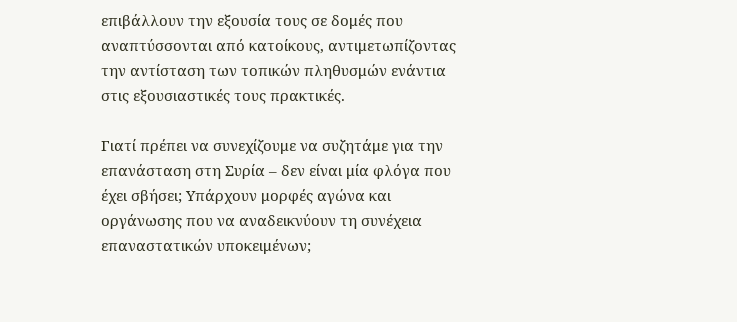επιβάλλουν την εξουσία τους σε δομές που αναπτύσσονται από κατοίκους, αντιμετωπίζοντας την αντίσταση των τοπικών πληθυσμών ενάντια στις εξουσιαστικές τους πρακτικές.

Γιατί πρέπει να συνεχίζουμε να συζητάμε για την επανάσταση στη Συρία – δεν είναι μία φλόγα που έχει σβήσει; Υπάρχουν μορφές αγώνα και οργάνωσης που να αναδεικνύουν τη συνέχεια επαναστατικών υποκειμένων;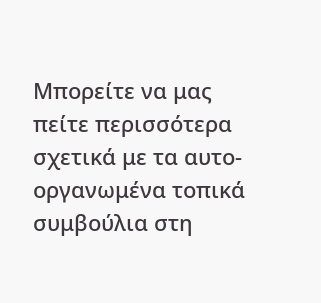Μπορείτε να μας πείτε περισσότερα σχετικά με τα αυτο-οργανωμένα τοπικά συμβούλια στη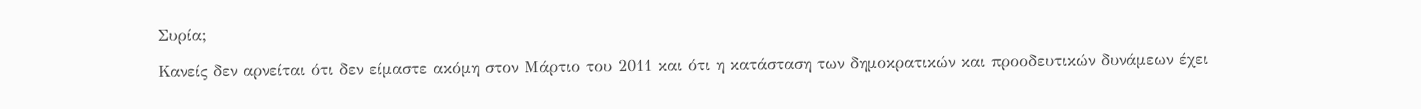Συρία;

Κανείς δεν αρνείται ότι δεν είμαστε ακόμη στον Μάρτιο του 2011 και ότι η κατάσταση των δημοκρατικών και προοδευτικών δυνάμεων έχει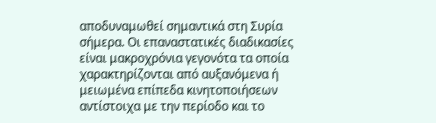αποδυναμωθεί σημαντικά στη Συρία σήμερα. Οι επαναστατικές διαδικασίες είναι μακροχρόνια γεγονότα τα οποία χαρακτηρίζονται από αυξανόμενα ή μειωμένα επίπεδα κινητοποιήσεων αντίστοιχα με την περίοδο και το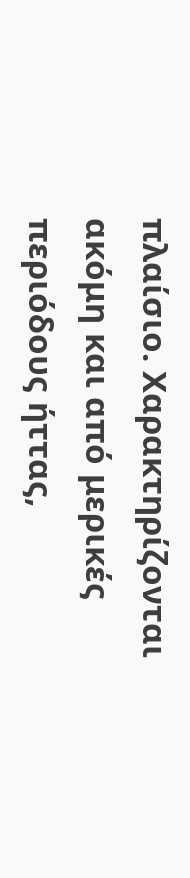πλαίσιο. Χαρακτηρίζονται ακόμη και από μερικές περιόδους ήττας,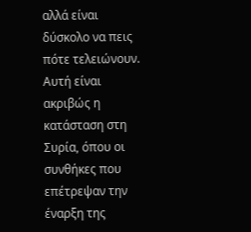αλλά είναι δύσκολο να πεις πότε τελειώνουν. Αυτή είναι ακριβώς η κατάσταση στη Συρία, όπου οι συνθήκες που επέτρεψαν την έναρξη της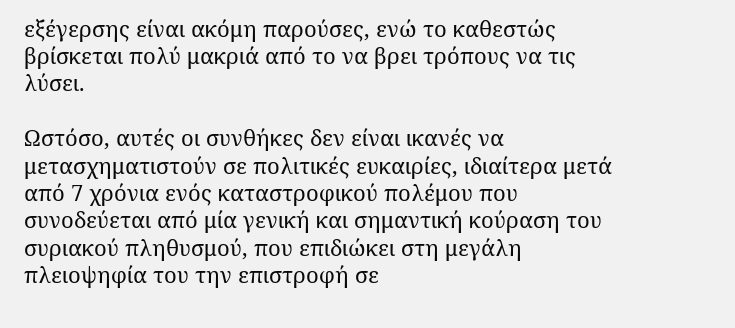εξέγερσης είναι ακόμη παρούσες, ενώ το καθεστώς βρίσκεται πολύ μακριά από το να βρει τρόπους να τις λύσει.

Ωστόσο, αυτές οι συνθήκες δεν είναι ικανές να μετασχηματιστούν σε πολιτικές ευκαιρίες, ιδιαίτερα μετά από 7 χρόνια ενός καταστροφικού πολέμου που συνοδεύεται από μία γενική και σημαντική κούραση του συριακού πληθυσμού, που επιδιώκει στη μεγάλη πλειοψηφία του την επιστροφή σε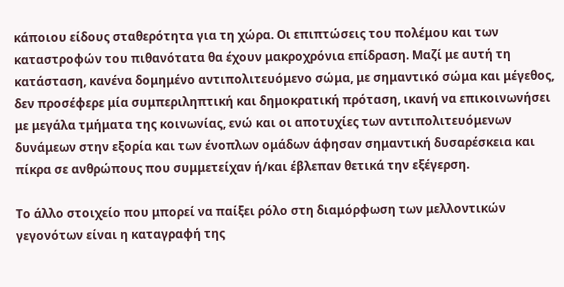κάποιου είδους σταθερότητα για τη χώρα. Οι επιπτώσεις του πολέμου και των καταστροφών του πιθανότατα θα έχουν μακροχρόνια επίδραση. Μαζί με αυτή τη κατάσταση, κανένα δομημένο αντιπολιτευόμενο σώμα, με σημαντικό σώμα και μέγεθος, δεν προσέφερε μία συμπεριληπτική και δημοκρατική πρόταση, ικανή να επικοινωνήσει με μεγάλα τμήματα της κοινωνίας, ενώ και οι αποτυχίες των αντιπολιτευόμενων δυνάμεων στην εξορία και των ένοπλων ομάδων άφησαν σημαντική δυσαρέσκεια και πίκρα σε ανθρώπους που συμμετείχαν ή/και έβλεπαν θετικά την εξέγερση.

Το άλλο στοιχείο που μπορεί να παίξει ρόλο στη διαμόρφωση των μελλοντικών γεγονότων είναι η καταγραφή της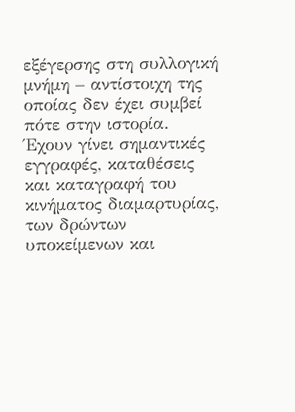εξέγερσης στη συλλογική μνήμη – αντίστοιχη της οποίας δεν έχει συμβεί πότε στην ιστορία. Έχουν γίνει σημαντικές εγγραφές, καταθέσεις και καταγραφή του κινήματος διαμαρτυρίας, των δρώντων υποκείμενων και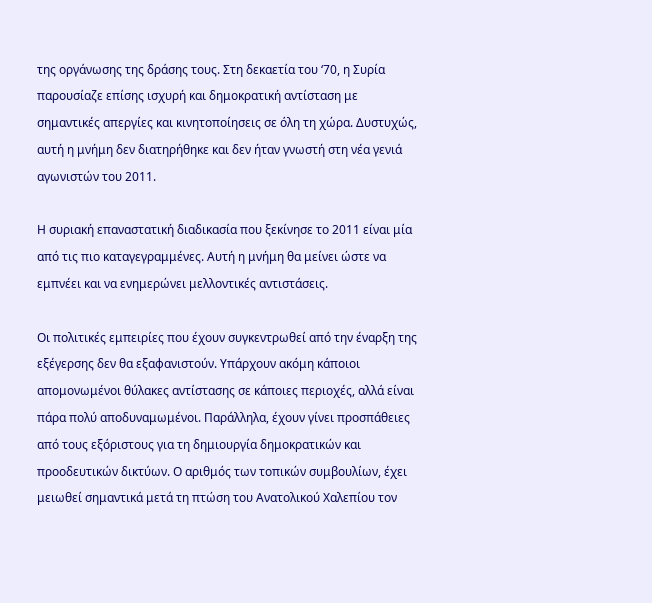της οργάνωσης της δράσης τους. Στη δεκαετία του ‘70, η Συρία παρουσίαζε επίσης ισχυρή και δημοκρατική αντίσταση με σημαντικές απεργίες και κινητοποίησεις σε όλη τη χώρα. Δυστυχώς, αυτή η μνήμη δεν διατηρήθηκε και δεν ήταν γνωστή στη νέα γενιά αγωνιστών του 2011.

Η συριακή επαναστατική διαδικασία που ξεκίνησε το 2011 είναι μία από τις πιο καταγεγραμμένες. Αυτή η μνήμη θα μείνει ώστε να εμπνέει και να ενημερώνει μελλοντικές αντιστάσεις.

Οι πολιτικές εμπειρίες που έχουν συγκεντρωθεί από την έναρξη της εξέγερσης δεν θα εξαφανιστούν. Υπάρχουν ακόμη κάποιοι απομονωμένοι θύλακες αντίστασης σε κάποιες περιοχές, αλλά είναι πάρα πολύ αποδυναμωμένοι. Παράλληλα, έχουν γίνει προσπάθειες από τους εξόριστους για τη δημιουργία δημοκρατικών και προοδευτικών δικτύων. Ο αριθμός των τοπικών συμβουλίων, έχει μειωθεί σημαντικά μετά τη πτώση του Ανατολικού Χαλεπίου τον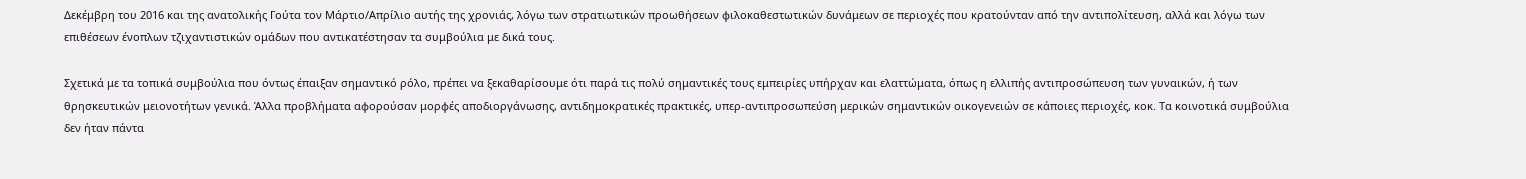Δεκέμβρη του 2016 και της ανατολικής Γούτα τον Μάρτιο/Απρίλιο αυτής της χρονιάς, λόγω των στρατιωτικών προωθήσεων φιλοκαθεστωτικών δυνάμεων σε περιοχές που κρατούνταν από την αντιπολίτευση, αλλά και λόγω των επιθέσεων ένοπλων τζιχαντιστικών ομάδων που αντικατέστησαν τα συμβούλια με δικά τους.

Σχετικά με τα τοπικά συμβούλια που όντως έπαιξαν σημαντικό ρόλο, πρέπει να ξεκαθαρίσουμε ότι παρά τις πολύ σημαντικές τους εμπειρίες υπήρχαν και ελαττώματα, όπως η ελλιπής αντιπροσώπευση των γυναικών, ή των θρησκευτικών μειονοτήτων γενικά. Άλλα προβλήματα αφορούσαν μορφές αποδιοργάνωσης, αντιδημοκρατικές πρακτικές, υπερ-αντιπροσωπεύση μερικών σημαντικών οικογενειών σε κάποιες περιοχές, κοκ. Τα κοινοτικά συμβούλια δεν ήταν πάντα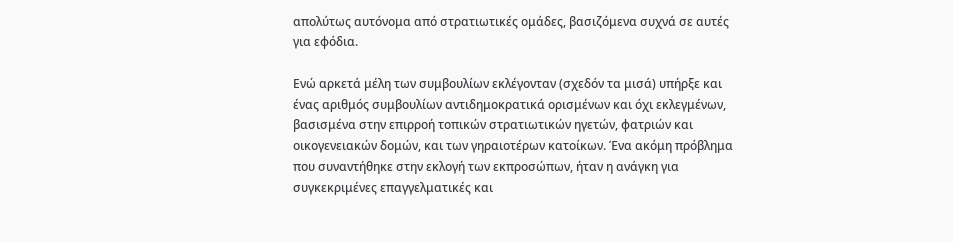απολύτως αυτόνομα από στρατιωτικές ομάδες, βασιζόμενα συχνά σε αυτές για εφόδια.

Ενώ αρκετά μέλη των συμβουλίων εκλέγονταν (σχεδόν τα μισά) υπήρξε και ένας αριθμός συμβουλίων αντιδημοκρατικά ορισμένων και όχι εκλεγμένων, βασισμένα στην επιρροή τοπικών στρατιωτικών ηγετών, φατριών και οικογενειακών δομών, και των γηραιοτέρων κατοίκων. Ένα ακόμη πρόβλημα που συναντήθηκε στην εκλογή των εκπροσώπων, ήταν η ανάγκη για συγκεκριμένες επαγγελματικές και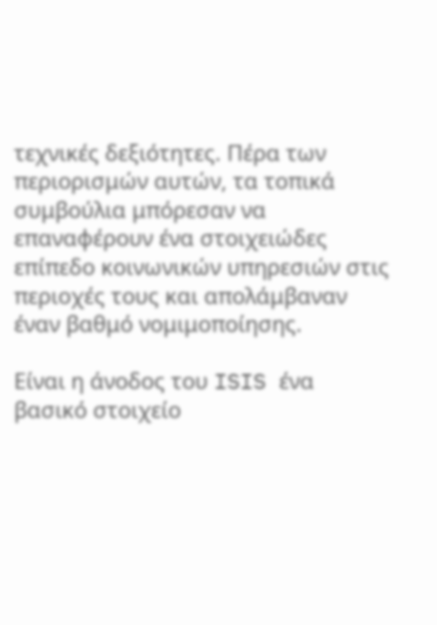τεχνικές δεξιότητες. Πέρα των περιορισμών αυτών, τα τοπικά συμβούλια μπόρεσαν να επαναφέρουν ένα στοιχειώδες επίπεδο κοινωνικών υπηρεσιών στις περιοχές τους και απολάμβαναν έναν βαθμό νομιμοποίησης.

Είναι η άνοδος του ISIS ένα βασικό στοιχείο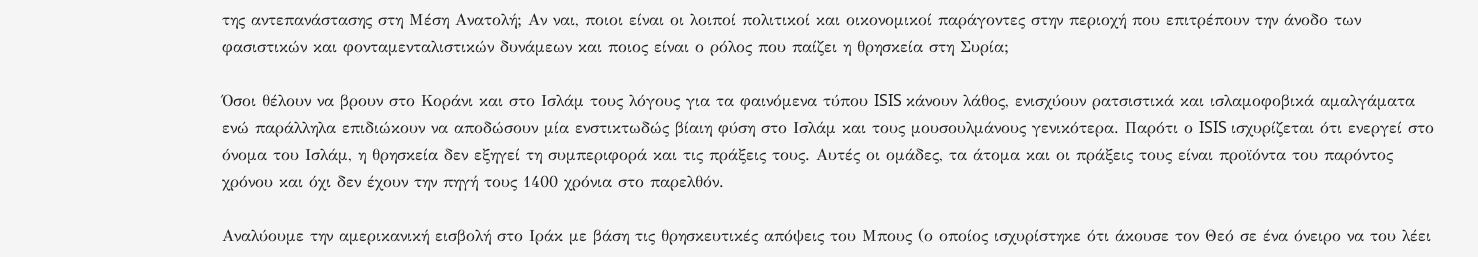της αντεπανάστασης στη Μέση Ανατολή; Αν ναι, ποιοι είναι οι λοιποί πολιτικοί και οικονομικοί παράγοντες στην περιοχή που επιτρέπουν την άνοδο των φασιστικών και φονταμενταλιστικών δυνάμεων και ποιος είναι ο ρόλος που παίζει η θρησκεία στη Συρία;

Όσοι θέλουν να βρουν στο Κοράνι και στο Ισλάμ τους λόγους για τα φαινόμενα τύπου ISIS κάνουν λάθος, ενισχύουν ρατσιστικά και ισλαμοφοβικά αμαλγάματα ενώ παράλληλα επιδιώκουν να αποδώσουν μία ενστικτωδώς βίαιη φύση στο Ισλάμ και τους μουσουλμάνους γενικότερα. Παρότι ο ISIS ισχυρίζεται ότι ενεργεί στο όνομα του Ισλάμ, η θρησκεία δεν εξηγεί τη συμπεριφορά και τις πράξεις τους. Αυτές οι ομάδες, τα άτομα και οι πράξεις τους είναι προϊόντα του παρόντος χρόνου και όχι δεν έχουν την πηγή τους 1400 χρόνια στο παρελθόν.

Αναλύουμε την αμερικανική εισβολή στο Ιράκ με βάση τις θρησκευτικές απόψεις του Μπους (ο οποίος ισχυρίστηκε ότι άκουσε τον Θεό σε ένα όνειρο να του λέει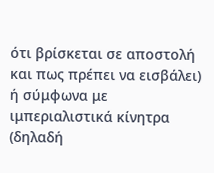ότι βρίσκεται σε αποστολή και πως πρέπει να εισβάλει) ή σύμφωνα με ιμπεριαλιστικά κίνητρα (δηλαδή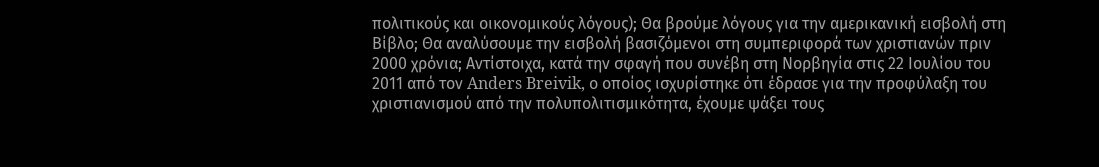πολιτικούς και οικονομικούς λόγους); Θα βρούμε λόγους για την αμερικανική εισβολή στη Βίβλο; Θα αναλύσουμε την εισβολή βασιζόμενοι στη συμπεριφορά των χριστιανών πριν 2000 χρόνια; Αντίστοιχα, κατά την σφαγή που συνέβη στη Νορβηγία στις 22 Ιουλίου του 2011 από τον Anders Breivik, ο οποίος ισχυρίστηκε ότι έδρασε για την προφύλαξη του χριστιανισμού από την πολυπολιτισμικότητα, έχουμε ψάξει τους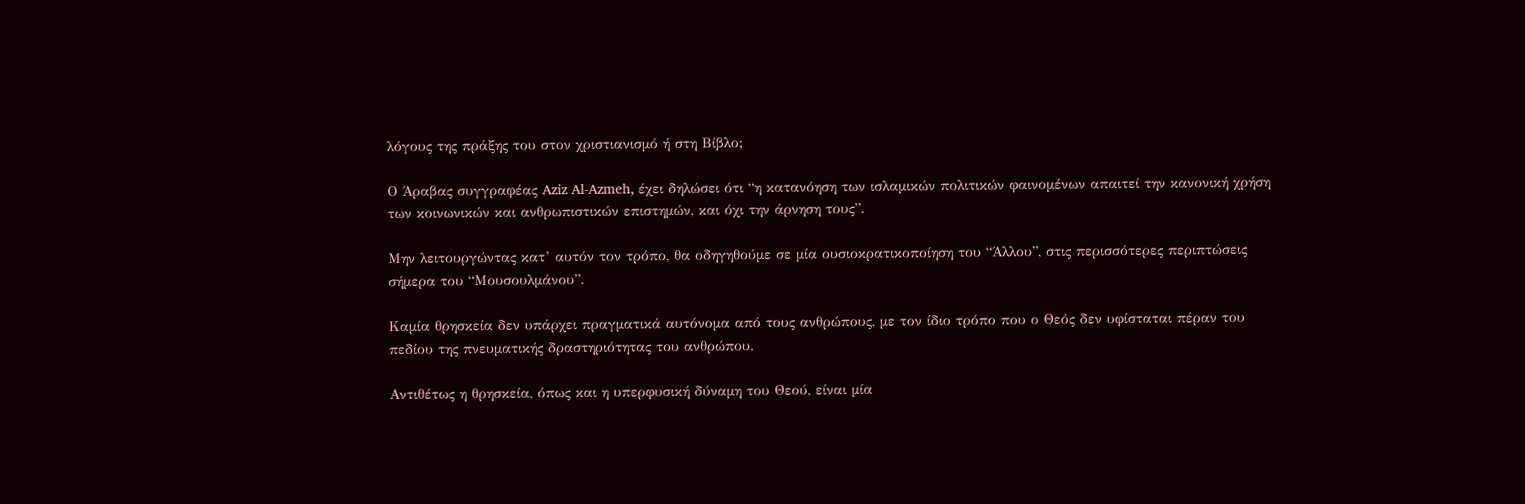λόγους της πράξης του στον χριστιανισμό ή στη Βίβλο;

Ο Άραβας συγγραφέας Aziz Al-Azmeh, έχει δηλώσει ότι “η κατανόηση των ισλαμικών πολιτικών φαινομένων απαιτεί την κανονική χρήση των κοινωνικών και ανθρωπιστικών επιστημών, και όχι την άρνηση τους”.

Μην λειτουργώντας κατ’ αυτόν τον τρόπο, θα οδηγηθούμε σε μία ουσιοκρατικοποίηση του “Άλλου”, στις περισσότερες περιπτώσεις σήμερα του “Μουσουλμάνου”.

Καμία θρησκεία δεν υπάρχει πραγματικά αυτόνομα από τους ανθρώπους, με τον ίδιο τρόπο που ο Θεός δεν υφίσταται πέραν του πεδίου της πνευματικής δραστηριότητας του ανθρώπου.

Αντιθέτως η θρησκεία, όπως και η υπερφυσική δύναμη του Θεού, είναι μία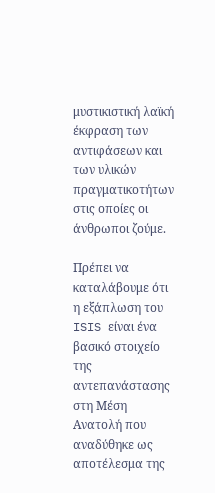μυστικιστική λαϊκή έκφραση των αντιφάσεων και των υλικών πραγματικοτήτων στις οποίες οι άνθρωποι ζούμε.

Πρέπει να καταλάβουμε ότι η εξάπλωση του ISIS είναι ένα βασικό στοιχείο της αντεπανάστασης στη Μέση Ανατολή που αναδύθηκε ως αποτέλεσμα της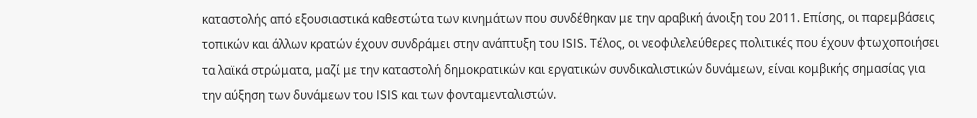καταστολής από εξουσιαστικά καθεστώτα των κινημάτων που συνδέθηκαν με την αραβική άνοιξη του 2011. Επίσης, οι παρεμβάσεις τοπικών και άλλων κρατών έχουν συνδράμει στην ανάπτυξη του ISIS. Τέλος, οι νεοφιλελεύθερες πολιτικές που έχουν φτωχοποιήσει τα λαϊκά στρώματα, μαζί με την καταστολή δημοκρατικών και εργατικών συνδικαλιστικών δυνάμεων, είναι κομβικής σημασίας για την αύξηση των δυνάμεων του ISIS και των φονταμενταλιστών.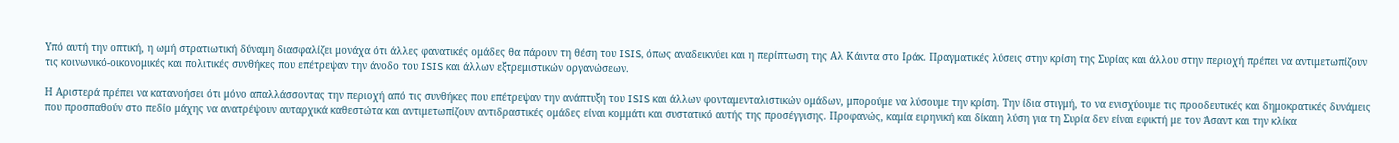Υπό αυτή την οπτική, η ωμή στρατιωτική δύναμη διασφαλίζει μονάχα ότι άλλες φανατικές ομάδες θα πάρουν τη θέση του ISIS, όπως αναδεικνύει και η περίπτωση της Αλ Κάιντα στο Ιράκ. Πραγματικές λύσεις στην κρίση της Συρίας και άλλου στην περιοχή πρέπει να αντιμετωπίζουν τις κοινωνικό-οικονομικές και πολιτικές συνθήκες που επέτρεψαν την άνοδο του ISIS και άλλων εξτρεμιστικών οργανώσεων.

Η Αριστερά πρέπει να κατανοήσει ότι μόνο απαλλάσσοντας την περιοχή από τις συνθήκες που επέτρεψαν την ανάπτυξη του ISIS και άλλων φονταμενταλιστικών ομάδων, μπορούμε να λύσουμε την κρίση. Την ίδια στιγμή, το να ενισχύουμε τις προοδευτικές και δημοκρατικές δυνάμεις που προσπαθούν στο πεδίο μάχης να ανατρέψουν αυταρχικά καθεστώτα και αντιμετωπίζουν αντιδραστικές ομάδες είναι κομμάτι και συστατικό αυτής της προσέγγισης. Προφανώς, καμία ειρηνική και δίκαιη λύση για τη Συρία δεν είναι εφικτή με τον Άσαντ και την κλίκα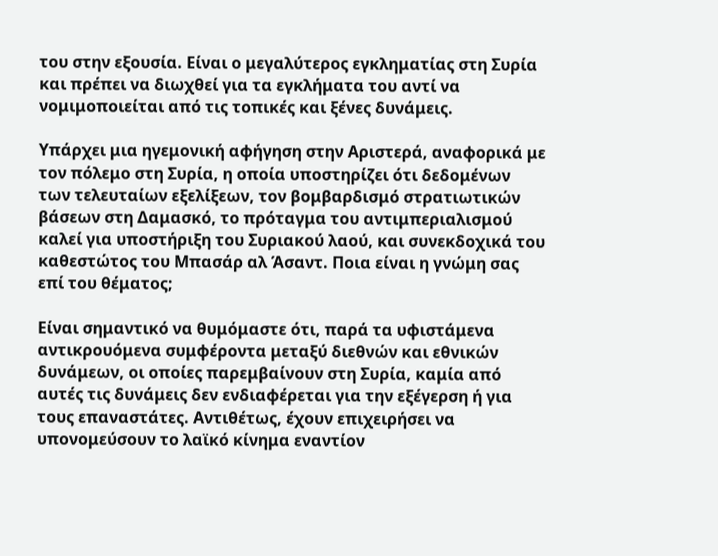του στην εξουσία. Είναι ο μεγαλύτερος εγκληματίας στη Συρία και πρέπει να διωχθεί για τα εγκλήματα του αντί να νομιμοποιείται από τις τοπικές και ξένες δυνάμεις.

Υπάρχει μια ηγεμονική αφήγηση στην Αριστερά, αναφορικά με τον πόλεμο στη Συρία, η οποία υποστηρίζει ότι δεδομένων των τελευταίων εξελίξεων, τον βομβαρδισμό στρατιωτικών βάσεων στη Δαμασκό, το πρόταγμα του αντιμπεριαλισμού καλεί για υποστήριξη του Συριακού λαού, και συνεκδοχικά του καθεστώτος του Μπασάρ αλ Άσαντ. Ποια είναι η γνώμη σας επί του θέματος;

Είναι σημαντικό να θυμόμαστε ότι, παρά τα υφιστάμενα αντικρουόμενα συμφέροντα μεταξύ διεθνών και εθνικών δυνάμεων, οι οποίες παρεμβαίνουν στη Συρία, καμία από αυτές τις δυνάμεις δεν ενδιαφέρεται για την εξέγερση ή για τους επαναστάτες. Αντιθέτως, έχουν επιχειρήσει να υπονομεύσουν το λαϊκό κίνημα εναντίον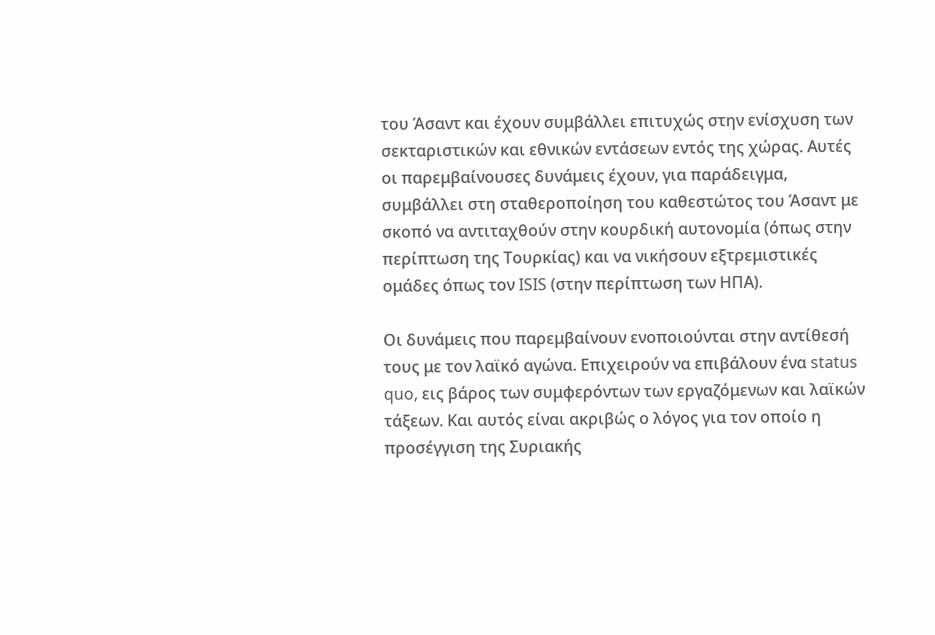του Άσαντ και έχουν συμβάλλει επιτυχώς στην ενίσχυση των σεκταριστικών και εθνικών εντάσεων εντός της χώρας. Αυτές οι παρεμβαίνουσες δυνάμεις έχουν, για παράδειγμα, συμβάλλει στη σταθεροποίηση του καθεστώτος του Άσαντ με σκοπό να αντιταχθούν στην κουρδική αυτονομία (όπως στην περίπτωση της Τουρκίας) και να νικήσουν εξτρεμιστικές ομάδες όπως τον ISIS (στην περίπτωση των ΗΠΑ).

Οι δυνάμεις που παρεμβαίνουν ενοποιούνται στην αντίθεσή τους με τον λαϊκό αγώνα. Επιχειρούν να επιβάλουν ένα status quo, εις βάρος των συμφερόντων των εργαζόμενων και λαϊκών τάξεων. Και αυτός είναι ακριβώς ο λόγος για τον οποίο η προσέγγιση της Συριακής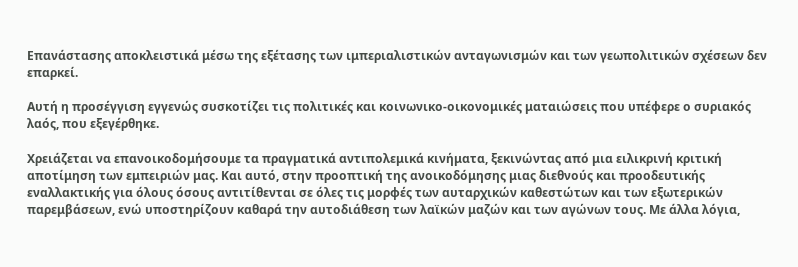Επανάστασης αποκλειστικά μέσω της εξέτασης των ιμπεριαλιστικών ανταγωνισμών και των γεωπολιτικών σχέσεων δεν επαρκεί.

Αυτή η προσέγγιση εγγενώς συσκοτίζει τις πολιτικές και κοινωνικο-οικονομικές ματαιώσεις που υπέφερε ο συριακός λαός, που εξεγέρθηκε.

Χρειάζεται να επανοικοδομήσουμε τα πραγματικά αντιπολεμικά κινήματα, ξεκινώντας από μια ειλικρινή κριτική αποτίμηση των εμπειριών μας. Και αυτό, στην προοπτική της ανοικοδόμησης μιας διεθνούς και προοδευτικής εναλλακτικής για όλους όσους αντιτίθενται σε όλες τις μορφές των αυταρχικών καθεστώτων και των εξωτερικών παρεμβάσεων, ενώ υποστηρίζουν καθαρά την αυτοδιάθεση των λαϊκών μαζών και των αγώνων τους. Με άλλα λόγια,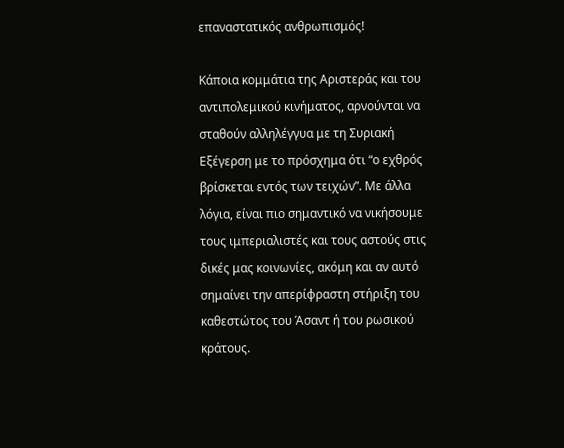επαναστατικός ανθρωπισμός!

Κάποια κομμάτια της Αριστεράς και του αντιπολεμικού κινήματος, αρνούνται να σταθούν αλληλέγγυα με τη Συριακή Εξέγερση με το πρόσχημα ότι “ο εχθρός βρίσκεται εντός των τειχών”. Με άλλα λόγια, είναι πιο σημαντικό να νικήσουμε τους ιμπεριαλιστές και τους αστούς στις δικές μας κοινωνίες, ακόμη και αν αυτό σημαίνει την απερίφραστη στήριξη του καθεστώτος του Άσαντ ή του ρωσικού κράτους.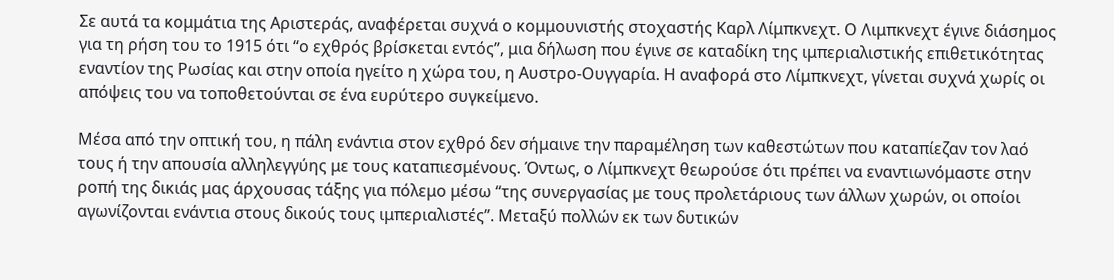Σε αυτά τα κομμάτια της Αριστεράς, αναφέρεται συχνά ο κομμουνιστής στοχαστής Καρλ Λίμπκνεχτ. Ο Λιμπκνεχτ έγινε διάσημος για τη ρήση του το 1915 ότι “ο εχθρός βρίσκεται εντός”, μια δήλωση που έγινε σε καταδίκη της ιμπεριαλιστικής επιθετικότητας εναντίον της Ρωσίας και στην οποία ηγείτο η χώρα του, η Αυστρο-Ουγγαρία. Η αναφορά στο Λίμπκνεχτ, γίνεται συχνά χωρίς οι απόψεις του να τοποθετούνται σε ένα ευρύτερο συγκείμενο.

Μέσα από την οπτική του, η πάλη ενάντια στον εχθρό δεν σήμαινε την παραμέληση των καθεστώτων που καταπίεζαν τον λαό τους ή την απουσία αλληλεγγύης με τους καταπιεσμένους. Όντως, ο Λίμπκνεχτ θεωρούσε ότι πρέπει να εναντιωνόμαστε στην ροπή της δικιάς μας άρχουσας τάξης για πόλεμο μέσω “της συνεργασίας με τους προλετάριους των άλλων χωρών, οι οποίοι αγωνίζονται ενάντια στους δικούς τους ιμπεριαλιστές”. Μεταξύ πολλών εκ των δυτικών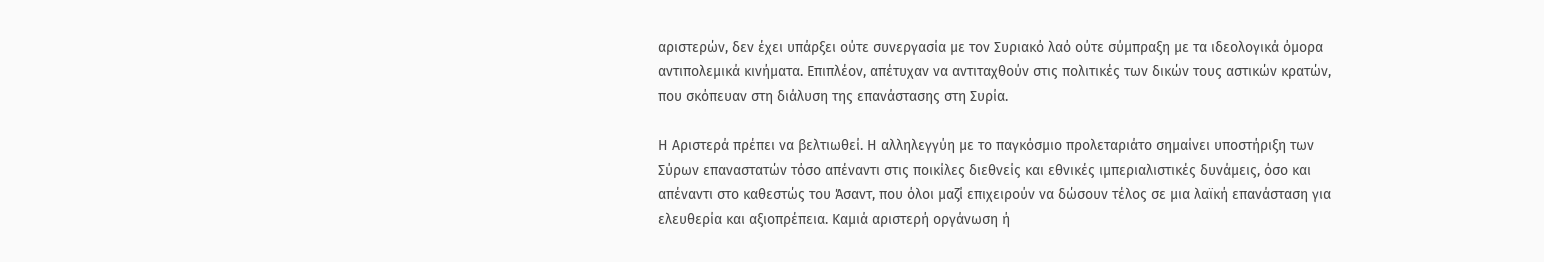αριστερών, δεν έχει υπάρξει ούτε συνεργασία με τον Συριακό λαό ούτε σύμπραξη με τα ιδεολογικά όμορα αντιπολεμικά κινήματα. Επιπλέον, απέτυχαν να αντιταχθούν στις πολιτικές των δικών τους αστικών κρατών, που σκόπευαν στη διάλυση της επανάστασης στη Συρία.

Η Αριστερά πρέπει να βελτιωθεί. Η αλληλεγγύη με το παγκόσμιο προλεταριάτο σημαίνει υποστήριξη των Σύρων επαναστατών τόσο απέναντι στις ποικίλες διεθνείς και εθνικές ιμπεριαλιστικές δυνάμεις, όσο και απέναντι στο καθεστώς του Άσαντ, που όλοι μαζί επιχειρούν να δώσουν τέλος σε μια λαϊκή επανάσταση για ελευθερία και αξιοπρέπεια. Καμιά αριστερή οργάνωση ή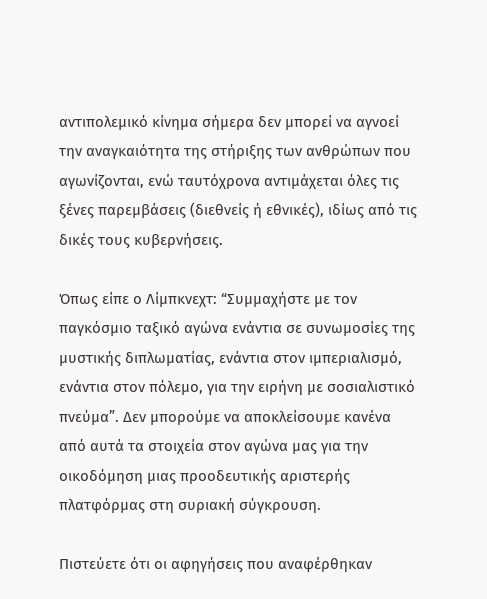αντιπολεμικό κίνημα σήμερα δεν μπορεί να αγνοεί την αναγκαιότητα της στήριξης των ανθρώπων που αγωνίζονται, ενώ ταυτόχρονα αντιμάχεται όλες τις ξένες παρεμβάσεις (διεθνείς ή εθνικές), ιδίως από τις δικές τους κυβερνήσεις.

Όπως είπε ο Λίμπκνεχτ: “Συμμαχήστε με τον παγκόσμιο ταξικό αγώνα ενάντια σε συνωμοσίες της μυστικής διπλωματίας, ενάντια στον ιμπεριαλισμό, ενάντια στον πόλεμο, για την ειρήνη με σοσιαλιστικό πνεύμα”. Δεν μπορούμε να αποκλείσουμε κανένα από αυτά τα στοιχεία στον αγώνα μας για την οικοδόμηση μιας προοδευτικής αριστερής πλατφόρμας στη συριακή σύγκρουση.

Πιστεύετε ότι οι αφηγήσεις που αναφέρθηκαν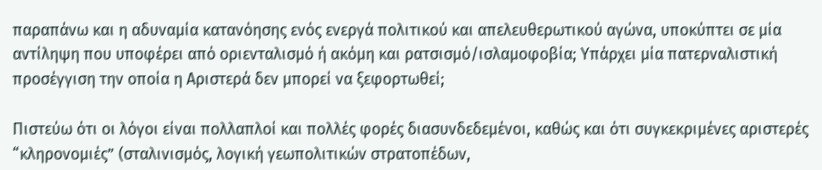παραπάνω και η αδυναμία κατανόησης ενός ενεργά πολιτικού και απελευθερωτικού αγώνα, υποκύπτει σε μία αντίληψη που υποφέρει από οριενταλισμό ή ακόμη και ρατσισμό/ισλαμοφοβία; Υπάρχει μία πατερναλιστική προσέγγιση την οποία η Αριστερά δεν μπορεί να ξεφορτωθεί;

Πιστεύω ότι οι λόγοι είναι πολλαπλοί και πολλές φορές διασυνδεδεμένοι, καθώς και ότι συγκεκριμένες αριστερές “κληρονομιές” (σταλινισμός, λογική γεωπολιτικών στρατοπέδων,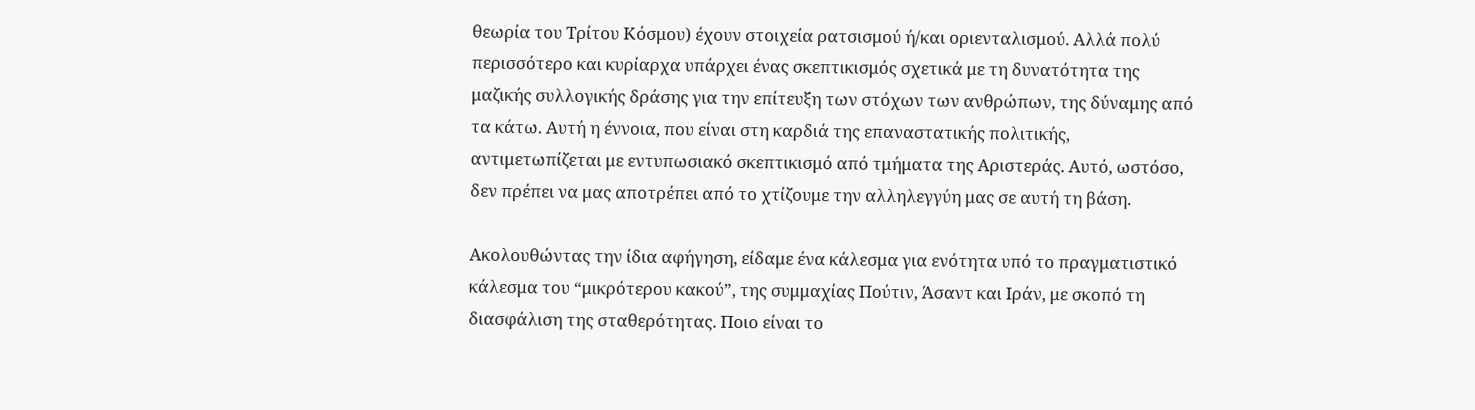θεωρία του Τρίτου Κόσμου) έχουν στοιχεία ρατσισμού ή/και οριενταλισμού. Αλλά πολύ περισσότερο και κυρίαρχα υπάρχει ένας σκεπτικισμός σχετικά με τη δυνατότητα της μαζικής συλλογικής δράσης για την επίτευξη των στόχων των ανθρώπων, της δύναμης από τα κάτω. Αυτή η έννοια, που είναι στη καρδιά της επαναστατικής πολιτικής, αντιμετωπίζεται με εντυπωσιακό σκεπτικισμό από τμήματα της Αριστεράς. Αυτό, ωστόσο, δεν πρέπει να μας αποτρέπει από το χτίζουμε την αλληλεγγύη μας σε αυτή τη βάση.

Ακολουθώντας την ίδια αφήγηση, είδαμε ένα κάλεσμα για ενότητα υπό το πραγματιστικό κάλεσμα του “μικρότερου κακού”, της συμμαχίας Πούτιν, Άσαντ και Ιράν, με σκοπό τη διασφάλιση της σταθερότητας. Ποιο είναι το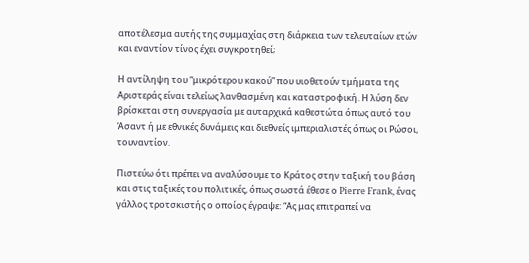αποτέλεσμα αυτής της συμμαχίας στη διάρκεια των τελευταίων ετών και εναντίον τίνος έχει συγκροτηθεί;

Η αντίληψη του “μικρότερου κακού” που υιοθετούν τμήματα της Αριστεράς είναι τελείως λανθασμένη και καταστροφική. Η λύση δεν βρίσκεται στη συνεργασία με αυταρχικά καθεστώτα όπως αυτό του Άσαντ ή με εθνικές δυνάμεις και διεθνείς ιμπεριαλιστές όπως οι Ρώσοι, τουναντίον.

Πιστεύω ότι πρέπει να αναλύσουμε το Κράτος στην ταξική του βάση και στις ταξικές του πολιτικές, όπως σωστά έθεσε ο Pierre Frank, ένας γάλλος τροτσκιστής ο οποίος έγραψε: “Ας μας επιτραπεί να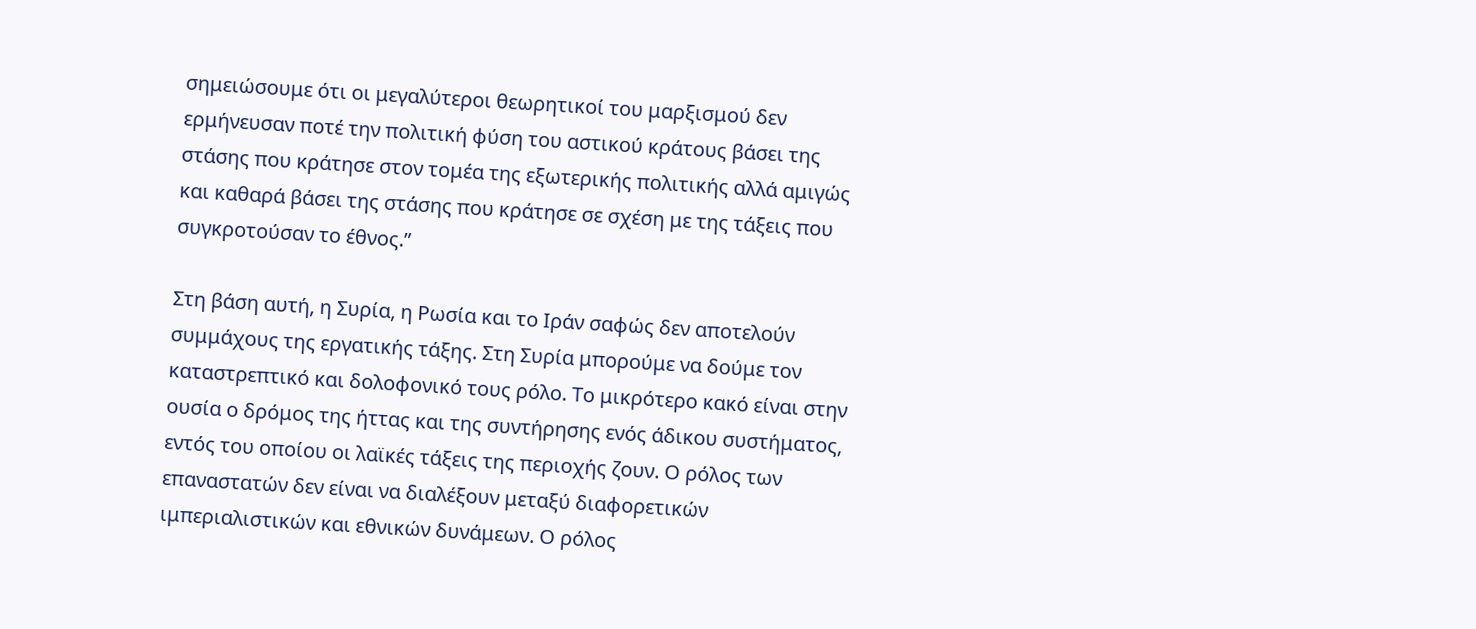σημειώσουμε ότι οι μεγαλύτεροι θεωρητικοί του μαρξισμού δεν ερμήνευσαν ποτέ την πολιτική φύση του αστικού κράτους βάσει της στάσης που κράτησε στον τομέα της εξωτερικής πολιτικής αλλά αμιγώς και καθαρά βάσει της στάσης που κράτησε σε σχέση με της τάξεις που συγκροτούσαν το έθνος.”

Στη βάση αυτή, η Συρία, η Ρωσία και το Ιράν σαφώς δεν αποτελούν συμμάχους της εργατικής τάξης. Στη Συρία μπορούμε να δούμε τον καταστρεπτικό και δολοφονικό τους ρόλο. Το μικρότερο κακό είναι στην ουσία ο δρόμος της ήττας και της συντήρησης ενός άδικου συστήματος, εντός του οποίου οι λαϊκές τάξεις της περιοχής ζουν. Ο ρόλος των επαναστατών δεν είναι να διαλέξουν μεταξύ διαφορετικών ιμπεριαλιστικών και εθνικών δυνάμεων. Ο ρόλος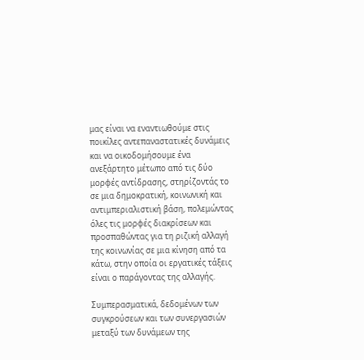μας είναι να εναντιωθούμε στις ποικίλες αντεπαναστατικές δυνάμεις και να οικοδομήσουμε ένα ανεξάρτητο μέτωπο από τις δύο μορφές αντίδρασης, στηρίζοντάς το σε μια δημοκρατική, κοινωνική και αντιμπεριαλιστική βάση, πολεμώντας όλες τις μορφές διακρίσεων και προσπαθώντας για τη ριζική αλλαγή της κοινωνίας σε μια κίνηση από τα κάτω, στην οποία οι εργατικές τάξεις είναι ο παράγοντας της αλλαγής.

Συμπερασματικά, δεδομένων των συγκρούσεων και των συνεργασιών μεταξύ των δυνάμεων της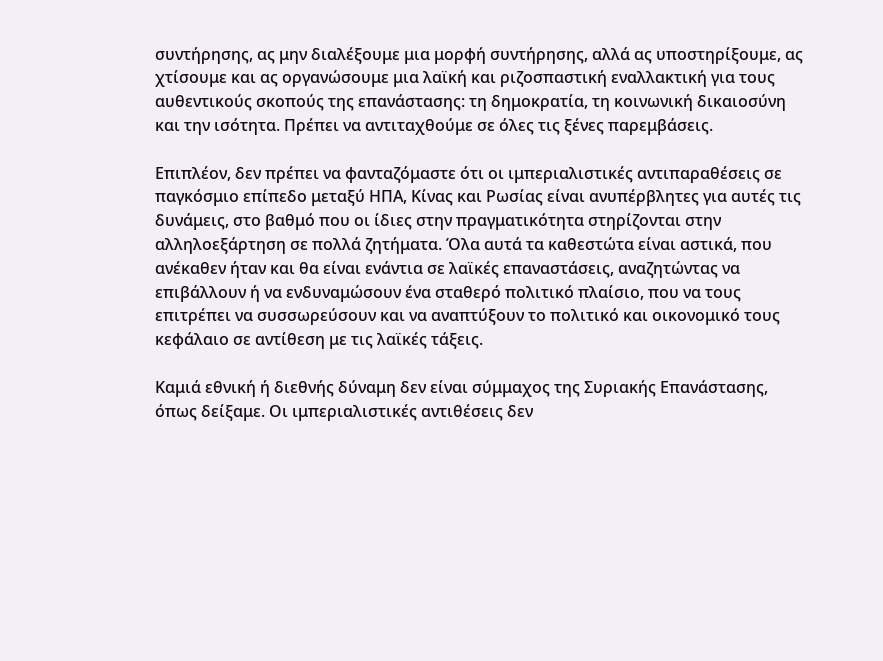συντήρησης, ας μην διαλέξουμε μια μορφή συντήρησης, αλλά ας υποστηρίξουμε, ας χτίσουμε και ας οργανώσουμε μια λαϊκή και ριζοσπαστική εναλλακτική για τους αυθεντικούς σκοπούς της επανάστασης: τη δημοκρατία, τη κοινωνική δικαιοσύνη και την ισότητα. Πρέπει να αντιταχθούμε σε όλες τις ξένες παρεμβάσεις.

Επιπλέον, δεν πρέπει να φανταζόμαστε ότι οι ιμπεριαλιστικές αντιπαραθέσεις σε παγκόσμιο επίπεδο μεταξύ ΗΠΑ, Κίνας και Ρωσίας είναι ανυπέρβλητες για αυτές τις δυνάμεις, στο βαθμό που οι ίδιες στην πραγματικότητα στηρίζονται στην αλληλοεξάρτηση σε πολλά ζητήματα. Όλα αυτά τα καθεστώτα είναι αστικά, που ανέκαθεν ήταν και θα είναι ενάντια σε λαϊκές επαναστάσεις, αναζητώντας να επιβάλλουν ή να ενδυναμώσουν ένα σταθερό πολιτικό πλαίσιο, που να τους επιτρέπει να συσσωρεύσουν και να αναπτύξουν το πολιτικό και οικονομικό τους κεφάλαιο σε αντίθεση με τις λαϊκές τάξεις.

Καμιά εθνική ή διεθνής δύναμη δεν είναι σύμμαχος της Συριακής Επανάστασης, όπως δείξαμε. Οι ιμπεριαλιστικές αντιθέσεις δεν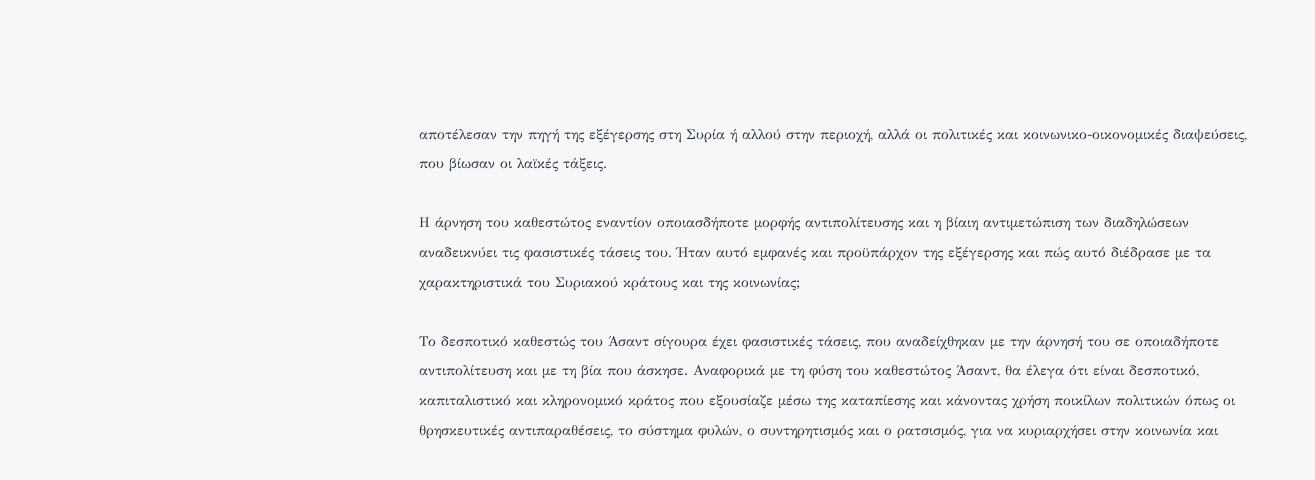αποτέλεσαν την πηγή της εξέγερσης στη Συρία ή αλλού στην περιοχή, αλλά οι πολιτικές και κοινωνικο-οικονομικές διαψεύσεις, που βίωσαν οι λαϊκές τάξεις.

Η άρνηση του καθεστώτος εναντίον οποιασδήποτε μορφής αντιπολίτευσης και η βίαιη αντιμετώπιση των διαδηλώσεων αναδεικνύει τις φασιστικές τάσεις του. Ήταν αυτό εμφανές και προϋπάρχον της εξέγερσης και πώς αυτό διέδρασε με τα χαρακτηριστικά του Συριακού κράτους και της κοινωνίας;

Το δεσποτικό καθεστώς του Άσαντ σίγουρα έχει φασιστικές τάσεις, που αναδείχθηκαν με την άρνησή του σε οποιαδήποτε αντιπολίτευση και με τη βία που άσκησε. Αναφορικά με τη φύση του καθεστώτος Άσαντ, θα έλεγα ότι είναι δεσποτικό, καπιταλιστικό και κληρονομικό κράτος που εξουσίαζε μέσω της καταπίεσης και κάνοντας χρήση ποικίλων πολιτικών όπως οι θρησκευτικές αντιπαραθέσεις, το σύστημα φυλών, ο συντηρητισμός και ο ρατσισμός, για να κυριαρχήσει στην κοινωνία και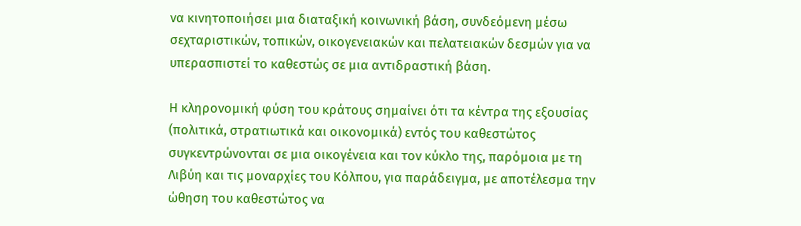να κινητοποιήσει μια διαταξική κοινωνική βάση, συνδεόμενη μέσω σεχταριστικών, τοπικών, οικογενειακών και πελατειακών δεσμών για να υπερασπιστεί το καθεστώς σε μια αντιδραστική βάση.

Η κληρονομική φύση του κράτους σημαίνει ότι τα κέντρα της εξουσίας (πολιτικά, στρατιωτικά και οικονομικά) εντός του καθεστώτος συγκεντρώνονται σε μια οικογένεια και τον κύκλο της, παρόμοια με τη Λιβύη και τις μοναρχίες του Κόλπου, για παράδειγμα, με αποτέλεσμα την ώθηση του καθεστώτος να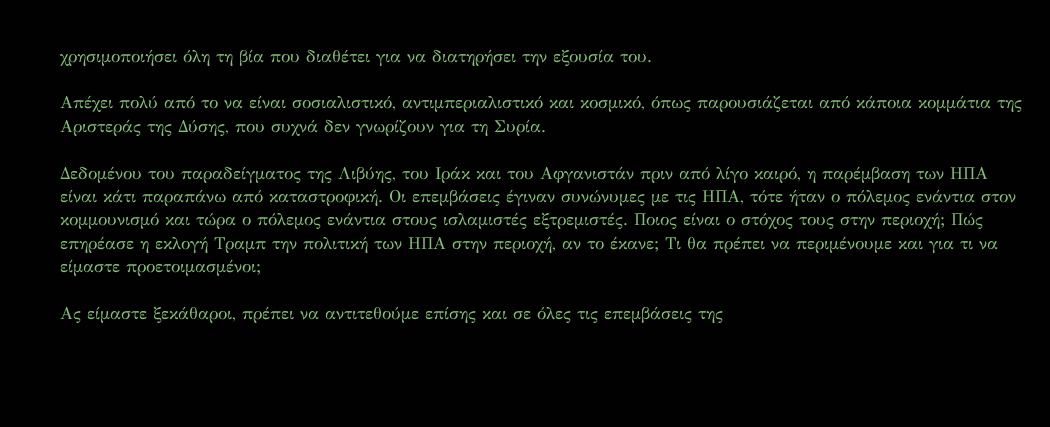χρησιμοποιήσει όλη τη βία που διαθέτει για να διατηρήσει την εξουσία του.

Απέχει πολύ από το να είναι σοσιαλιστικό, αντιμπεριαλιστικό και κοσμικό, όπως παρουσιάζεται από κάποια κομμάτια της Αριστεράς της Δύσης, που συχνά δεν γνωρίζουν για τη Συρία.

Δεδομένου του παραδείγματος της Λιβύης, του Ιράκ και του Αφγανιστάν πριν από λίγο καιρό, η παρέμβαση των ΗΠΑ είναι κάτι παραπάνω από καταστροφική. Οι επεμβάσεις έγιναν συνώνυμες με τις ΗΠΑ, τότε ήταν ο πόλεμος ενάντια στον κομμουνισμό και τώρα ο πόλεμος ενάντια στους ισλαμιστές εξτρεμιστές. Ποιος είναι ο στόχος τους στην περιοχή; Πώς επηρέασε η εκλογή Τραμπ την πολιτική των ΗΠΑ στην περιοχή, αν το έκανε; Τι θα πρέπει να περιμένουμε και για τι να είμαστε προετοιμασμένοι;

Ας είμαστε ξεκάθαροι, πρέπει να αντιτεθούμε επίσης και σε όλες τις επεμβάσεις της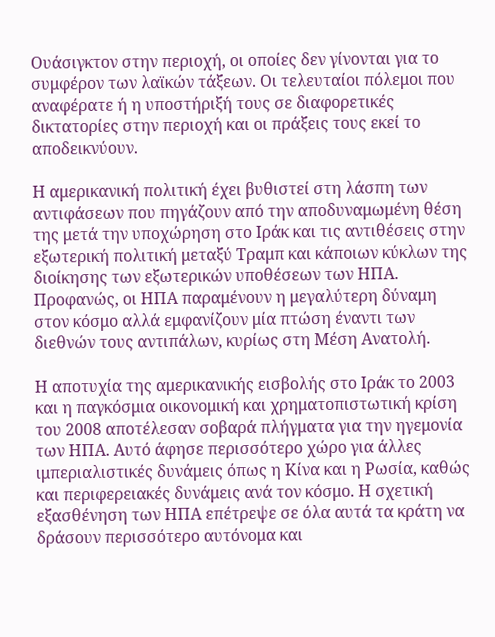Ουάσιγκτον στην περιοχή, οι οποίες δεν γίνονται για το συμφέρον των λαϊκών τάξεων. Οι τελευταίοι πόλεμοι που αναφέρατε ή η υποστήριξή τους σε διαφορετικές δικτατορίες στην περιοχή και οι πράξεις τους εκεί το αποδεικνύουν.

Η αμερικανική πολιτική έχει βυθιστεί στη λάσπη των αντιφάσεων που πηγάζουν από την αποδυναμωμένη θέση της μετά την υποχώρηση στο Ιράκ και τις αντιθέσεις στην εξωτερική πολιτική μεταξύ Τραμπ και κάποιων κύκλων της διοίκησης των εξωτερικών υποθέσεων των ΗΠΑ. Προφανώς, οι ΗΠΑ παραμένουν η μεγαλύτερη δύναμη στον κόσμο αλλά εμφανίζουν μία πτώση έναντι των διεθνών τους αντιπάλων, κυρίως στη Μέση Ανατολή.

Η αποτυχία της αμερικανικής εισβολής στο Ιράκ το 2003 και η παγκόσμια οικονομική και χρηματοπιστωτική κρίση του 2008 αποτέλεσαν σοβαρά πλήγματα για την ηγεμονία των ΗΠΑ. Αυτό άφησε περισσότερο χώρο για άλλες ιμπεριαλιστικές δυνάμεις όπως η Κίνα και η Ρωσία, καθώς και περιφερειακές δυνάμεις ανά τον κόσμο. Η σχετική εξασθένηση των ΗΠΑ επέτρεψε σε όλα αυτά τα κράτη να δράσουν περισσότερο αυτόνομα και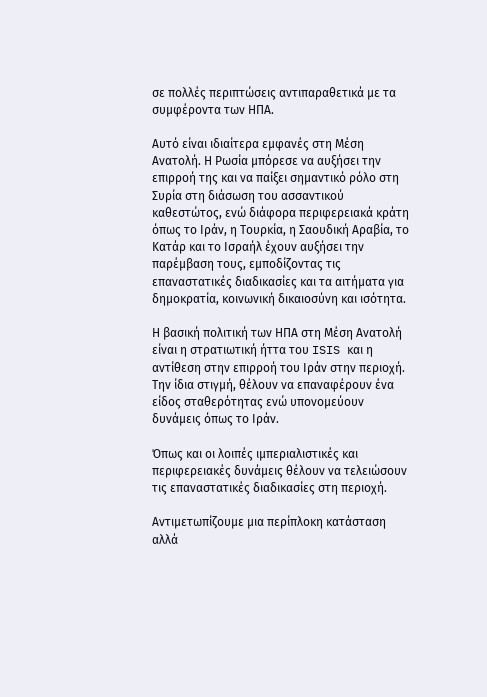σε πολλές περιπτώσεις αντιπαραθετικά με τα συμφέροντα των ΗΠΑ.

Αυτό είναι ιδιαίτερα εμφανές στη Μέση Ανατολή. Η Ρωσία μπόρεσε να αυξήσει την επιρροή της και να παίξει σημαντικό ρόλο στη Συρία στη διάσωση του ασσαντικού καθεστώτος, ενώ διάφορα περιφερειακά κράτη όπως το Ιράν, η Τουρκία, η Σαουδική Αραβία, το Κατάρ και το Ισραήλ έχουν αυξήσει την παρέμβαση τους, εμποδίζοντας τις επαναστατικές διαδικασίες και τα αιτήματα για δημοκρατία, κοινωνική δικαιοσύνη και ισότητα.

Η βασική πολιτική των ΗΠΑ στη Μέση Ανατολή είναι η στρατιωτική ήττα του ISIS και η αντίθεση στην επιρροή του Ιράν στην περιοχή. Την ίδια στιγμή, θέλουν να επαναφέρουν ένα είδος σταθερότητας ενώ υπονομεύουν δυνάμεις όπως το Ιράν.

Όπως και οι λοιπές ιμπεριαλιστικές και περιφερειακές δυνάμεις θέλουν να τελειώσουν τις επαναστατικές διαδικασίες στη περιοχή.

Αντιμετωπίζουμε μια περίπλοκη κατάσταση αλλά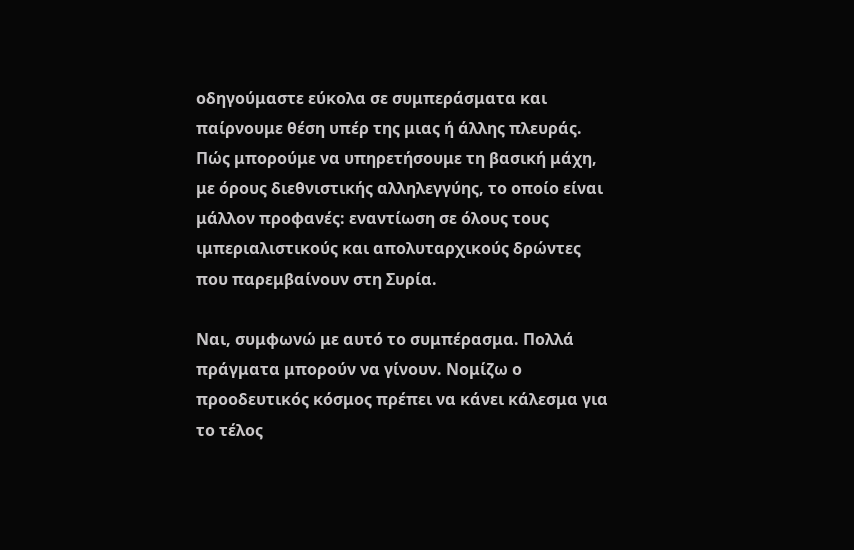οδηγούμαστε εύκολα σε συμπεράσματα και παίρνουμε θέση υπέρ της μιας ή άλλης πλευράς. Πώς μπορούμε να υπηρετήσουμε τη βασική μάχη, με όρους διεθνιστικής αλληλεγγύης, το οποίο είναι μάλλον προφανές: εναντίωση σε όλους τους ιμπεριαλιστικούς και απολυταρχικούς δρώντες που παρεμβαίνουν στη Συρία.

Ναι, συμφωνώ με αυτό το συμπέρασμα. Πολλά πράγματα μπορούν να γίνουν. Νομίζω ο προοδευτικός κόσμος πρέπει να κάνει κάλεσμα για το τέλος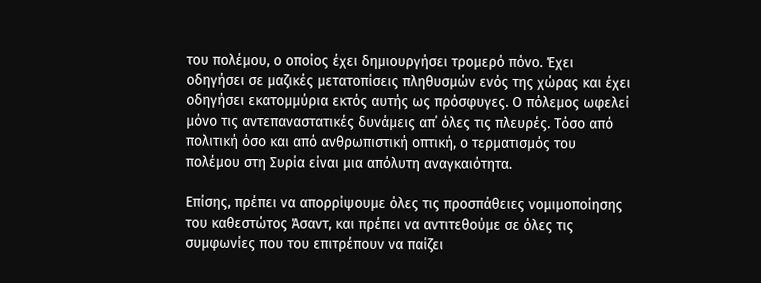του πολέμου, ο οποίος έχει δημιουργήσει τρομερό πόνο. Έχει οδηγήσει σε μαζικές μετατοπίσεις πληθυσμών ενός της χώρας και έχει οδηγήσει εκατομμύρια εκτός αυτής ως πρόσφυγες. Ο πόλεμος ωφελεί μόνο τις αντεπαναστατικές δυνάμεις απ΄ όλες τις πλευρές. Τόσο από πολιτική όσο και από ανθρωπιστική οπτική, ο τερματισμός του πολέμου στη Συρία είναι μια απόλυτη αναγκαιότητα.

Επίσης, πρέπει να απορρίψουμε όλες τις προσπάθειες νομιμοποίησης του καθεστώτος Άσαντ, και πρέπει να αντιτεθούμε σε όλες τις συμφωνίες που του επιτρέπουν να παίζει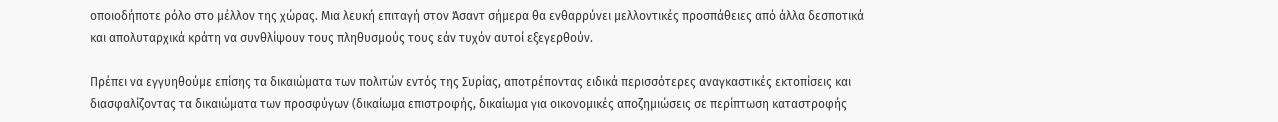οποιοδήποτε ρόλο στο μέλλον της χώρας. Μια λευκή επιταγή στον Άσαντ σήμερα θα ενθαρρύνει μελλοντικές προσπάθειες από άλλα δεσποτικά και απολυταρχικά κράτη να συνθλίψουν τους πληθυσμούς τους εάν τυχόν αυτοί εξεγερθούν.

Πρέπει να εγγυηθούμε επίσης τα δικαιώματα των πολιτών εντός της Συρίας, αποτρέποντας ειδικά περισσότερες αναγκαστικές εκτοπίσεις και διασφαλίζοντας τα δικαιώματα των προσφύγων (δικαίωμα επιστροφής, δικαίωμα για οικονομικές αποζημιώσεις σε περίπτωση καταστροφής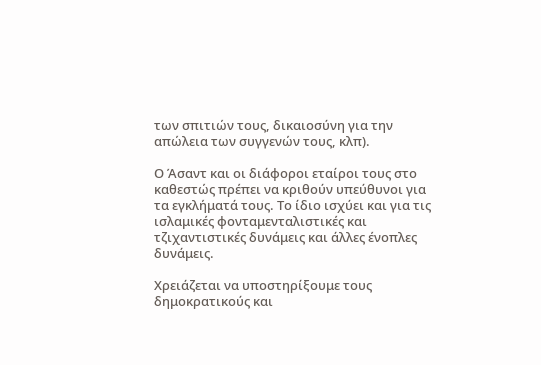των σπιτιών τους, δικαιοσύνη για την απώλεια των συγγενών τους, κλπ).

Ο Άσαντ και οι διάφοροι εταίροι τους στο καθεστώς πρέπει να κριθούν υπεύθυνοι για τα εγκλήματά τους. Το ίδιο ισχύει και για τις ισλαμικές φονταμενταλιστικές και τζιχαντιστικές δυνάμεις και άλλες ένοπλες δυνάμεις.

Χρειάζεται να υποστηρίξουμε τους δημοκρατικούς και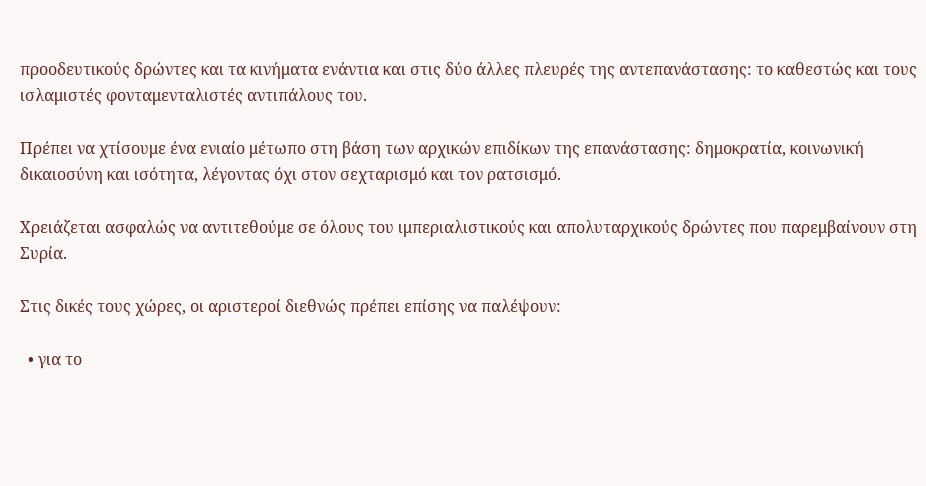προοδευτικούς δρώντες και τα κινήματα ενάντια και στις δύο άλλες πλευρές της αντεπανάστασης: το καθεστώς και τους ισλαμιστές φονταμενταλιστές αντιπάλους του.

Πρέπει να χτίσουμε ένα ενιαίο μέτωπο στη βάση των αρχικών επιδίκων της επανάστασης: δημοκρατία, κοινωνική δικαιοσύνη και ισότητα, λέγοντας όχι στον σεχταρισμό και τον ρατσισμό.

Χρειάζεται ασφαλώς να αντιτεθούμε σε όλους του ιμπεριαλιστικούς και απολυταρχικούς δρώντες που παρεμβαίνουν στη Συρία.

Στις δικές τους χώρες, οι αριστεροί διεθνώς πρέπει επίσης να παλέψουν:

  • για το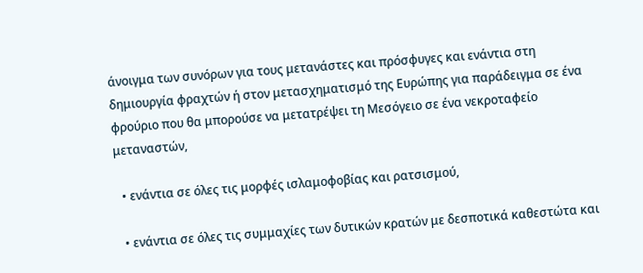άνοιγμα των συνόρων για τους μετανάστες και πρόσφυγες και ενάντια στη δημιουργία φραχτών ή στον μετασχηματισμό της Ευρώπης για παράδειγμα σε ένα φρούριο που θα μπορούσε να μετατρέψει τη Μεσόγειο σε ένα νεκροταφείο μεταναστών,

  • ενάντια σε όλες τις μορφές ισλαμοφοβίας και ρατσισμού,

  • ενάντια σε όλες τις συμμαχίες των δυτικών κρατών με δεσποτικά καθεστώτα και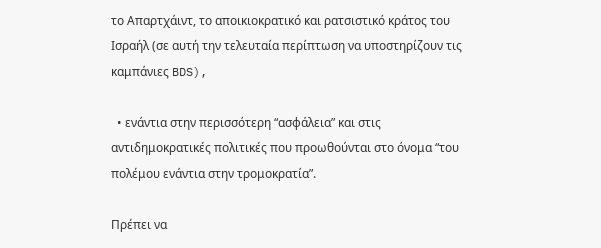το Απαρτχάιντ, το αποικιοκρατικό και ρατσιστικό κράτος του Ισραήλ (σε αυτή την τελευταία περίπτωση να υποστηρίζουν τις καμπάνιες BDS),

  • ενάντια στην περισσότερη “ασφάλεια” και στις αντιδημοκρατικές πολιτικές που προωθούνται στο όνομα “του πολέμου ενάντια στην τρομοκρατία”.

Πρέπει να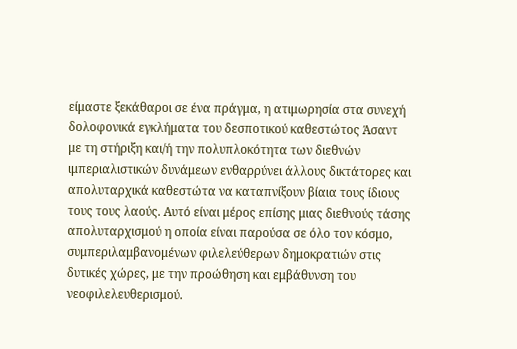είμαστε ξεκάθαροι σε ένα πράγμα, η ατιμωρησία στα συνεχή δολοφονικά εγκλήματα του δεσποτικού καθεστώτος Άσαντ με τη στήριξη και/ή την πολυπλοκότητα των διεθνών ιμπεριαλιστικών δυνάμεων ενθαρρύνει άλλους δικτάτορες και απολυταρχικά καθεστώτα να καταπνίξουν βίαια τους ίδιους τους τους λαούς. Αυτό είναι μέρος επίσης μιας διεθνούς τάσης απολυταρχισμού η οποία είναι παρούσα σε όλο τον κόσμο, συμπεριλαμβανομένων φιλελεύθερων δημοκρατιών στις δυτικές χώρες, με την προώθηση και εμβάθυνση του νεοφιλελευθερισμού.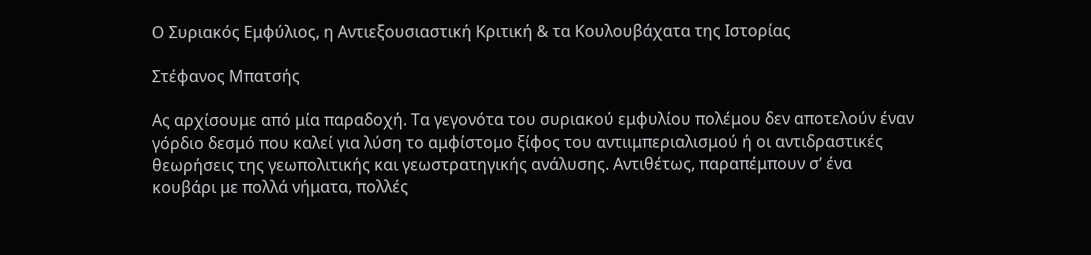Ο Συριακός Εμφύλιος, η Αντιεξουσιαστική Κριτική & τα Κουλουβάχατα της Ιστορίας

Στέφανος Μπατσής

Ας αρχίσουμε από μία παραδοχή. Τα γεγονότα του συριακού εμφυλίου πολέμου δεν αποτελούν έναν γόρδιο δεσμό που καλεί για λύση το αμφίστομο ξίφος του αντιιμπεριαλισμού ή οι αντιδραστικές θεωρήσεις της γεωπολιτικής και γεωστρατηγικής ανάλυσης. Αντιθέτως, παραπέμπουν σ’ ένα κουβάρι με πολλά νήματα, πολλές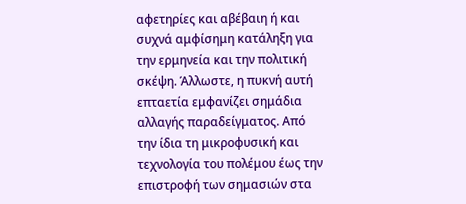αφετηρίες και αβέβαιη ή και συχνά αμφίσημη κατάληξη για την ερμηνεία και την πολιτική σκέψη. Άλλωστε, η πυκνή αυτή επταετία εμφανίζει σημάδια αλλαγής παραδείγματος. Από την ίδια τη μικροφυσική και τεχνολογία του πολέμου έως την επιστροφή των σημασιών στα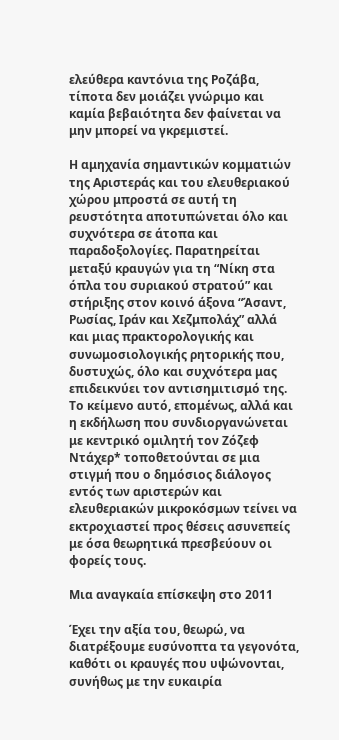ελεύθερα καντόνια της Ροζάβα, τίποτα δεν μοιάζει γνώριμο και καμία βεβαιότητα δεν φαίνεται να μην μπορεί να γκρεμιστεί.

Η αμηχανία σημαντικών κομματιών της Αριστεράς και του ελευθεριακού χώρου μπροστά σε αυτή τη ρευστότητα αποτυπώνεται όλο και συχνότερα σε άτοπα και παραδοξολογίες. Παρατηρείται μεταξύ κραυγών για τη “Νίκη στα όπλα του συριακού στρατού” και στήριξης στον κοινό άξονα “Άσαντ, Ρωσίας, Ιράν και Χεζμπολάχ” αλλά και μιας πρακτορολογικής και συνωμοσιολογικής ρητορικής που, δυστυχώς, όλο και συχνότερα μας επιδεικνύει τον αντισημιτισμό της. Το κείμενο αυτό, επομένως, αλλά και η εκδήλωση που συνδιοργανώνεται με κεντρικό ομιλητή τον Ζόζεφ Ντάχερ* τοποθετούνται σε μια στιγμή που ο δημόσιος διάλογος εντός των αριστερών και ελευθεριακών μικροκόσμων τείνει να εκτροχιαστεί προς θέσεις ασυνεπείς με όσα θεωρητικά πρεσβεύουν οι φορείς τους.

Μια αναγκαία επίσκεψη στο 2011

Έχει την αξία του, θεωρώ, να διατρέξουμε ευσύνοπτα τα γεγονότα, καθότι οι κραυγές που υψώνονται, συνήθως με την ευκαιρία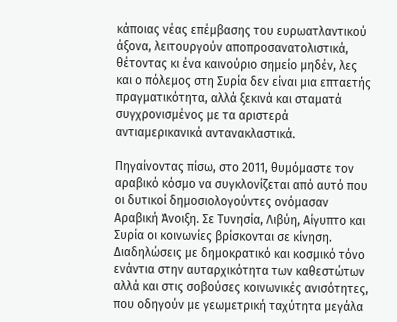κάποιας νέας επέμβασης του ευρωατλαντικού άξονα, λειτουργούν αποπροσανατολιστικά, θέτοντας κι ένα καινούριο σημείο μηδέν, λες και ο πόλεμος στη Συρία δεν είναι μια επταετής πραγματικότητα, αλλά ξεκινά και σταματά συγχρονισμένος με τα αριστερά αντιαμερικανικά αντανακλαστικά.

Πηγαίνοντας πίσω, στο 2011, θυμόμαστε τον αραβικό κόσμο να συγκλονίζεται από αυτό που οι δυτικοί δημοσιολογούντες ονόμασαν Αραβική Άνοιξη. Σε Τυνησία, Λιβύη, Αίγυπτο και Συρία οι κοινωνίες βρίσκονται σε κίνηση. Διαδηλώσεις με δημοκρατικό και κοσμικό τόνο ενάντια στην αυταρχικότητα των καθεστώτων αλλά και στις σοβούσες κοινωνικές ανισότητες, που οδηγούν με γεωμετρική ταχύτητα μεγάλα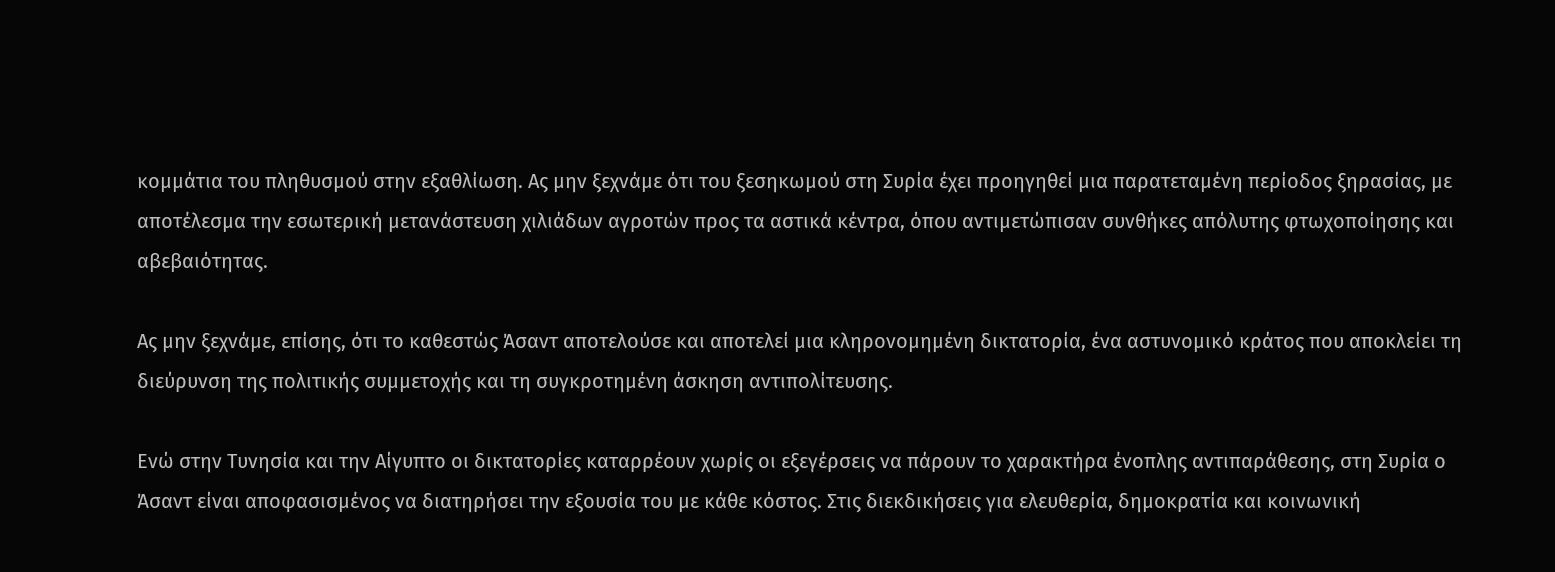κομμάτια του πληθυσμού στην εξαθλίωση. Ας μην ξεχνάμε ότι του ξεσηκωμού στη Συρία έχει προηγηθεί μια παρατεταμένη περίοδος ξηρασίας, με αποτέλεσμα την εσωτερική μετανάστευση χιλιάδων αγροτών προς τα αστικά κέντρα, όπου αντιμετώπισαν συνθήκες απόλυτης φτωχοποίησης και αβεβαιότητας.

Ας μην ξεχνάμε, επίσης, ότι το καθεστώς Άσαντ αποτελούσε και αποτελεί μια κληρονομημένη δικτατορία, ένα αστυνομικό κράτος που αποκλείει τη διεύρυνση της πολιτικής συμμετοχής και τη συγκροτημένη άσκηση αντιπολίτευσης.

Ενώ στην Τυνησία και την Αίγυπτο οι δικτατορίες καταρρέουν χωρίς οι εξεγέρσεις να πάρουν το χαρακτήρα ένοπλης αντιπαράθεσης, στη Συρία ο Άσαντ είναι αποφασισμένος να διατηρήσει την εξουσία του με κάθε κόστος. Στις διεκδικήσεις για ελευθερία, δημοκρατία και κοινωνική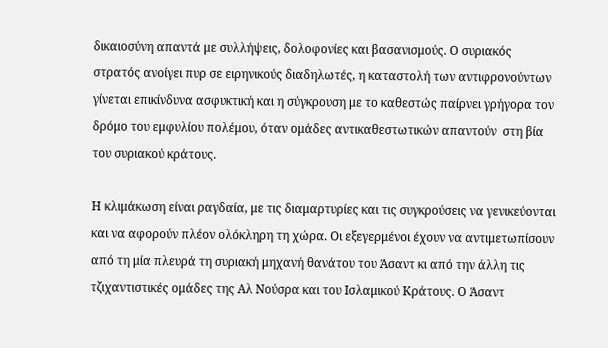δικαιοσύνη απαντά με συλλήψεις, δολοφονίες και βασανισμούς. Ο συριακός στρατός ανοίγει πυρ σε ειρηνικούς διαδηλωτές, η καταστολή των αντιφρονούντων γίνεται επικίνδυνα ασφυκτική και η σύγκρουση με το καθεστώς παίρνει γρήγορα τον δρόμο του εμφυλίου πολέμου, όταν ομάδες αντικαθεστωτικών απαντούν  στη βία του συριακού κράτους.

Η κλιμάκωση είναι ραγδαία, με τις διαμαρτυρίες και τις συγκρούσεις να γενικεύονται και να αφορούν πλέον ολόκληρη τη χώρα. Οι εξεγερμένοι έχουν να αντιμετωπίσουν από τη μία πλευρά τη συριακή μηχανή θανάτου του Άσαντ κι από την άλλη τις τζιχαντιστικές ομάδες της Αλ Νούσρα και του Ισλαμικού Κράτους. Ο Άσαντ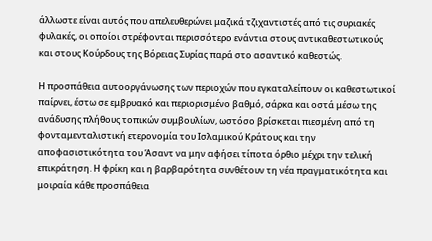άλλωστε είναι αυτός που απελευθερώνει μαζικά τζιχαντιστές από τις συριακές φυλακές, οι οποίοι στρέφονται περισσότερο ενάντια στους αντικαθεστωτικούς και στους Κούρδους της Βόρειας Συρίας παρά στο ασαντικό καθεστώς.

Η προσπάθεια αυτοοργάνωσης των περιοχών που εγκαταλείπουν οι καθεστωτικοί παίρνει, έστω σε εμβρυακό και περιορισμένο βαθμό, σάρκα και οστά μέσω της ανάδυσης πλήθους τοπικών συμβουλίων, ωστόσο βρίσκεται πιεσμένη από τη φονταμενταλιστική ετερονομία του Ισλαμικού Κράτους και την αποφασιστικότητα του Άσαντ να μην αφήσει τίποτα όρθιο μέχρι την τελική επικράτηση. Η φρίκη και η βαρβαρότητα συνθέτουν τη νέα πραγματικότητα και μοιραία κάθε προσπάθεια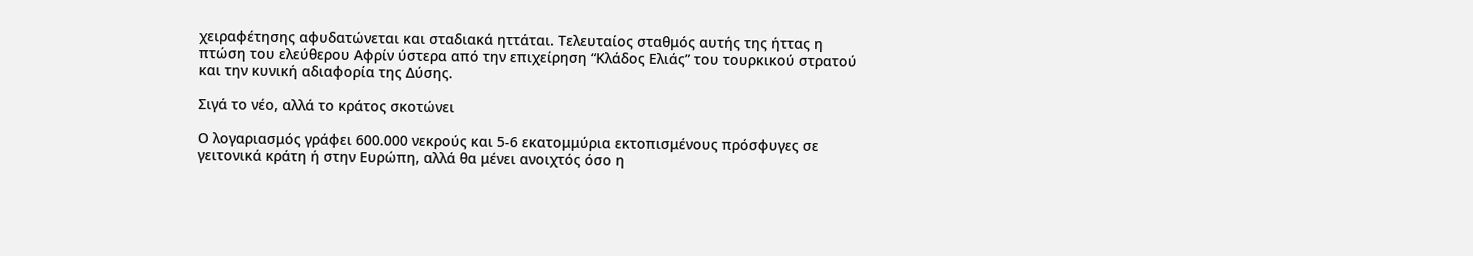χειραφέτησης αφυδατώνεται και σταδιακά ηττάται. Τελευταίος σταθμός αυτής της ήττας η πτώση του ελεύθερου Αφρίν ύστερα από την επιχείρηση “Κλάδος Ελιάς” του τουρκικού στρατού και την κυνική αδιαφορία της Δύσης.

Σιγά το νέο, αλλά το κράτος σκοτώνει

Ο λογαριασμός γράφει 600.000 νεκρούς και 5-6 εκατομμύρια εκτοπισμένους πρόσφυγες σε γειτονικά κράτη ή στην Ευρώπη, αλλά θα μένει ανοιχτός όσο η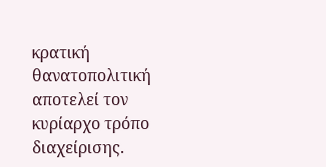κρατική θανατοπολιτική αποτελεί τον κυρίαρχο τρόπο διαχείρισης.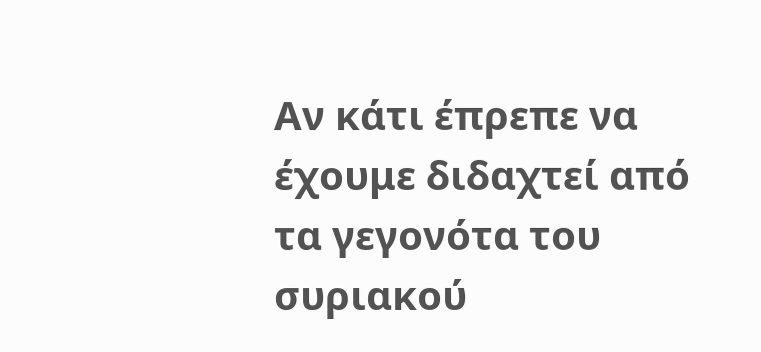Αν κάτι έπρεπε να έχουμε διδαχτεί από τα γεγονότα του συριακού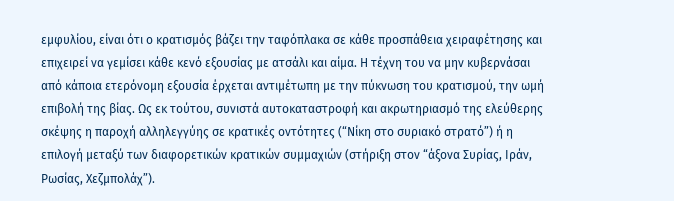εμφυλίου, είναι ότι ο κρατισμός βάζει την ταφόπλακα σε κάθε προσπάθεια χειραφέτησης και επιχειρεί να γεμίσει κάθε κενό εξουσίας με ατσάλι και αίμα. Η τέχνη του να μην κυβερνάσαι από κάποια ετερόνομη εξουσία έρχεται αντιμέτωπη με την πύκνωση του κρατισμού, την ωμή επιβολή της βίας. Ως εκ τούτου, συνιστά αυτοκαταστροφή και ακρωτηριασμό της ελεύθερης σκέψης η παροχή αλληλεγγύης σε κρατικές οντότητες (“Νίκη στο συριακό στρατό”) ή η επιλογή μεταξύ των διαφορετικών κρατικών συμμαχιών (στήριξη στον “άξονα Συρίας, Ιράν, Ρωσίας, Χεζμπολάχ”).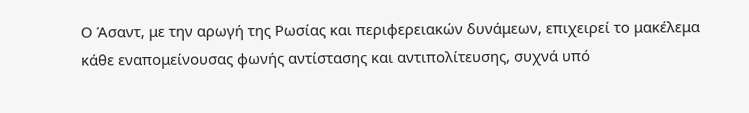Ο Άσαντ, με την αρωγή της Ρωσίας και περιφερειακών δυνάμεων, επιχειρεί το μακέλεμα κάθε εναπομείνουσας φωνής αντίστασης και αντιπολίτευσης, συχνά υπό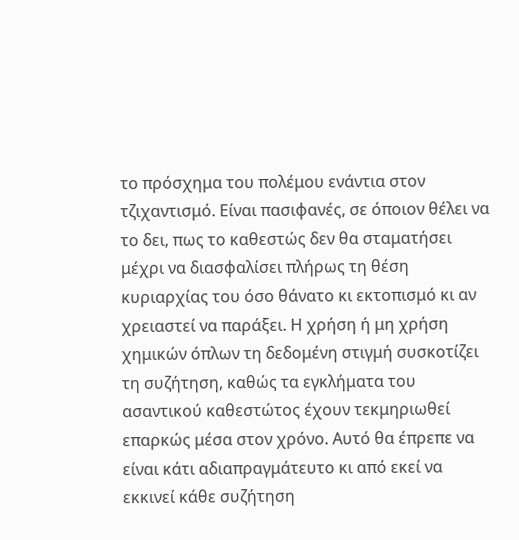το πρόσχημα του πολέμου ενάντια στον τζιχαντισμό. Είναι πασιφανές, σε όποιον θέλει να το δει, πως το καθεστώς δεν θα σταματήσει μέχρι να διασφαλίσει πλήρως τη θέση κυριαρχίας του όσο θάνατο κι εκτοπισμό κι αν χρειαστεί να παράξει. Η χρήση ή μη χρήση χημικών όπλων τη δεδομένη στιγμή συσκοτίζει τη συζήτηση, καθώς τα εγκλήματα του ασαντικού καθεστώτος έχουν τεκμηριωθεί επαρκώς μέσα στον χρόνο. Αυτό θα έπρεπε να είναι κάτι αδιαπραγμάτευτο κι από εκεί να εκκινεί κάθε συζήτηση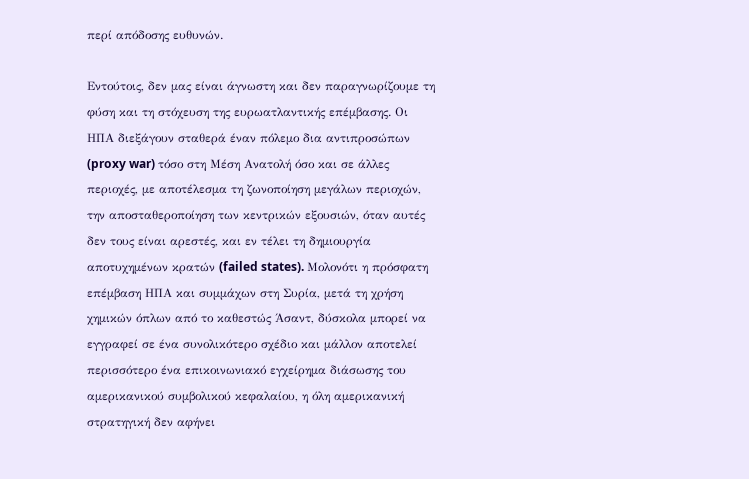περί απόδοσης ευθυνών.

Εντούτοις, δεν μας είναι άγνωστη και δεν παραγνωρίζουμε τη φύση και τη στόχευση της ευρωατλαντικής επέμβασης. Οι ΗΠΑ διεξάγουν σταθερά έναν πόλεμο δια αντιπροσώπων (proxy war) τόσο στη Μέση Ανατολή όσο και σε άλλες περιοχές, με αποτέλεσμα τη ζωνοποίηση μεγάλων περιοχών, την αποσταθεροποίηση των κεντρικών εξουσιών, όταν αυτές δεν τους είναι αρεστές, και εν τέλει τη δημιουργία αποτυχημένων κρατών (failed states). Μολονότι η πρόσφατη επέμβαση ΗΠΑ και συμμάχων στη Συρία, μετά τη χρήση χημικών όπλων από το καθεστώς Άσαντ, δύσκολα μπορεί να εγγραφεί σε ένα συνολικότερο σχέδιο και μάλλον αποτελεί περισσότερο ένα επικοινωνιακό εγχείρημα διάσωσης του αμερικανικού συμβολικού κεφαλαίου, η όλη αμερικανική στρατηγική δεν αφήνει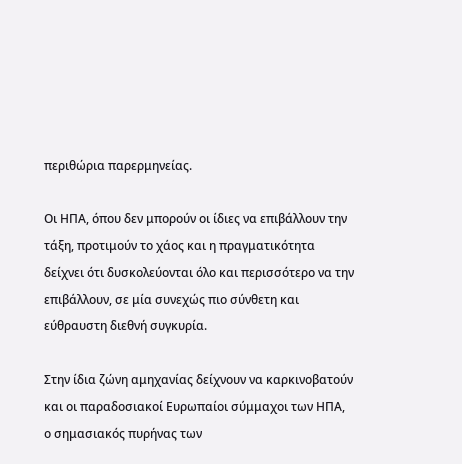περιθώρια παρερμηνείας.

Οι ΗΠΑ, όπου δεν μπορούν οι ίδιες να επιβάλλουν την τάξη, προτιμούν το χάος και η πραγματικότητα δείχνει ότι δυσκολεύονται όλο και περισσότερο να την επιβάλλουν, σε μία συνεχώς πιο σύνθετη και εύθραυστη διεθνή συγκυρία.

Στην ίδια ζώνη αμηχανίας δείχνουν να καρκινοβατούν και οι παραδοσιακοί Ευρωπαίοι σύμμαχοι των ΗΠΑ, ο σημασιακός πυρήνας των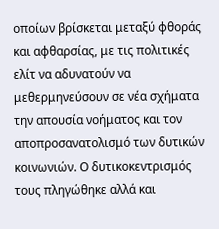οποίων βρίσκεται μεταξύ φθοράς και αφθαρσίας, με τις πολιτικές ελίτ να αδυνατούν να μεθερμηνεύσουν σε νέα σχήματα την απουσία νοήματος και τον αποπροσανατολισμό των δυτικών κοινωνιών. Ο δυτικοκεντρισμός τους πληγώθηκε αλλά και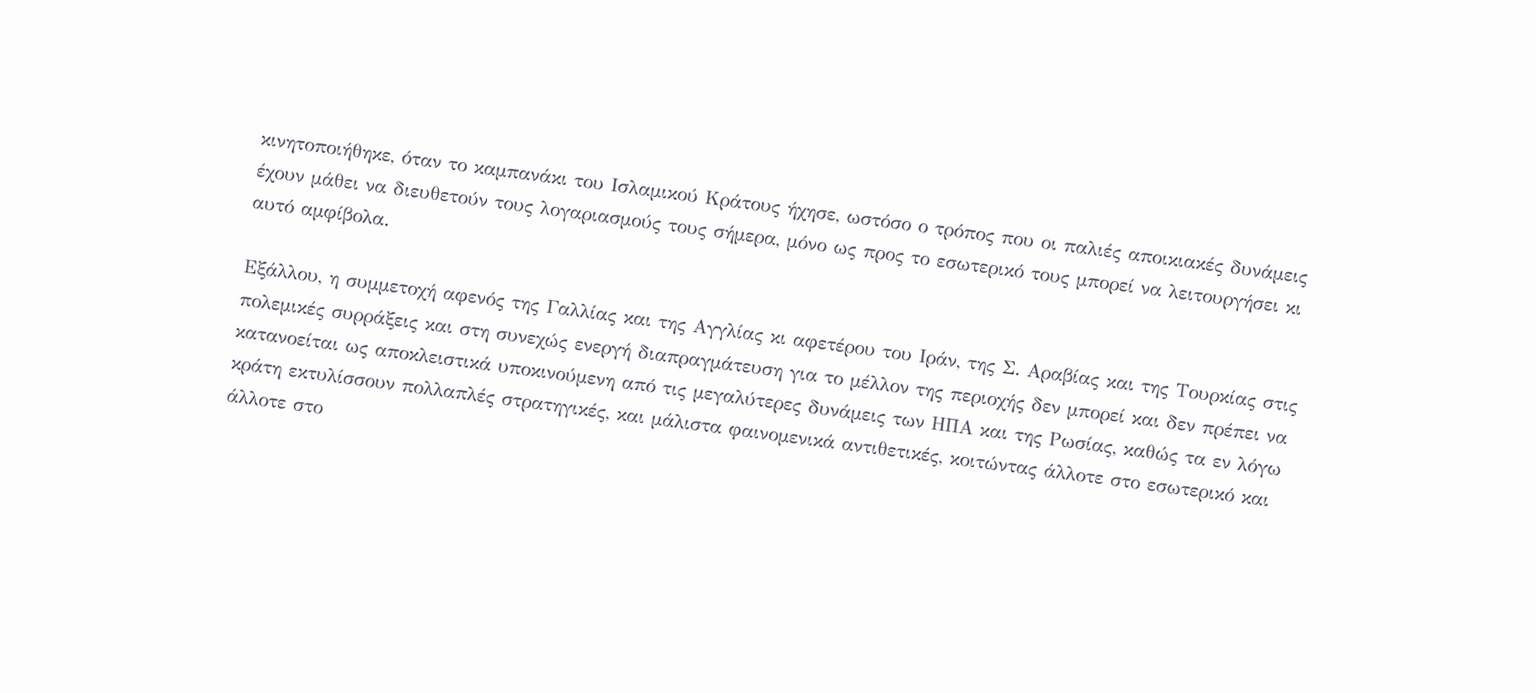κινητοποιήθηκε, όταν το καμπανάκι του Ισλαμικού Κράτους ήχησε, ωστόσο ο τρόπος που οι παλιές αποικιακές δυνάμεις έχουν μάθει να διευθετούν τους λογαριασμούς τους σήμερα, μόνο ως προς το εσωτερικό τους μπορεί να λειτουργήσει κι αυτό αμφίβολα.

Εξάλλου, η συμμετοχή αφενός της Γαλλίας και της Αγγλίας κι αφετέρου του Ιράν, της Σ. Αραβίας και της Τουρκίας στις πολεμικές συρράξεις και στη συνεχώς ενεργή διαπραγμάτευση για το μέλλον της περιοχής δεν μπορεί και δεν πρέπει να κατανοείται ως αποκλειστικά υποκινούμενη από τις μεγαλύτερες δυνάμεις των ΗΠΑ και της Ρωσίας, καθώς τα εν λόγω κράτη εκτυλίσσουν πολλαπλές στρατηγικές, και μάλιστα φαινομενικά αντιθετικές, κοιτώντας άλλοτε στο εσωτερικό και άλλοτε στο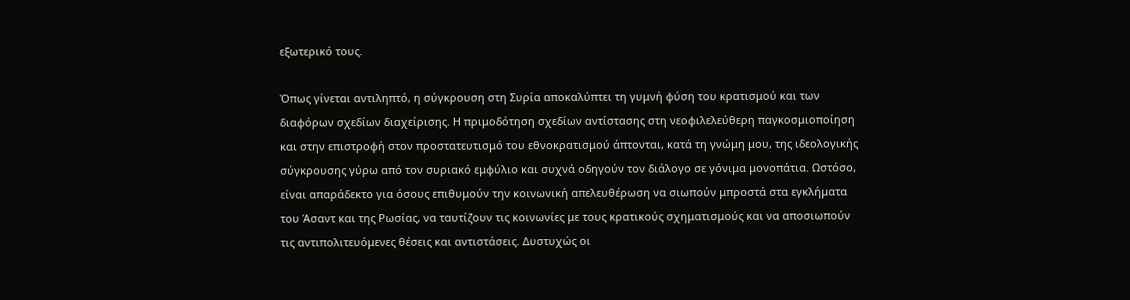εξωτερικό τους.

Όπως γίνεται αντιληπτό, η σύγκρουση στη Συρία αποκαλύπτει τη γυμνή φύση του κρατισμού και των διαφόρων σχεδίων διαχείρισης. Η πριμοδότηση σχεδίων αντίστασης στη νεοφιλελεύθερη παγκοσμιοποίηση και στην επιστροφή στον προστατευτισμό του εθνοκρατισμού άπτονται, κατά τη γνώμη μου, της ιδεολογικής σύγκρουσης γύρω από τον συριακό εμφύλιο και συχνά οδηγούν τον διάλογο σε γόνιμα μονοπάτια. Ωστόσο, είναι απαράδεκτο για όσους επιθυμούν την κοινωνική απελευθέρωση να σιωπούν μπροστά στα εγκλήματα του Άσαντ και της Ρωσίας, να ταυτίζουν τις κοινωνίες με τους κρατικούς σχηματισμούς και να αποσιωπούν τις αντιπολιτευόμενες θέσεις και αντιστάσεις. Δυστυχώς οι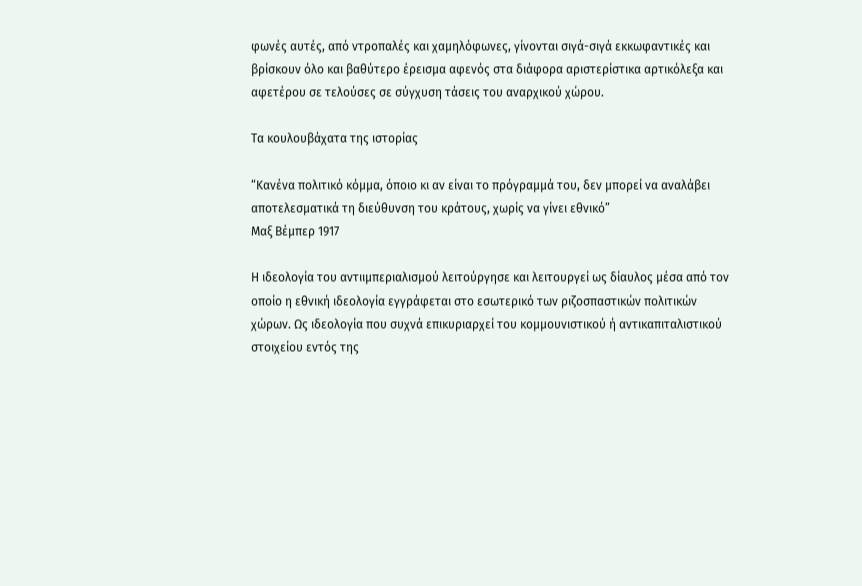φωνές αυτές, από ντροπαλές και χαμηλόφωνες, γίνονται σιγά-σιγά εκκωφαντικές και βρίσκουν όλο και βαθύτερο έρεισμα αφενός στα διάφορα αριστερίστικα αρτικόλεξα και αφετέρου σε τελούσες σε σύγχυση τάσεις του αναρχικού χώρου.

Τα κουλουβάχατα της ιστορίας

“Κανένα πολιτικό κόμμα, όποιο κι αν είναι το πρόγραμμά του, δεν μπορεί να αναλάβει αποτελεσματικά τη διεύθυνση του κράτους, χωρίς να γίνει εθνικό”
Μαξ Βέμπερ 1917

Η ιδεολογία του αντιιμπεριαλισμού λειτούργησε και λειτουργεί ως δίαυλος μέσα από τον οποίο η εθνική ιδεολογία εγγράφεται στο εσωτερικό των ριζοσπαστικών πολιτικών χώρων. Ως ιδεολογία που συχνά επικυριαρχεί του κομμουνιστικού ή αντικαπιταλιστικού στοιχείου εντός της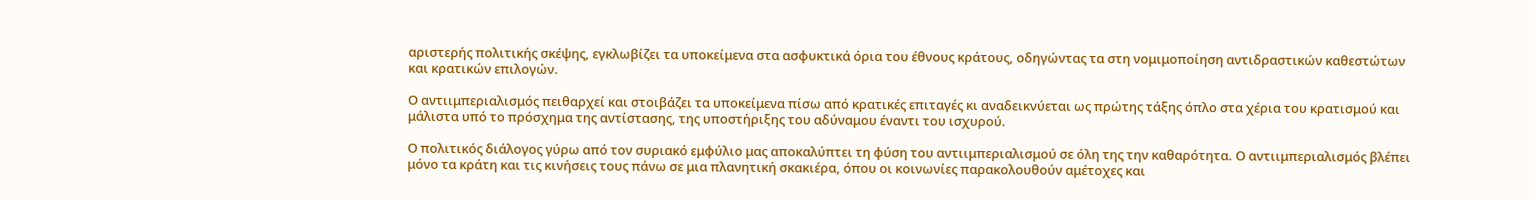αριστερής πολιτικής σκέψης, εγκλωβίζει τα υποκείμενα στα ασφυκτικά όρια του έθνους κράτους, οδηγώντας τα στη νομιμοποίηση αντιδραστικών καθεστώτων και κρατικών επιλογών.

Ο αντιιμπεριαλισμός πειθαρχεί και στοιβάζει τα υποκείμενα πίσω από κρατικές επιταγές κι αναδεικνύεται ως πρώτης τάξης όπλο στα χέρια του κρατισμού και μάλιστα υπό το πρόσχημα της αντίστασης, της υποστήριξης του αδύναμου έναντι του ισχυρού.

Ο πολιτικός διάλογος γύρω από τον συριακό εμφύλιο μας αποκαλύπτει τη φύση του αντιιμπεριαλισμού σε όλη της την καθαρότητα. Ο αντιιμπεριαλισμός βλέπει μόνο τα κράτη και τις κινήσεις τους πάνω σε μια πλανητική σκακιέρα, όπου οι κοινωνίες παρακολουθούν αμέτοχες και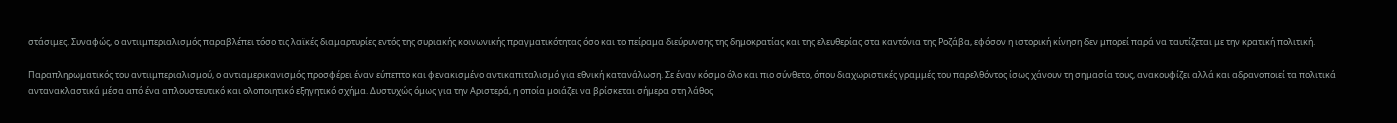στάσιμες. Συναφώς, ο αντιιμπεριαλισμός παραβλέπει τόσο τις λαϊκές διαμαρτυρίες εντός της συριακής κοινωνικής πραγματικότητας όσο και το πείραμα διεύρυνσης της δημοκρατίας και της ελευθερίας στα καντόνια της Ροζάβα, εφόσον η ιστορική κίνηση δεν μπορεί παρά να ταυτίζεται με την κρατική πολιτική.

Παραπληρωματικός του αντιιμπεριαλισμού, ο αντιαμερικανισμός προσφέρει έναν εύπεπτο και φενακισμένο αντικαπιταλισμό για εθνική κατανάλωση. Σε έναν κόσμο όλο και πιο σύνθετο, όπου διαχωριστικές γραμμές του παρελθόντος ίσως χάνουν τη σημασία τους, ανακουφίζει αλλά και αδρανοποιεί τα πολιτικά αντανακλαστικά μέσα από ένα απλουστευτικό και ολοποιητικό εξηγητικό σχήμα. Δυστυχώς όμως για την Αριστερά, η οποία μοιάζει να βρίσκεται σήμερα στη λάθος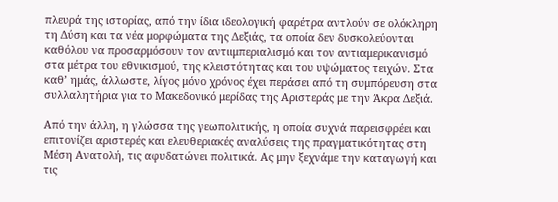πλευρά της ιστορίας, από την ίδια ιδεολογική φαρέτρα αντλούν σε ολόκληρη τη Δύση και τα νέα μορφώματα της Δεξιάς, τα οποία δεν δυσκολεύονται καθόλου να προσαρμόσουν τον αντιιμπεριαλισμό και τον αντιαμερικανισμό στα μέτρα του εθνικισμού, της κλειστότητας και του υψώματος τειχών. Στα καθ’ ημάς, άλλωστε, λίγος μόνο χρόνος έχει περάσει από τη συμπόρευση στα συλλαλητήρια για το Μακεδονικό μερίδας της Αριστεράς με την Άκρα Δεξιά.

Από την άλλη, η γλώσσα της γεωπολιτικής, η οποία συχνά παρεισφρέει και επιτονίζει αριστερές και ελευθεριακές αναλύσεις της πραγματικότητας στη Μέση Ανατολή, τις αφυδατώνει πολιτικά. Ας μην ξεχνάμε την καταγωγή και τις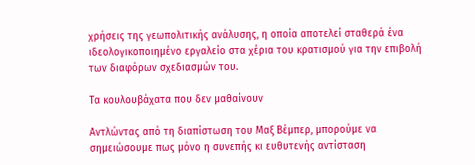χρήσεις της γεωπολιτικής ανάλυσης, η οποία αποτελεί σταθερά ένα ιδεολογικοποιημένο εργαλείο στα χέρια του κρατισμού για την επιβολή των διαφόρων σχεδιασμών του.

Τα κουλουβάχατα που δεν μαθαίνουν

Αντλώντας από τη διαπίστωση του Μαξ Βέμπερ, μπορούμε να σημειώσουμε πως μόνο η συνεπής κι ευθυτενής αντίσταση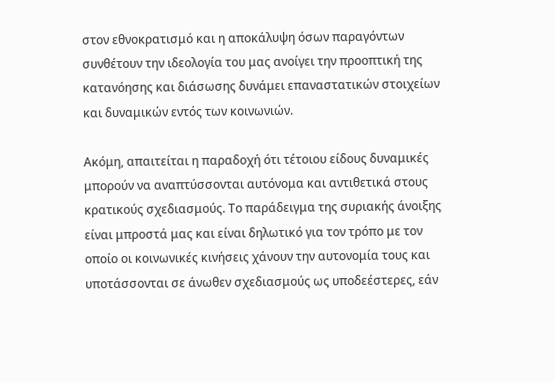στον εθνοκρατισμό και η αποκάλυψη όσων παραγόντων συνθέτουν την ιδεολογία του μας ανοίγει την προοπτική της κατανόησης και διάσωσης δυνάμει επαναστατικών στοιχείων και δυναμικών εντός των κοινωνιών.

Ακόμη, απαιτείται η παραδοχή ότι τέτοιου είδους δυναμικές μπορούν να αναπτύσσονται αυτόνομα και αντιθετικά στους κρατικούς σχεδιασμούς. Το παράδειγμα της συριακής άνοιξης είναι μπροστά μας και είναι δηλωτικό για τον τρόπο με τον οποίο οι κοινωνικές κινήσεις χάνουν την αυτονομία τους και υποτάσσονται σε άνωθεν σχεδιασμούς ως υποδεέστερες, εάν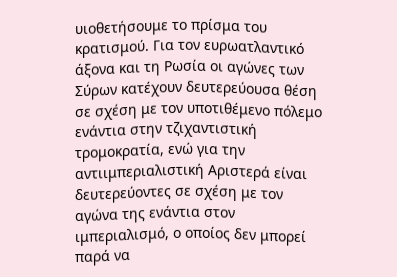υιοθετήσουμε το πρίσμα του κρατισμού. Για τον ευρωατλαντικό άξονα και τη Ρωσία οι αγώνες των Σύρων κατέχουν δευτερεύουσα θέση σε σχέση με τον υποτιθέμενο πόλεμο ενάντια στην τζιχαντιστική τρομοκρατία, ενώ για την αντιιμπεριαλιστική Αριστερά είναι δευτερεύοντες σε σχέση με τον αγώνα της ενάντια στον ιμπεριαλισμό, ο οποίος δεν μπορεί παρά να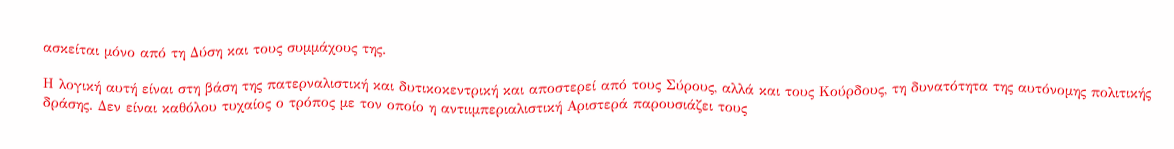ασκείται μόνο από τη Δύση και τους συμμάχους της.

Η λογική αυτή είναι στη βάση της πατερναλιστική και δυτικοκεντρική και αποστερεί από τους Σύρους, αλλά και τους Κούρδους, τη δυνατότητα της αυτόνομης πολιτικής δράσης. Δεν είναι καθόλου τυχαίος ο τρόπος με τον οποίο η αντιιμπεριαλιστική Αριστερά παρουσιάζει τους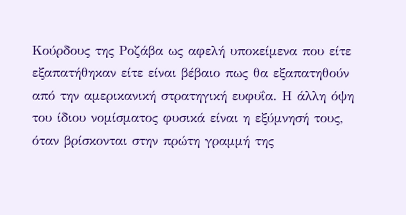Κούρδους της Ροζάβα ως αφελή υποκείμενα που είτε εξαπατήθηκαν είτε είναι βέβαιο πως θα εξαπατηθούν από την αμερικανική στρατηγική ευφυΐα. Η άλλη όψη του ίδιου νομίσματος φυσικά είναι η εξύμνησή τους, όταν βρίσκονται στην πρώτη γραμμή της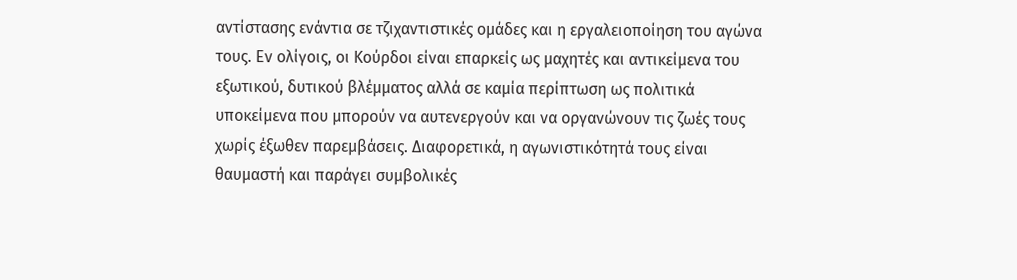αντίστασης ενάντια σε τζιχαντιστικές ομάδες και η εργαλειοποίηση του αγώνα τους. Εν ολίγοις, οι Κούρδοι είναι επαρκείς ως μαχητές και αντικείμενα του εξωτικού, δυτικού βλέμματος αλλά σε καμία περίπτωση ως πολιτικά υποκείμενα που μπορούν να αυτενεργούν και να οργανώνουν τις ζωές τους χωρίς έξωθεν παρεμβάσεις. Διαφορετικά, η αγωνιστικότητά τους είναι θαυμαστή και παράγει συμβολικές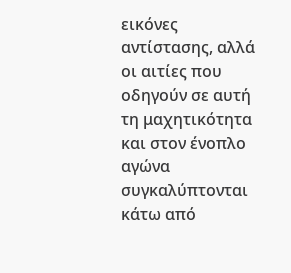εικόνες αντίστασης, αλλά οι αιτίες που οδηγούν σε αυτή τη μαχητικότητα και στον ένοπλο αγώνα συγκαλύπτονται κάτω από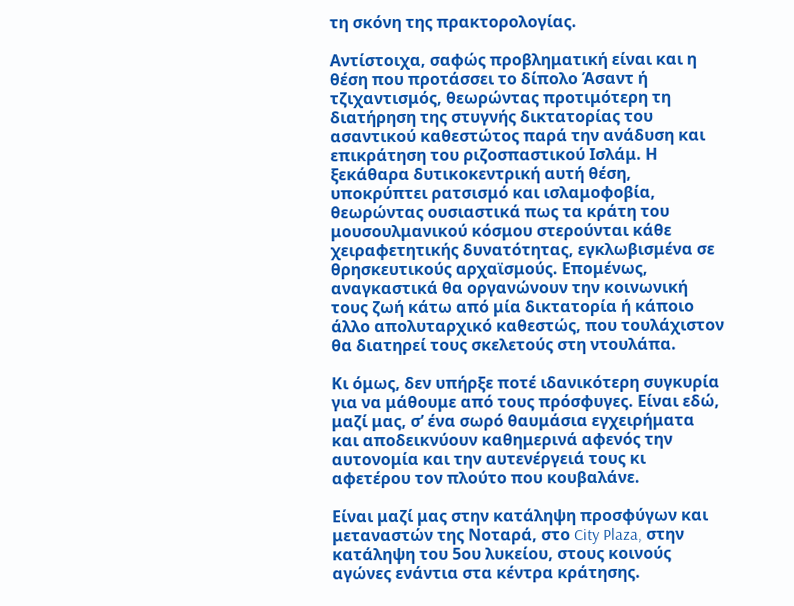τη σκόνη της πρακτορολογίας.

Αντίστοιχα, σαφώς προβληματική είναι και η θέση που προτάσσει το δίπολο Άσαντ ή τζιχαντισμός, θεωρώντας προτιμότερη τη διατήρηση της στυγνής δικτατορίας του ασαντικού καθεστώτος παρά την ανάδυση και επικράτηση του ριζοσπαστικού Ισλάμ. Η ξεκάθαρα δυτικοκεντρική αυτή θέση, υποκρύπτει ρατσισμό και ισλαμοφοβία, θεωρώντας ουσιαστικά πως τα κράτη του μουσουλμανικού κόσμου στερούνται κάθε χειραφετητικής δυνατότητας, εγκλωβισμένα σε θρησκευτικούς αρχαϊσμούς. Επομένως, αναγκαστικά θα οργανώνουν την κοινωνική τους ζωή κάτω από μία δικτατορία ή κάποιο άλλο απολυταρχικό καθεστώς, που τουλάχιστον θα διατηρεί τους σκελετούς στη ντουλάπα.

Κι όμως, δεν υπήρξε ποτέ ιδανικότερη συγκυρία για να μάθουμε από τους πρόσφυγες. Είναι εδώ, μαζί μας, σ’ ένα σωρό θαυμάσια εγχειρήματα και αποδεικνύουν καθημερινά αφενός την αυτονομία και την αυτενέργειά τους κι αφετέρου τον πλούτο που κουβαλάνε.

Είναι μαζί μας στην κατάληψη προσφύγων και μεταναστών της Νοταρά, στο City Plaza, στην κατάληψη του 5ου λυκείου, στους κοινούς αγώνες ενάντια στα κέντρα κράτησης.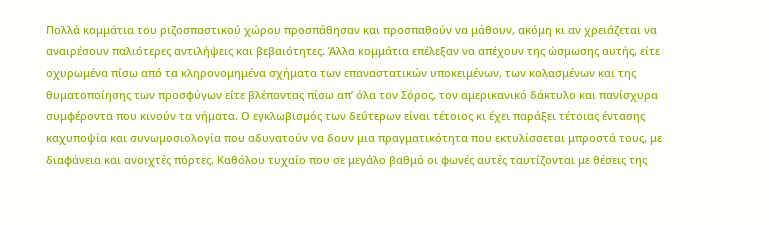Πολλά κομμάτια του ριζοσπαστικού χώρου προσπάθησαν και προσπαθούν να μάθουν, ακόμη κι αν χρειάζεται να αναιρέσουν παλιότερες αντιλήψεις και βεβαιότητες. Άλλα κομμάτια επέλεξαν να απέχουν της ώσμωσης αυτής, είτε οχυρωμένα πίσω από τα κληρονομημένα σχήματα των επαναστατικών υποκειμένων, των κολασμένων και της θυματοποίησης των προσφύγων είτε βλέποντας πίσω απ’ όλα τον Σόρος, τον αμερικανικό δάκτυλο και πανίσχυρα συμφέροντα που κινούν τα νήματα. Ο εγκλωβισμός των δεύτερων είναι τέτοιος κι έχει παράξει τέτοιας έντασης καχυποψία και συνωμοσιολογία που αδυνατούν να δουν μια πραγματικότητα που εκτυλίσσεται μπροστά τους, με διαφάνεια και ανοιχτές πόρτες. Καθόλου τυχαίο που σε μεγάλο βαθμό οι φωνές αυτές ταυτίζονται με θέσεις της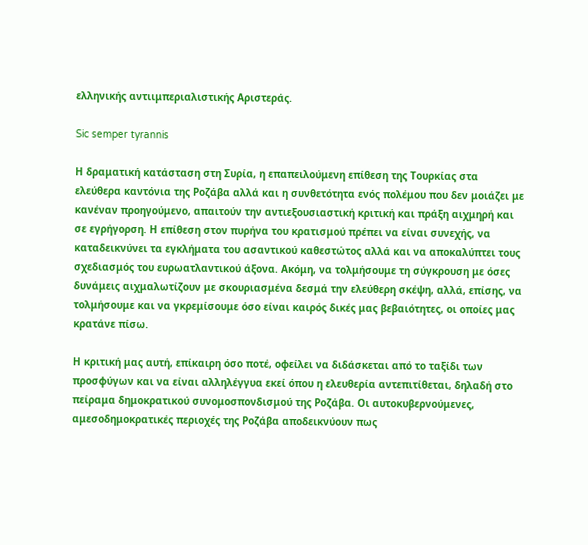ελληνικής αντιιμπεριαλιστικής Αριστεράς.

Sic semper tyrannis

Η δραματική κατάσταση στη Συρία, η επαπειλούμενη επίθεση της Τουρκίας στα ελεύθερα καντόνια της Ροζάβα αλλά και η συνθετότητα ενός πολέμου που δεν μοιάζει με κανέναν προηγούμενο, απαιτούν την αντιεξουσιαστική κριτική και πράξη αιχμηρή και σε εγρήγορση. Η επίθεση στον πυρήνα του κρατισμού πρέπει να είναι συνεχής, να καταδεικνύνει τα εγκλήματα του ασαντικού καθεστώτος αλλά και να αποκαλύπτει τους σχεδιασμός του ευρωατλαντικού άξονα. Ακόμη, να τολμήσουμε τη σύγκρουση με όσες δυνάμεις αιχμαλωτίζουν με σκουριασμένα δεσμά την ελεύθερη σκέψη, αλλά, επίσης, να τολμήσουμε και να γκρεμίσουμε όσο είναι καιρός δικές μας βεβαιότητες, οι οποίες μας κρατάνε πίσω.

Η κριτική μας αυτή, επίκαιρη όσο ποτέ, οφείλει να διδάσκεται από το ταξίδι των προσφύγων και να είναι αλληλέγγυα εκεί όπου η ελευθερία αντεπιτίθεται, δηλαδή στο πείραμα δημοκρατικού συνομοσπονδισμού της Ροζάβα. Οι αυτοκυβερνούμενες, αμεσοδημοκρατικές περιοχές της Ροζάβα αποδεικνύουν πως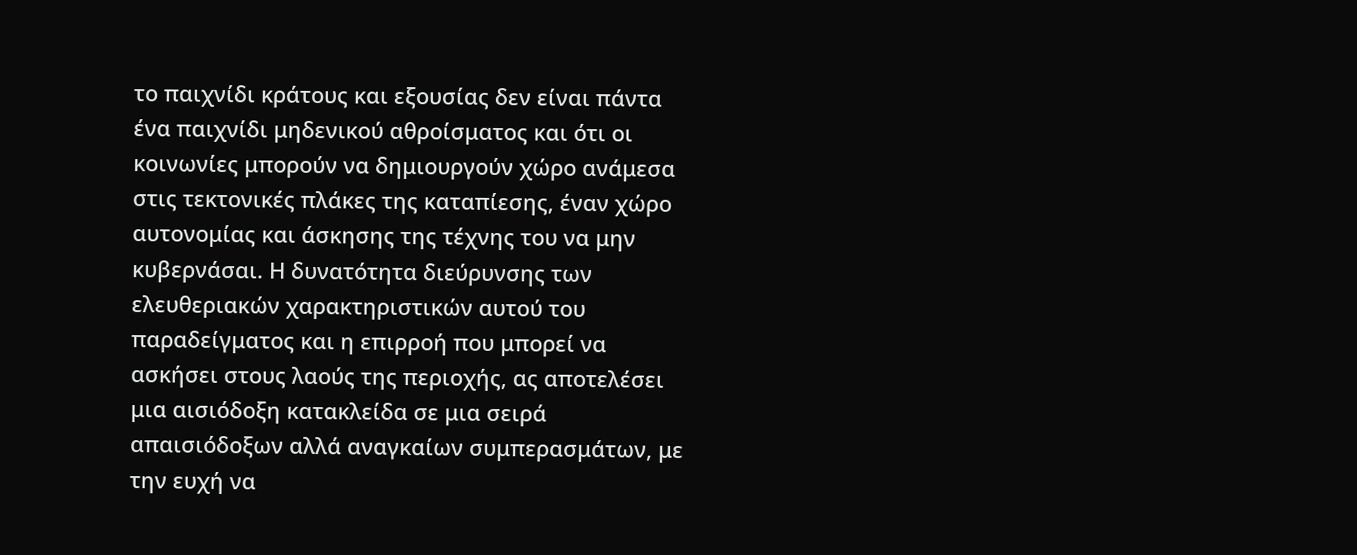το παιχνίδι κράτους και εξουσίας δεν είναι πάντα ένα παιχνίδι μηδενικού αθροίσματος και ότι οι κοινωνίες μπορούν να δημιουργούν χώρο ανάμεσα στις τεκτονικές πλάκες της καταπίεσης, έναν χώρο αυτονομίας και άσκησης της τέχνης του να μην κυβερνάσαι. Η δυνατότητα διεύρυνσης των ελευθεριακών χαρακτηριστικών αυτού του παραδείγματος και η επιρροή που μπορεί να ασκήσει στους λαούς της περιοχής, ας αποτελέσει μια αισιόδοξη κατακλείδα σε μια σειρά απαισιόδοξων αλλά αναγκαίων συμπερασμάτων, με την ευχή να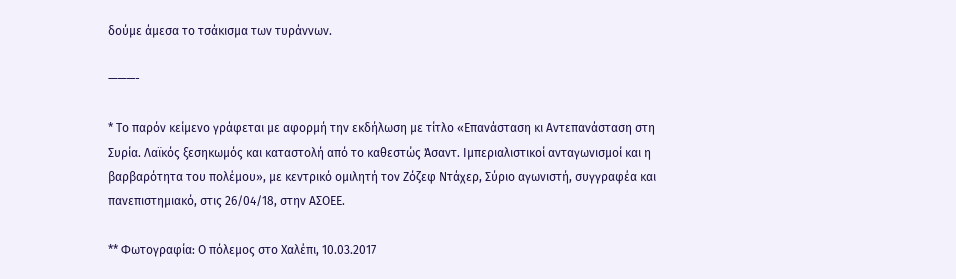δούμε άμεσα το τσάκισμα των τυράννων.

———-

* Το παρόν κείμενο γράφεται με αφορμή την εκδήλωση με τίτλο «Επανάσταση κι Αντεπανάσταση στη Συρία. Λαϊκός ξεσηκωμός και καταστολή από το καθεστώς Άσαντ. Ιμπεριαλιστικοί ανταγωνισμοί και η βαρβαρότητα του πολέμου», με κεντρικό ομιλητή τον Ζόζεφ Ντάχερ, Σύριο αγωνιστή, συγγραφέα και πανεπιστημιακό, στις 26/04/18, στην ΑΣΟΕΕ.

** Φωτογραφία: Ο πόλεμος στο Χαλέπι, 10.03.2017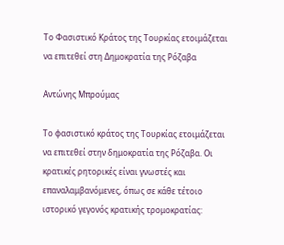Το Φασιστικό Κράτος της Τουρκίας ετοιμάζεται να επιτεθεί στη Δημοκρατία της Ρόζαβα

Αντώνης Μπρούμας

Το φασιστικό κράτος της Τουρκίας ετοιμάζεται να επιτεθεί στην δημοκρατία της Ρόζαβα. Οι κρατικές ρητορικές είναι γνωστές και επαναλαμβανόμενες, όπως σε κάθε τέτοιο ιστορικό γεγονός κρατικής τρομοκρατίας: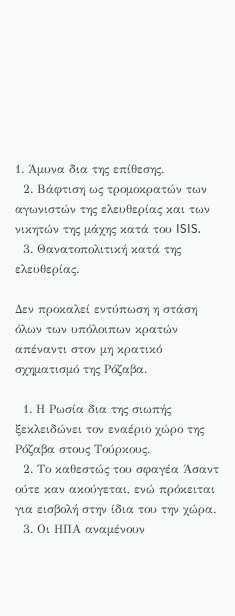1. Άμυνα δια της επίθεσης.
  2. Βάφτιση ως τρομοκρατών των αγωνιστών της ελευθερίας και των νικητών της μάχης κατά του ISIS.
  3. Θανατοπολιτική κατά της ελευθερίας.

Δεν προκαλεί εντύπωση η στάση όλων των υπόλοιπων κρατών απέναντι στον μη κρατικό σχηματισμό της Ρόζαβα.

  1. Η Ρωσία δια της σιωπής ξεκλειδώνει τον εναέριο χώρο της Ρόζαβα στους Τούρκους.
  2. Το καθεστώς του σφαγέα Άσαντ ούτε καν ακούγεται, ενώ πρόκειται για εισβολή στην ίδια του την χώρα.
  3. Οι ΗΠΑ αναμένουν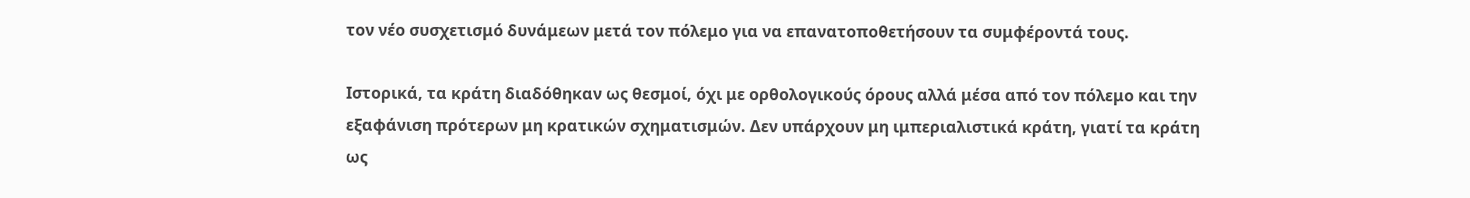τον νέο συσχετισμό δυνάμεων μετά τον πόλεμο για να επανατοποθετήσουν τα συμφέροντά τους.

Ιστορικά, τα κράτη διαδόθηκαν ως θεσμοί, όχι με ορθολογικούς όρους αλλά μέσα από τον πόλεμο και την εξαφάνιση πρότερων μη κρατικών σχηματισμών. Δεν υπάρχουν μη ιμπεριαλιστικά κράτη, γιατί τα κράτη ως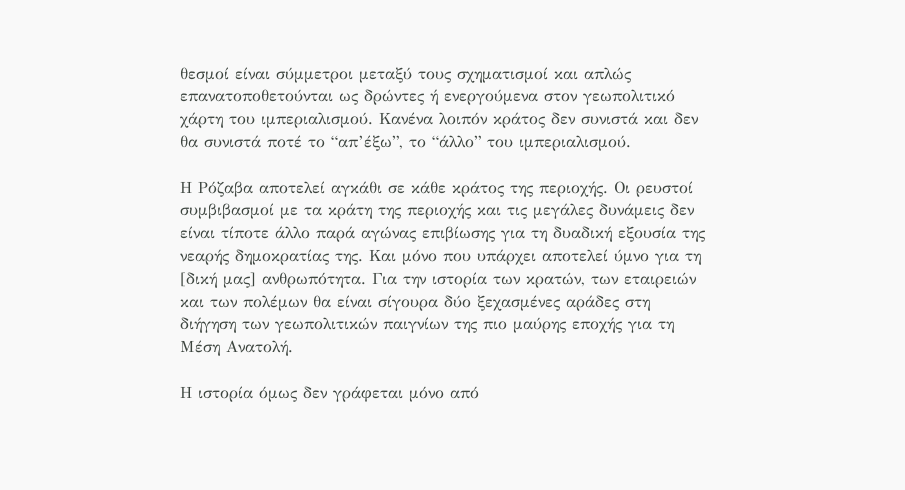θεσμοί είναι σύμμετροι μεταξύ τους σχηματισμοί και απλώς επανατοποθετούνται ως δρώντες ή ενεργούμενα στον γεωπολιτικό χάρτη του ιμπεριαλισμού. Κανένα λοιπόν κράτος δεν συνιστά και δεν θα συνιστά ποτέ το “απ’έξω”, το “άλλο” του ιμπεριαλισμού.

Η Ρόζαβα αποτελεί αγκάθι σε κάθε κράτος της περιοχής. Οι ρευστοί συμβιβασμοί με τα κράτη της περιοχής και τις μεγάλες δυνάμεις δεν είναι τίποτε άλλο παρά αγώνας επιβίωσης για τη δυαδική εξουσία της νεαρής δημοκρατίας της. Και μόνο που υπάρχει αποτελεί ύμνο για τη [δική μας] ανθρωπότητα. Για την ιστορία των κρατών, των εταιρειών και των πολέμων θα είναι σίγουρα δύο ξεχασμένες αράδες στη διήγηση των γεωπολιτικών παιγνίων της πιο μαύρης εποχής για τη Μέση Ανατολή.

Η ιστορία όμως δεν γράφεται μόνο από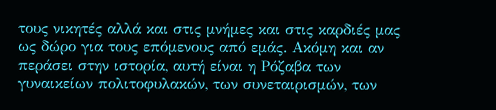τους νικητές αλλά και στις μνήμες και στις καρδιές μας ως δώρο για τους επόμενους από εμάς. Ακόμη και αν περάσει στην ιστορία, αυτή είναι η Ρόζαβα των γυναικείων πολιτοφυλακών, των συνεταιρισμών, των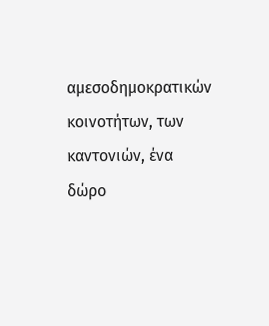αμεσοδημοκρατικών κοινοτήτων, των καντονιών, ένα δώρο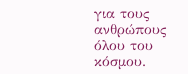για τους ανθρώπους όλου του κόσμου.